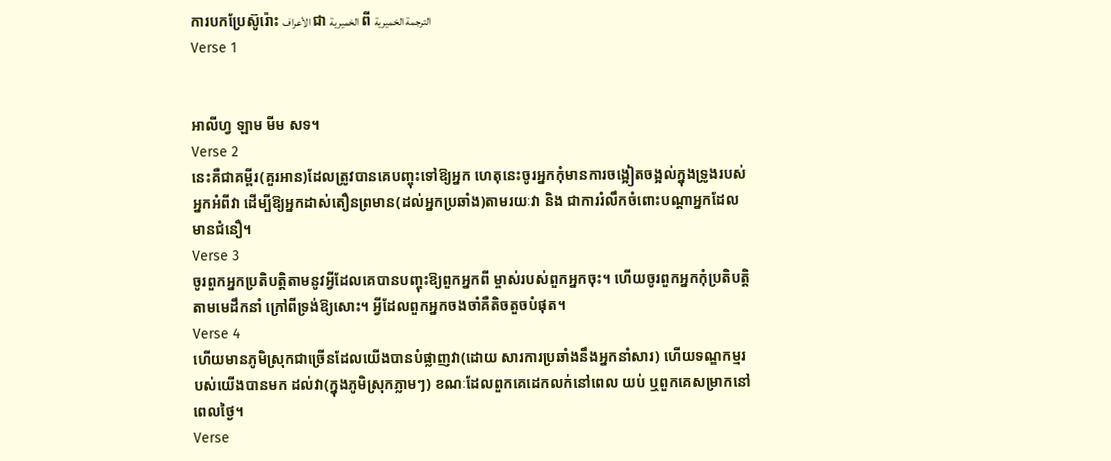ការបកប្រែស៊ូរ៉ោះ الأعراف ជា الخميرية ពី الترجمة الخميرية
Verse 1


អាលីហ្វ ឡាម មីម សទ។
Verse 2
នេះគឺជាគមី្ពរ(គួរអាន)ដែលត្រូវបានគេបញ្ចុះទៅឱ្យអ្នក ហេតុនេះចូរអ្នកកុំមានការចង្អៀតចង្អល់ក្នុងទ្រូងរបស់អ្នកអំពីវា ដើម្បីឱ្យអ្នកដាស់តឿនព្រមាន(ដល់អ្នកប្រឆាំង)តាមរយៈវា និង ជាការរំលឹកចំពោះបណ្ដាអ្នកដែលមានជំនឿ។
Verse 3
ចូរពួកអ្នកប្រតិបត្ដិតាមនូវអ្វីដែលគេបានបញ្ចុះឱ្យពួកអ្នកពី ម្ចាស់របស់ពួកអ្នកចុះ។ ហើយចូរពួកអ្នកកុំប្រតិបត្ដិតាមមេដឹកនាំ ក្រៅពីទ្រង់ឱ្យសោះ។ អ្វីដែលពួកអ្នកចងចាំគឺតិចតួចបំផុត។
Verse 4
ហើយមានភូមិស្រុកជាច្រើនដែលយើងបានបំផ្លាញវា(ដោយ សារការប្រឆាំងនឹងអ្នកនាំសារ) ហើយទណ្ឌកម្មរបស់យើងបានមក ដល់វា(ក្នុងភូមិស្រុកភ្លាមៗ) ខណៈដែលពួកគេដេកលក់នៅពេល យប់ ឬពួកគេសម្រាកនៅពេលថ្ងៃ។
Verse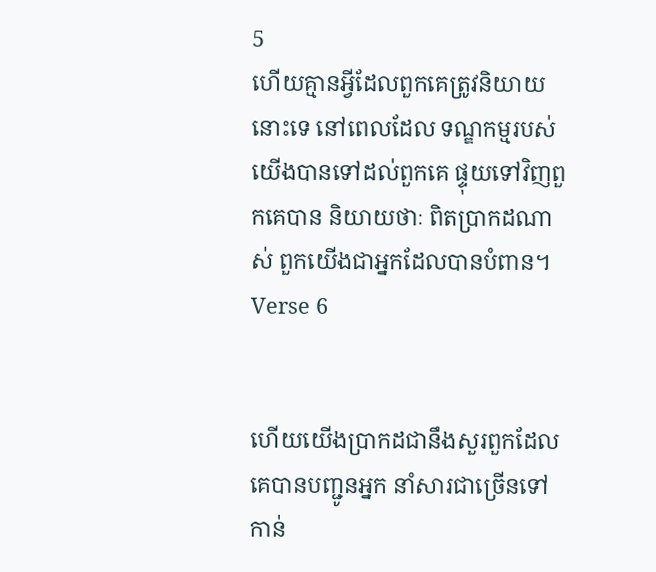5
ហើយគ្មានអ្វីដែលពួកគេត្រូវនិយាយនោះទេ នៅពេលដែល ទណ្ឌកម្មរបស់យើងបានទៅដល់ពួកគេ ផ្ទុយទៅវិញពួកគេបាន និយាយថាៈ ពិតប្រាកដណាស់ ពួកយើងជាអ្នកដែលបានបំពាន។
Verse 6


ហើយយើងប្រាកដជានឹងសួរពួកដែលគេបានបញ្ជូនអ្នក នាំសារជាច្រើនទៅកាន់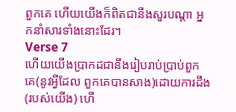ពួកគេ ហើយយើងក៏ពិតជានឹងសួរបណ្ដា អ្នកនាំសារទាំងនោះដែរ។
Verse 7
ហើយយើងប្រាកដជានឹងរៀបរាប់ប្រាប់ពួកគេ(នូវអ្វីដែល ពួកគេបានសាង)ដោយការដឹង(របស់យើង) ហើ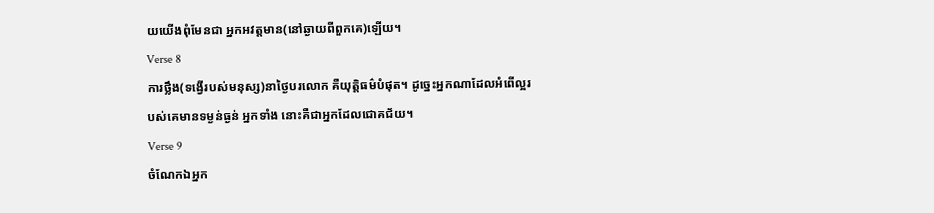យយើងពុំមែនជា អ្នកអវត្ដមាន(នៅឆ្ងាយពីពួកគេ)ឡើយ។
Verse 8
ការថ្លឹង(ទង្វើរបស់មនុស្ស)នាថ្ងៃបរលោក គឺយុត្ដិធម៌បំផុត។ ដូចេ្នះអ្នកណាដែលអំពើល្អរបស់គេមានទម្ងន់ធ្ងន់ អ្នកទាំង នោះគឺជាអ្នកដែលជោគជ័យ។
Verse 9
ចំណែកឯអ្នក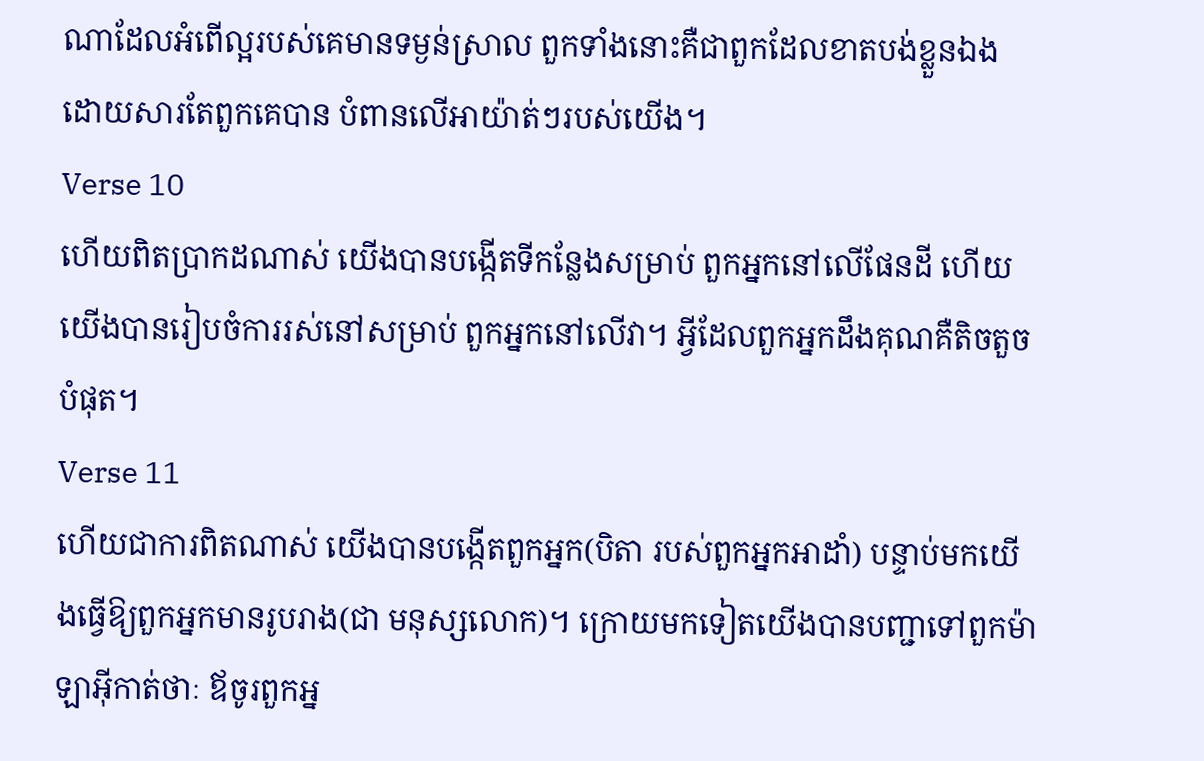ណាដែលអំពើល្អរបស់គេមានទម្ងន់ស្រាល ពួកទាំងនោះគឺជាពួកដែលខាតបង់ខ្លួនឯង ដោយសារតែពួកគេបាន បំពានលើអាយ៉ាត់ៗរបស់យើង។
Verse 10
ហើយពិតប្រាកដណាស់ យើងបានបង្កើតទីកន្លែងសម្រាប់ ពួកអ្នកនៅលើផែនដី ហើយយើងបានរៀបចំការរស់នៅសម្រាប់ ពួកអ្នកនៅលើវា។ អ្វីដែលពួកអ្នកដឹងគុណគឺតិចតួចបំផុត។
Verse 11
ហើយជាការពិតណាស់ យើងបានបង្កើតពួកអ្នក(បិតា របស់ពួកអ្នកអាដាំ) បន្ទាប់មកយើងធ្វើឱ្យពួកអ្នកមានរូបរាង(ជា មនុស្សលោក)។ ក្រោយមកទៀតយើងបានបញ្ជាទៅពួកម៉ាឡាអ៊ីកាត់ថាៈ ឪចូរពួកអ្ន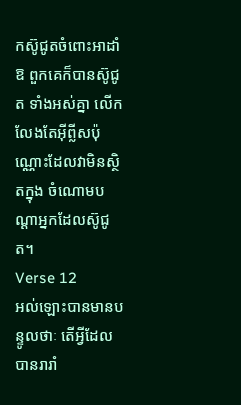កស៊ូជូតចំពោះអាដាំឱ ពួកគេក៏បានស៊ូជូត ទាំងអស់គ្នា លើកលែងតែអ៊ីព្លីសប៉ុណ្ណោះដែលវាមិនស្ថិតក្នុង ចំណោមបណ្ដាអ្នកដែលស៊ូជូត។
Verse 12
អល់ឡោះបានមានបន្ទូលថាៈ តើអ្វីដែលបានរារាំ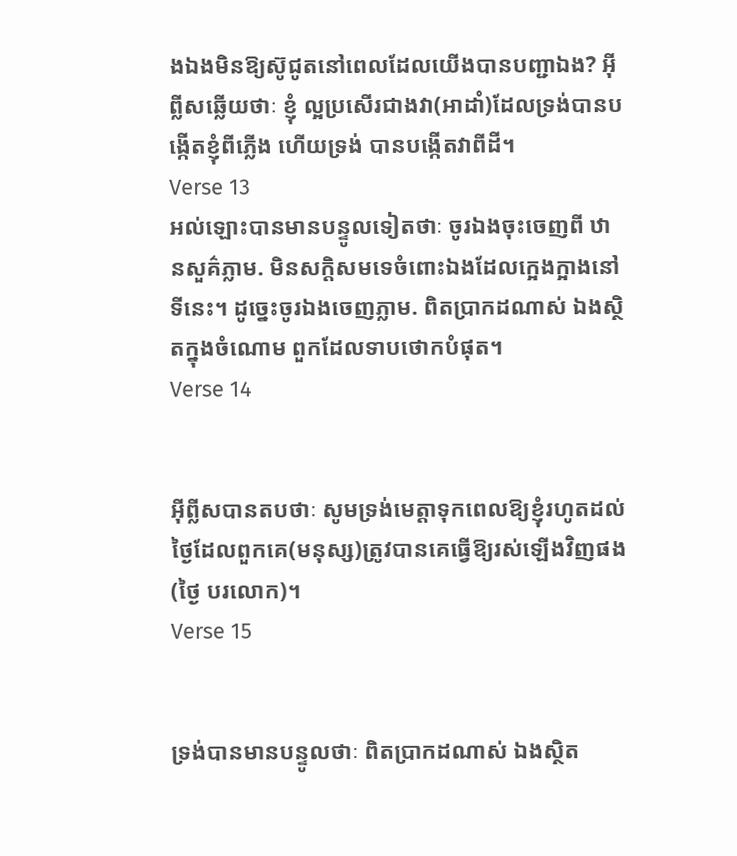ងឯងមិនឱ្យស៊ូជូតនៅពេលដែលយើងបានបញ្ជាឯង? អ៊ីព្លីសឆ្លើយថាៈ ខ្ញុំ ល្អប្រសើរជាងវា(អាដាំ)ដែលទ្រង់បានបង្កើតខ្ញុំពីភ្លើង ហើយទ្រង់ បានបង្កើតវាពីដី។
Verse 13
អល់ឡោះបានមានបន្ទូលទៀតថាៈ ចូរឯងចុះចេញពី ឋានសួគ៌ភ្លាម. មិនសក្ដិសមទេចំពោះឯងដែលកេ្អងក្អាងនៅទីនេះ។ ដូចេ្នះចូរឯងចេញភ្លាម. ពិតប្រាកដណាស់ ឯងស្ថិតក្នុងចំណោម ពួកដែលទាបថោកបំផុត។
Verse 14


អ៊ីព្លីសបានតបថាៈ សូមទ្រង់មេត្ដាទុកពេលឱ្យខ្ញុំរហូតដល់ ថ្ងៃដែលពួកគេ(មនុស្ស)ត្រូវបានគេធ្វើឱ្យរស់ឡើងវិញផង(ថ្ងៃ បរលោក)។
Verse 15


ទ្រង់បានមានបន្ទូលថាៈ ពិតប្រាកដណាស់ ឯងស្ថិត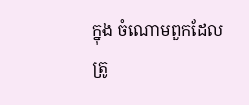ក្នុង ចំណោមពួកដែលត្រូ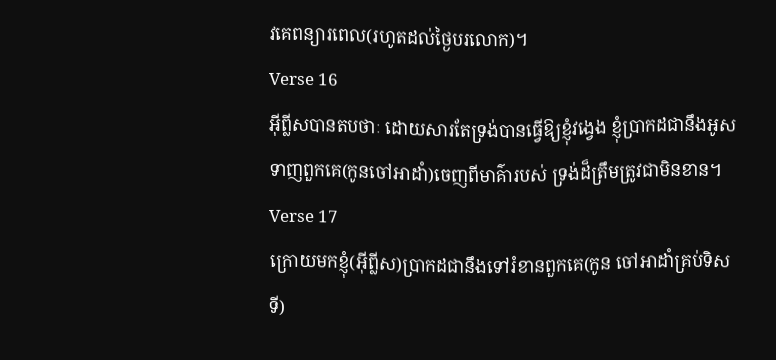វគេពន្យារពេល(រហូតដល់ថ្ងៃបរលោក)។
Verse 16
អ៊ីព្លីសបានតបថាៈ ដោយសារតែទ្រង់បានធ្វើឱ្យខ្ញុំវងេ្វង ខ្ញុំប្រាកដជានឹងអូសទាញពួកគេ(កូនចៅអាដាំ)ចេញពីមាគ៌ារបស់ ទ្រង់ដ៏ត្រឹមត្រូវជាមិនខាន។
Verse 17
ក្រោយមកខ្ញុំ(អ៊ីព្លីស)ប្រាកដជានឹងទៅរំខានពួកគេ(កូន ចៅអាដាំគ្រប់ទិសទី)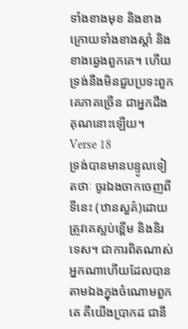ទាំងខាងមុខ និងខាងក្រោយទាំងខាងស្ដាំ និងខាងឆេ្វងពួកគេ។ ហើយទ្រង់នឹងមិនជួបប្រទះពួកគេភាគច្រើន ជាអ្នកដឹងគុណនោះឡើយ។
Verse 18
ទ្រង់បានមានបន្ទូលទៀតថាៈ ចូរឯងចាកចេញពីទីនេះ (ឋានសួគ៌)ដោយត្រូវគេស្អប់ខ្ពើម និងនិរទេស។ ជាការពិតណាស់ អ្នកណាហើយដែលបានតាមឯងក្នុងចំណោមពួកគេ គឺយើងប្រាកដ ជានឹ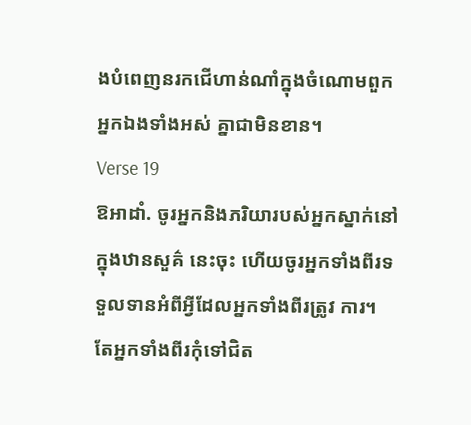ងបំពេញនរកជើហាន់ណាំក្នុងចំណោមពួកអ្នកឯងទាំងអស់ គ្នាជាមិនខាន។
Verse 19
ឱអាដាំ. ចូរអ្នកនិងភរិយារបស់អ្នកស្នាក់នៅក្នុងឋានសួគ៌ នេះចុះ ហើយចូរអ្នកទាំងពីរទទួលទានអំពីអ្វីដែលអ្នកទាំងពីរត្រូវ ការ។ តែអ្នកទាំងពីរកុំទៅជិត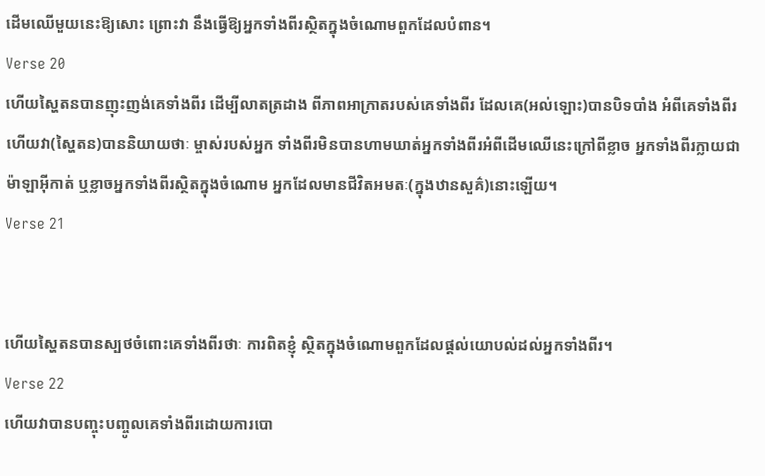ដើមឈើមួយនេះឱ្យសោះ ព្រោះវា នឹងធ្វើឱ្យអ្នកទាំងពីរស្ថិតក្នុងចំណោមពួកដែលបំពាន។
Verse 20
ហើយស្ហៃតនបានញុះញង់គេទាំងពីរ ដើម្បីលាតត្រដាង ពីភាពអាក្រាតរបស់គេទាំងពីរ ដែលគេ(អល់ឡោះ)បានបិទបាំង អំពីគេទាំងពីរ ហើយវា(ស្ហៃតន)បាននិយាយថាៈ ម្ចាស់របស់អ្នក ទាំងពីរមិនបានហាមឃាត់អ្នកទាំងពីរអំពីដើមឈើនេះក្រៅពីខ្លាច អ្នកទាំងពីរក្លាយជាម៉ាឡាអ៊ីកាត់ ឬខ្លាចអ្នកទាំងពីរស្ថិតក្នុងចំណោម អ្នកដែលមានជីវិតអមតៈ(ក្នុងឋានសួគ៌)នោះឡើយ។
Verse 21


ហើយស្ហៃតនបានស្បថចំពោះគេទាំងពីរថាៈ ការពិតខ្ញុំ ស្ថិតក្នុងចំណោមពួកដែលផ្ដល់យោបល់ដល់អ្នកទាំងពីរ។
Verse 22
ហើយវាបានបញ្ចុះបញ្ចូលគេទាំងពីរដោយការបោ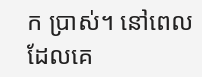ក ប្រាស់។ នៅពេលដែលគេ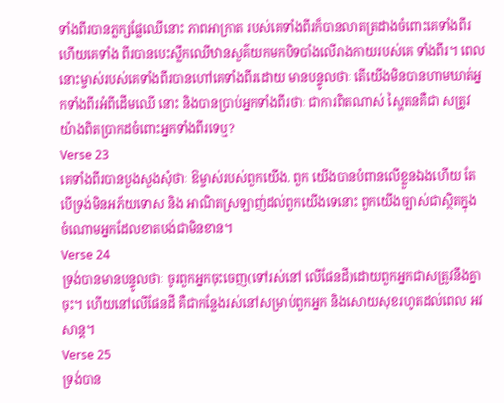ទាំងពីរបានភ្លក្សផ្លែឈើនោះ ភាពអាក្រាត របស់គេទាំងពីរក៏បានលាតត្រដាងចំពោះគេទាំងពីរ ហើយគេទាំង ពីរបានបេះស្លឹកឈើឋានសួគ៌យកមកបិទបាំងលើរាងកាយរបស់គេ ទាំងពីរ។ ពេលនោះម្ចាស់របស់គេទាំងពីរបានហៅគេទាំងពីរដោយ មានបន្ទូលថាៈ តើយើងមិនបានហាមឃាត់អ្នកទាំងពីរអំពីដើមឈើ នោះ និងបានប្រាប់អ្នកទាំងពីរថាៈ ជាការពិតណាស់ ស្ហៃតនគឺជា សត្រូវយ៉ាងពិតប្រាកដចំពោះអ្នកទាំងពីរទេឬ?
Verse 23
គេទាំងពីរបានបួងសួងសុំថាៈ ឱម្ចាស់របស់ពួកយើង. ពួក យើងបានបំពានលើខ្លួនឯងហើយ តែបើទ្រង់មិនអភ័យទោស និង អាណិតស្រឡាញ់ដល់ពួកយើងទេនោះ ពួកយើងច្បាស់ជាស្ថិតក្នុង ចំណោមអ្នកដែលខាតបង់ជាមិនខាន។
Verse 24
ទ្រង់បានមានបន្ទូលថាៈ ចូរពួកអ្នកចុះចេញ(ទៅរស់នៅ លើផែនដី)ដោយពួកអ្នកជាសត្រូវនឹងគ្នាចុះ។ ហើយនៅលើផែនដី គឺជាកន្លែងរស់នៅសម្រាប់ពួកអ្នក និងសោយសុខរហូតដល់ពេល អវសាន្ដ។
Verse 25
ទ្រង់បាន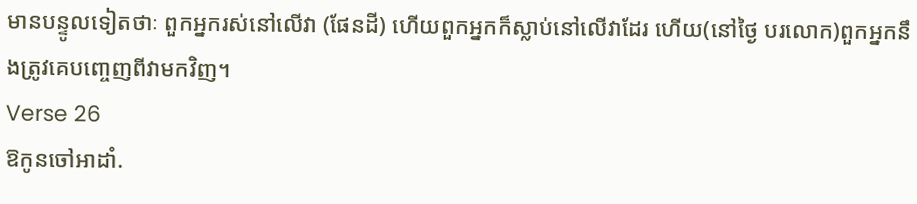មានបន្ទូលទៀតថាៈ ពួកអ្នករស់នៅលើវា (ផែនដី) ហើយពួកអ្នកក៏ស្លាប់នៅលើវាដែរ ហើយ(នៅថ្ងៃ បរលោក)ពួកអ្នកនឹងត្រូវគេបពោ្ចញពីវាមកវិញ។
Verse 26
ឱកូនចៅអាដាំ.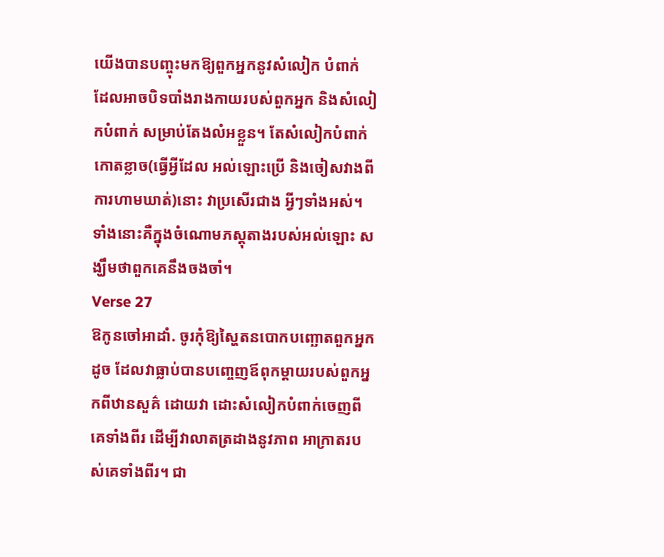យើងបានបញ្ចុះមកឱ្យពួកអ្នកនូវសំលៀក បំពាក់ ដែលអាចបិទបាំងរាងកាយរបស់ពួកអ្នក និងសំលៀកបំពាក់ សម្រាប់តែងលំអខ្លួន។ តែសំលៀកបំពាក់កោតខ្លាច(ធ្វើអ្វីដែល អល់ឡោះប្រើ និងចៀសវាងពីការហាមឃាត់)នោះ វាប្រសើរជាង អ្វីៗទាំងអស់។ ទាំងនោះគឺក្នុងចំណោមភស្ដុតាងរបស់អល់ឡោះ សង្ឃឹមថាពួកគេនឹងចងចាំ។
Verse 27
ឱកូនចៅអាដាំ. ចូរកុំឱ្យស្ហៃតនបោកបញ្ឆោតពួកអ្នក ដូច ដែលវាធ្លាប់បានបពោ្ចញឪពុកម្ដាយរបស់ពួកអ្នកពីឋានសួគ៌ ដោយវា ដោះសំលៀកបំពាក់ចេញពីគេទាំងពីរ ដើម្បីវាលាតត្រដាងនូវភាព អាក្រាតរបស់គេទាំងពីរ។ ជា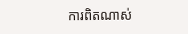ការពិតណាស់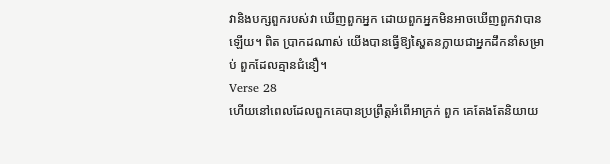វានិងបក្សពួករបស់វា ឃើញពួកអ្នក ដោយពួកអ្នកមិនអាចឃើញពួកវាបានឡើយ។ ពិត ប្រាកដណាស់ យើងបានធ្វើឱ្យស្ហៃតនក្លាយជាអ្នកដឹកនាំសម្រាប់ ពួកដែលគ្មានជំនឿ។
Verse 28
ហើយនៅពេលដែលពួកគេបានប្រព្រឹត្ដអំពើអាក្រក់ ពួក គេតែងតែនិយាយ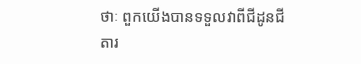ថាៈ ពួកយើងបានទទួលវាពីជីដូនជីតារ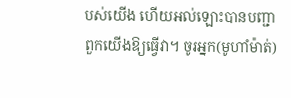បស់យើង ហើយអល់ឡោះបានបញ្ជាពួកយើងឱ្យធ្វើវា។ ចូរអ្នក(មូហាំម៉ាត់)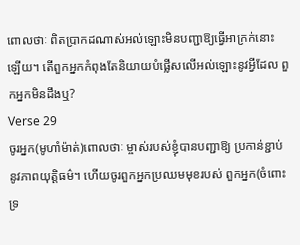ពោលថាៈ ពិតប្រាកដណាស់អល់ឡោះមិនបញ្ជាឱ្យធ្វើអាក្រក់នោះ ឡើយ។ តើពួកអ្នកកំពុងតែនិយាយបំផ្លើសលើអល់ឡោះនូវអ្វីដែល ពួកអ្នកមិនដឹងឬ?
Verse 29
ចូរអ្នក(មូហាំម៉ាត់)ពោលថាៈ ម្ចាស់របស់ខ្ញុំបានបញ្ជាឱ្យ ប្រកាន់ខ្ជាប់នូវភាពយុតិ្ដធម៌។ ហើយចូរពួកអ្នកប្រឈមមុខរបស់ ពួកអ្នក(ចំពោះទ្រ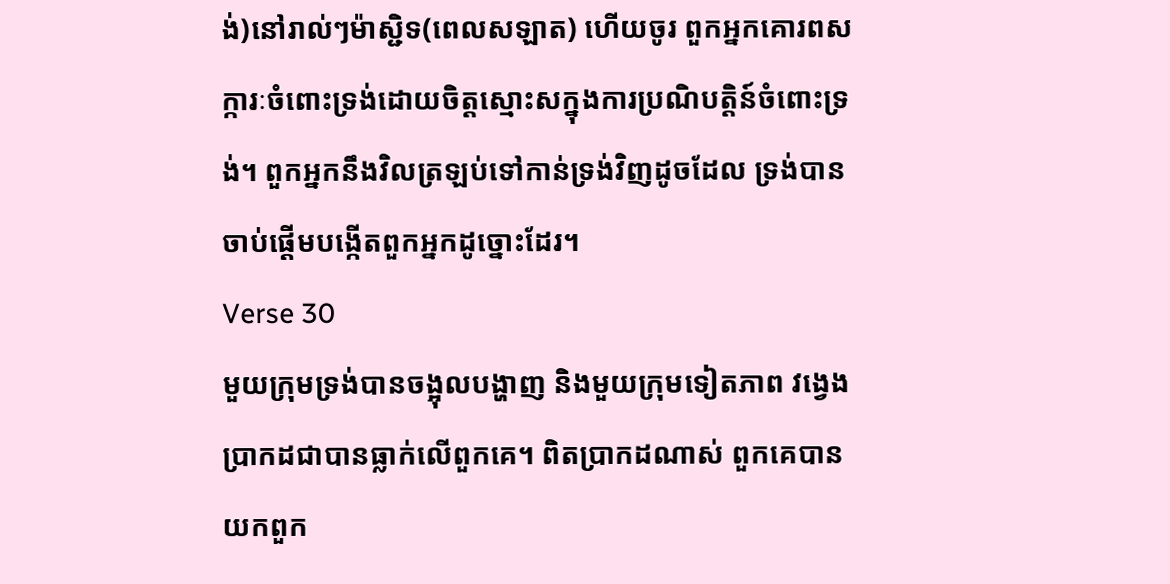ង់)នៅរាល់ៗម៉ាស្ជិទ(ពេលសឡាត) ហើយចូរ ពួកអ្នកគោរពសក្ការៈចំពោះទ្រង់ដោយចិត្ដស្មោះសក្នុងការប្រណិបត្ដិន៍ចំពោះទ្រង់។ ពួកអ្នកនឹងវិលត្រឡប់ទៅកាន់ទ្រង់វិញដូចដែល ទ្រង់បានចាប់ផ្ដើមបង្កើតពួកអ្នកដូច្នោះដែរ។
Verse 30
មួយក្រុមទ្រង់បានចង្អុលបង្ហាញ និងមួយក្រុមទៀតភាព វងេ្វងប្រាកដជាបានធ្លាក់លើពួកគេ។ ពិតប្រាកដណាស់ ពួកគេបាន យកពួក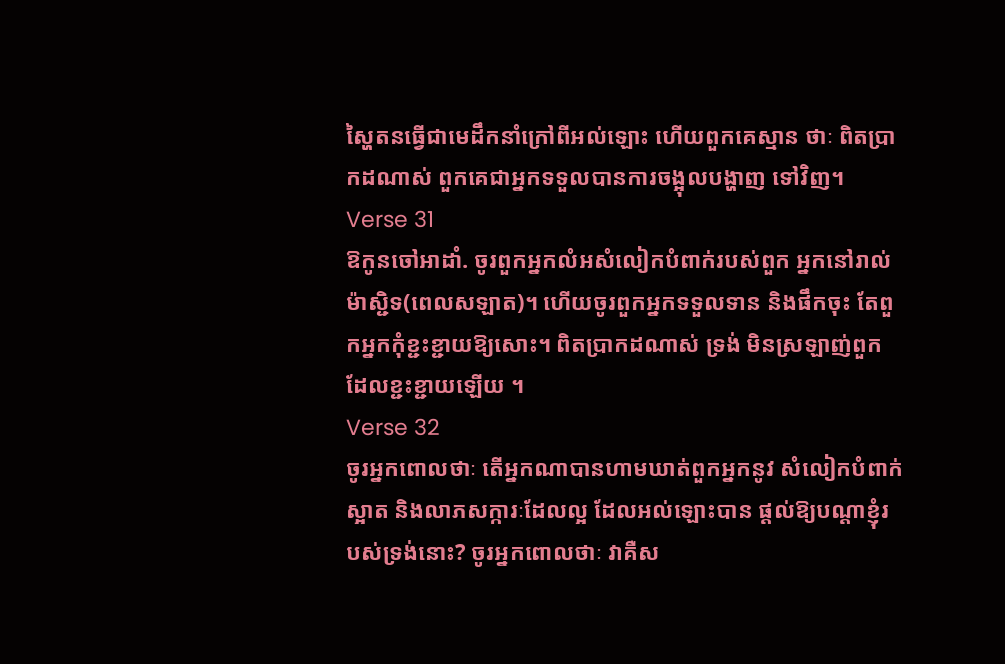ស្ហៃតនធ្វើជាមេដឹកនាំក្រៅពីអល់ឡោះ ហើយពួកគេស្មាន ថាៈ ពិតប្រាកដណាស់ ពួកគេជាអ្នកទទួលបានការចង្អុលបង្ហាញ ទៅវិញ។
Verse 31
ឱកូនចៅអាដាំ. ចូរពួកអ្នកលំអសំលៀកបំពាក់របស់ពួក អ្នកនៅរាល់ម៉ាស្ជិទ(ពេលសឡាត)។ ហើយចូរពួកអ្នកទទួលទាន និងផឹកចុះ តែពួកអ្នកកុំខ្ជះខ្ជាយឱ្យសោះ។ ពិតប្រាកដណាស់ ទ្រង់ មិនស្រឡាញ់ពួកដែលខ្ជះខ្ជាយឡើយ ។
Verse 32
ចូរអ្នកពោលថាៈ តើអ្នកណាបានហាមឃាត់ពួកអ្នកនូវ សំលៀកបំពាក់ស្អាត និងលាភសក្ការៈដែលល្អ ដែលអល់ឡោះបាន ផ្ដល់ឱ្យបណ្ដាខ្ញុំរបស់ទ្រង់នោះ? ចូរអ្នកពោលថាៈ វាគឺស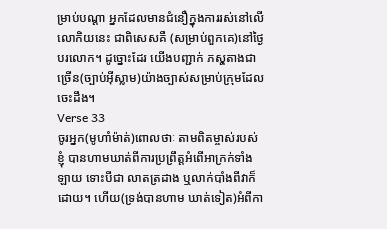ម្រាប់បណ្ដា អ្នកដែលមានជំនឿក្នុងការរស់នៅលើលោកិយនេះ ជាពិសេសគឺ (សម្រាប់ពួកគេ)នៅថ្ងៃបរលោក។ ដូច្នោះដែរ យើងបញ្ជាក់ ភសុ្ដតាងជាច្រើន(ច្បាប់អ៊ីស្លាម)យ៉ាងច្បាស់សម្រាប់ក្រុមដែល ចេះដឹង។
Verse 33
ចូរអ្នក(មូហាំម៉ាត់)ពោលថាៈ តាមពិតម្ចាស់របស់ខ្ញុំ បានហាមឃាត់ពីការប្រព្រឹត្ដអំពើអាក្រក់ទាំងឡាយ ទោះបីជា លាតត្រដាង ឬលាក់បាំងពីវាក៏ដោយ។ ហើយ(ទ្រង់បានហាម ឃាត់ទៀត)អំពីកា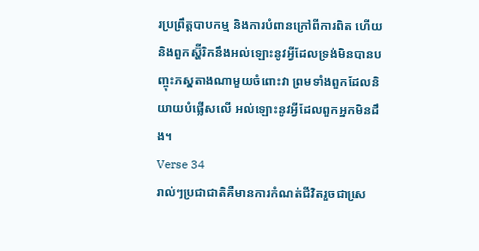រប្រព្រឹត្ដបាបកម្ម និងការបំពានក្រៅពីការពិត ហើយនិងពួកស្ហ៊ីរិកនឹងអល់ឡោះនូវអ្វីដែលទ្រង់មិនបានបញ្ចុះភសុ្ដតាងណាមួយចំពោះវា ព្រមទាំងពួកដែលនិយាយបំផ្លើសលើ អល់ឡោះនូវអ្វីដែលពួកអ្នកមិនដឹង។
Verse 34
រាល់ៗប្រជាជាតិគឺមានការកំណត់ជីវិតរួចជាសេ្រ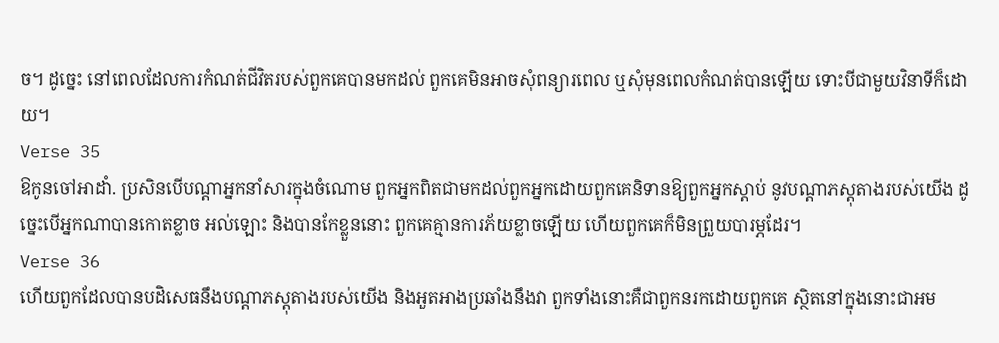ច។ ដូចេ្នះ នៅពេលដែលការកំណត់ជីវិតរបស់ពួកគេបានមកដល់ ពួកគេមិនអាចសុំពន្យារពេល ឬសុំមុនពេលកំណត់បានឡើយ ទោះបីជាមួយវិនាទីក៏ដោយ។
Verse 35
ឱកូនចៅអាដាំ. ប្រសិនបើបណ្ដាអ្នកនាំសារក្នុងចំណោម ពួកអ្នកពិតជាមកដល់ពួកអ្នកដោយពួកគេនិទានឱ្យពួកអ្នកស្ដាប់ នូវបណ្ដាភស្ដុតាងរបស់យើង ដូចេ្នះបើអ្នកណាបានកោតខ្លាច អល់ឡោះ និងបានកែខ្លួននោះ ពួកគេគ្មានការភ័យខ្លាចឡើយ ហើយពួកគេក៏មិនព្រួយបារម្ភដែរ។
Verse 36
ហើយពួកដែលបានបដិសេធនឹងបណ្ដាភស្ដុតាងរបស់យើង និងអួតអាងប្រឆាំងនឹងវា ពួកទាំងនោះគឺជាពួកនរកដោយពួកគេ ស្ថិតនៅក្នុងនោះជាអម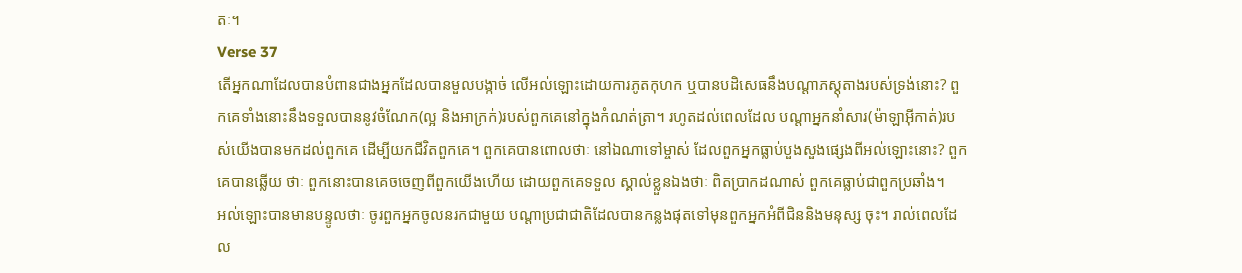តៈ។
Verse 37
តើអ្នកណាដែលបានបំពានជាងអ្នកដែលបានមួលបង្កាច់ លើអល់ឡោះដោយការភូតកុហក ឬបានបដិសេធនឹងបណ្ដាភស្ដុតាងរបស់ទ្រង់នោះ? ពួកគេទាំងនោះនឹងទទួលបាននូវចំណែក(ល្អ និងអាក្រក់)របស់ពួកគេនៅក្នុងកំណត់ត្រា។ រហូតដល់ពេលដែល បណ្ដាអ្នកនាំសារ(ម៉ាឡាអ៊ីកាត់)របស់យើងបានមកដល់ពួកគេ ដើម្បីយកជីវិតពួកគេ។ ពួកគេបានពោលថាៈ នៅឯណាទៅម្ចាស់ ដែលពួកអ្នកធ្លាប់បួងសួងផេ្សងពីអល់ឡោះនោះ? ពួកគេបានឆ្លើយ ថាៈ ពួកនោះបានគេចចេញពីពួកយើងហើយ ដោយពួកគេទទួល ស្គាល់ខ្លួនឯងថាៈ ពិតប្រាកដណាស់ ពួកគេធ្លាប់ជាពួកប្រឆាំង។
អល់ឡោះបានមានបន្ទូលថាៈ ចូរពួកអ្នកចូលនរកជាមួយ បណ្ដាប្រជាជាតិដែលបានកន្លងផុតទៅមុនពួកអ្នកអំពីជិននិងមនុស្ស ចុះ។ រាល់ពេលដែល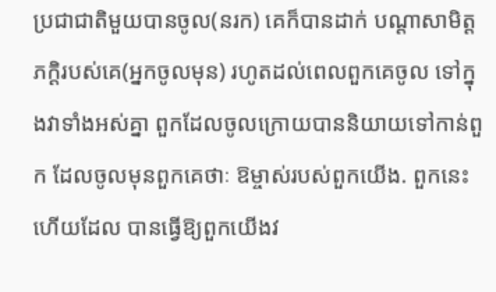ប្រជាជាតិមួយបានចូល(នរក) គេក៏បានដាក់ បណ្ដាសាមិត្ដភក្ដិរបស់គេ(អ្នកចូលមុន) រហូតដល់ពេលពួកគេចូល ទៅក្នុងវាទាំងអស់គ្នា ពួកដែលចូលក្រោយបាននិយាយទៅកាន់ពួក ដែលចូលមុនពួកគេថាៈ ឱម្ចាស់របស់ពួកយើង. ពួកនេះហើយដែល បានធ្វើឱ្យពួកយើងវ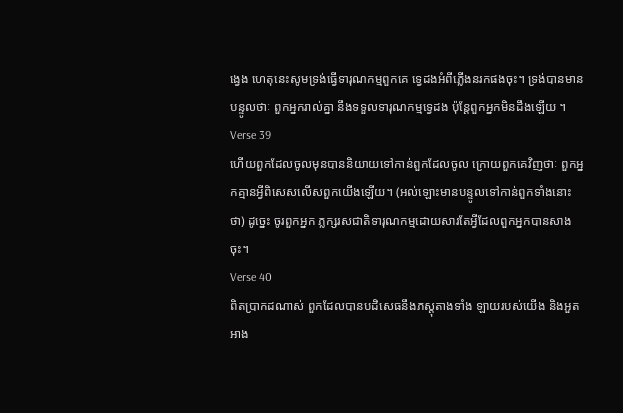ងេ្វង ហេតុនេះសូមទ្រង់ធ្វើទារុណកម្មពួកគេ ទេ្វដងអំពីភ្លើងនរកផងចុះ។ ទ្រង់បានមានបន្ទូលថាៈ ពួកអ្នករាល់គ្នា នឹងទទួលទារុណកម្មទេ្វដង ប៉ុន្ដែពួកអ្នកមិនដឹងឡើយ ។
Verse 39
ហើយពួកដែលចូលមុនបាននិយាយទៅកាន់ពួកដែលចូល ក្រោយពួកគេវិញថាៈ ពួកអ្នកគ្មានអ្វីពិសេសលើសពួកយើងឡើយ។ (អល់ឡោះមានបន្ទូលទៅកាន់ពួកទាំងនោះថា) ដូចេ្នះ ចូរពួកអ្នក ភ្លក្សរសជាតិទារុណកម្មដោយសារតែអ្វីដែលពួកអ្នកបានសាងចុះ។
Verse 40
ពិតប្រាកដណាស់ ពួកដែលបានបដិសេធនឹងភស្ដុតាងទាំង ឡាយរបស់យើង និងអួតអាង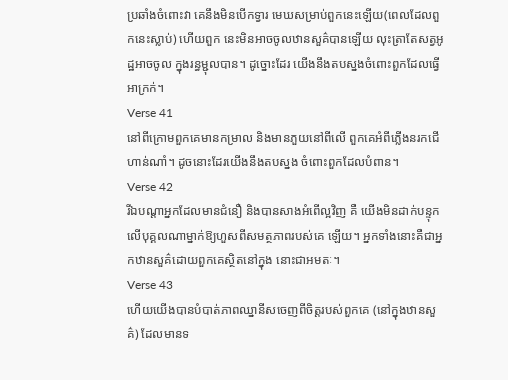ប្រឆាំងចំពោះវា គេនឹងមិនបើកទ្វារ មេឃសម្រាប់ពួកនេះឡើយ(ពេលដែលពួកនេះស្លាប់) ហើយពួក នេះមិនអាចចូលឋានសួគ៌បានឡើយ លុះត្រាតែសត្វអូដ្ឋអាចចូល ក្នុងរន្ធម្ជុលបាន។ ដូច្នោះដែរ យើងនឹងតបស្នងចំពោះពួកដែលធ្វើ អាក្រក់។
Verse 41
នៅពីក្រោមពួកគេមានកម្រាល និងមានភួយនៅពីលើ ពួកគេអំពីភ្លើងនរកជើហាន់ណាំ។ ដូចនោះដែរយើងនឹងតបស្នង ចំពោះពួកដែលបំពាន។
Verse 42
រីឯបណ្ដាអ្នកដែលមានជំនឿ និងបានសាងអំពើល្អវិញ គឺ យើងមិនដាក់បន្ទុកលើបុគ្គលណាម្នាក់ឱ្យហួសពីសមត្ថភាពរបស់គេ ឡើយ។ អ្នកទាំងនោះគឺជាអ្នកឋានសួគ៌ដោយពួកគេស្ថិតនៅក្នុង នោះជាអមតៈ។
Verse 43
ហើយយើងបានបំបាត់ភាពឈ្នានីសចេញពីចិត្ដរបស់ពួកគេ (នៅក្នុងឋានសួគ៌) ដែលមានទ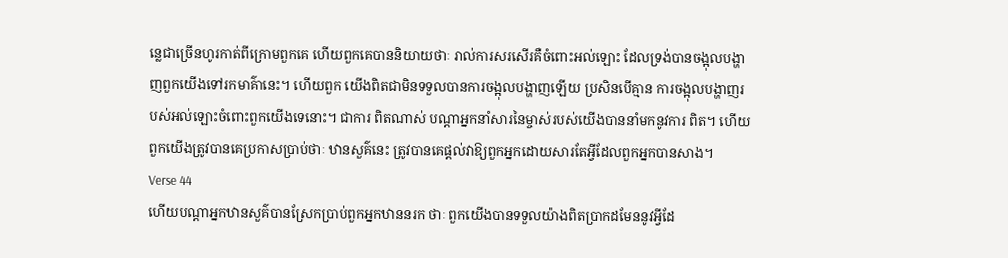នេ្លជាច្រើនហូរកាត់ពីក្រោមពួកគេ ហើយពួកគេបាននិយាយថាៈ រាល់ការសរសើរគឺចំពោះអល់ឡោះ ដែលទ្រង់បានចង្អុលបង្ហាញពួកយើងទៅរកមាគ៌ានេះ។ ហើយពួក យើងពិតជាមិនទទួលបានការចង្អុលបង្ហាញឡើយ ប្រសិនបើគ្មាន ការចង្អុលបង្ហាញរបស់អល់ឡោះចំពោះពួកយើងទេនោះ។ ជាការ ពិតណាស់ បណ្ដាអ្នកនាំសារនៃម្ចាស់របស់យើងបាននាំមកនូវការ ពិត។ ហើយពួកយើងត្រូវបានគេប្រកាសប្រាប់ថាៈ ឋានសួគ៌នេះ ត្រូវបានគេផ្ដល់វាឱ្យពួកអ្នកដោយសារតែអ្វីដែលពួកអ្នកបានសាង។
Verse 44
ហើយបណ្ដាអ្នកឋានសួគ៌បានស្រែកប្រាប់ពួកអ្នកឋាននរក ថាៈ ពួកយើងបានទទួលយ៉ាងពិតប្រាកដមែននូវអ្វីដែ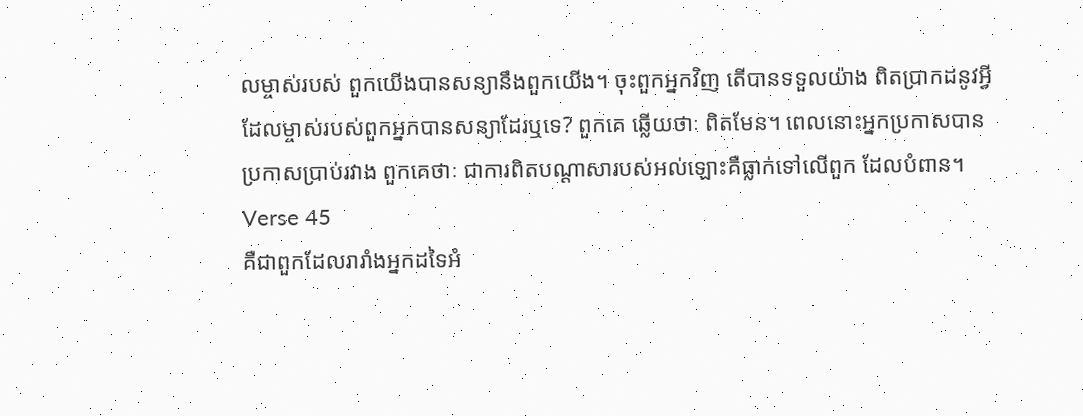លម្ចាស់របស់ ពួកយើងបានសន្យានឹងពួកយើង។ ចុះពួកអ្នកវិញ តើបានទទួលយ៉ាង ពិតប្រាកដនូវអ្វីដែលម្ចាស់របស់ពួកអ្នកបានសន្យាដែរឬទេ? ពួកគេ ឆ្លើយថាៈ ពិតមែន។ ពេលនោះអ្នកប្រកាសបានប្រកាសប្រាប់រវាង ពួកគេថាៈ ជាការពិតបណ្ដាសារបស់អល់ឡោះគឺធ្លាក់ទៅលើពួក ដែលបំពាន។
Verse 45
គឺជាពួកដែលរារាំងអ្នកដទៃអំ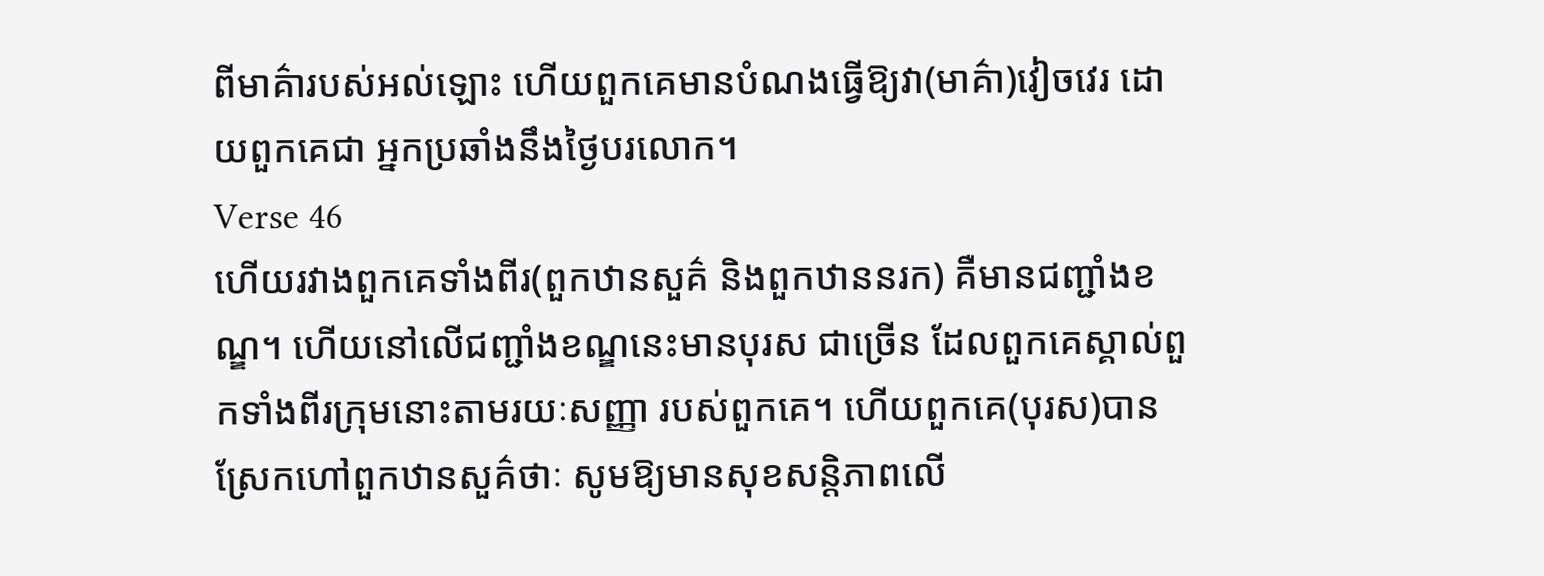ពីមាគ៌ារបស់អល់ឡោះ ហើយពួកគេមានបំណងធ្វើឱ្យវា(មាគ៌ា)វៀចវេរ ដោយពួកគេជា អ្នកប្រឆាំងនឹងថ្ងៃបរលោក។
Verse 46
ហើយរវាងពួកគេទាំងពីរ(ពួកឋានសួគ៌ និងពួកឋាននរក) គឺមានជញ្ជាំងខណ្ឌ។ ហើយនៅលើជញ្ជាំងខណ្ឌនេះមានបុរស ជាច្រើន ដែលពួកគេស្គាល់ពួកទាំងពីរក្រុមនោះតាមរយៈសញ្ញា របស់ពួកគេ។ ហើយពួកគេ(បុរស)បានស្រែកហៅពួកឋានសួគ៌ថាៈ សូមឱ្យមានសុខសន្ដិភាពលើ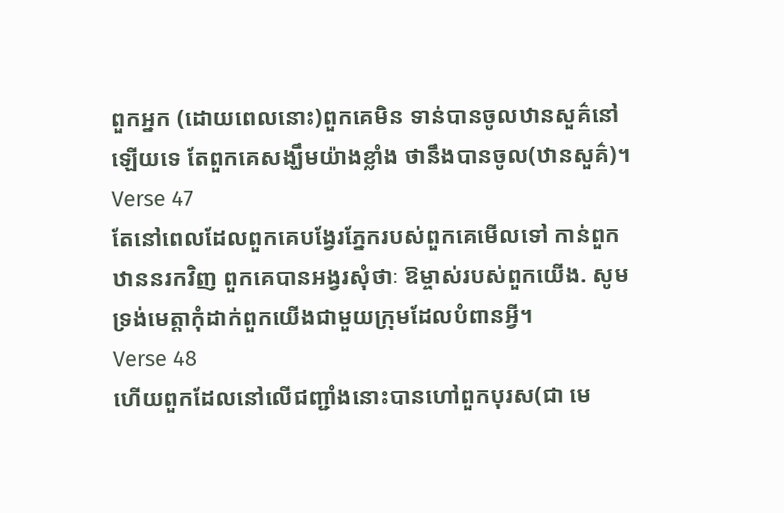ពួកអ្នក (ដោយពេលនោះ)ពួកគេមិន ទាន់បានចូលឋានសួគ៌នៅឡើយទេ តែពួកគេសង្ឃឹមយ៉ាងខ្លាំង ថានឹងបានចូល(ឋានសួគ៌)។
Verse 47
តែនៅពេលដែលពួកគេបង្វែរភ្នែករបស់ពួកគេមើលទៅ កាន់ពួកឋាននរកវិញ ពួកគេបានអង្វរសុំថាៈ ឱម្ចាស់របស់ពួកយើង. សូមទ្រង់មេត្ដាកុំដាក់ពួកយើងជាមួយក្រុមដែលបំពានអ្វី។
Verse 48
ហើយពួកដែលនៅលើជញ្ជាំងនោះបានហៅពួកបុរស(ជា មេ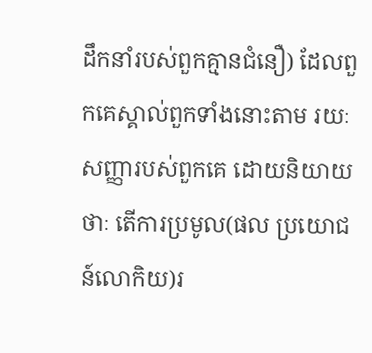ដឹកនាំរបស់ពួកគ្មានជំនឿ) ដែលពួកគេស្គាល់ពួកទាំងនោះតាម រយៈសញ្ញារបស់ពួកគេ ដោយនិយាយថាៈ តើការប្រមូល(ផល ប្រយោជន៍លោកិយ)រ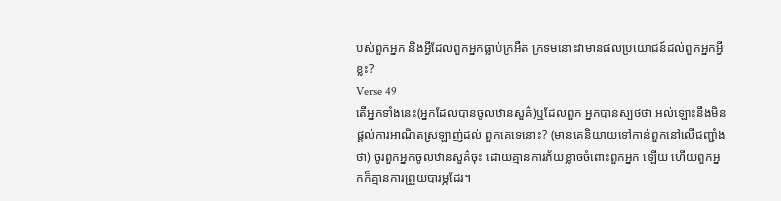បស់ពួកអ្នក និងអ្វីដែលពួកអ្នកធ្លាប់ក្រអឺត ក្រទមនោះវាមានផលប្រយោជន៍ដល់ពួកអ្នកអ្វីខ្លះ?
Verse 49
តើអ្នកទាំងនេះ(អ្នកដែលបានចូលឋានសួគ៌)ឬដែលពួក អ្នកបានស្បថថា អល់ឡោះនឹងមិនផ្ដល់ការអាណិតស្រឡាញ់ដល់ ពួកគេទេនោះ? (មានគេនិយាយទៅកាន់ពួកនៅលើជញ្ជាំងថា) ចូរពួកអ្នកចូលឋានសួគ៌ចុះ ដោយគ្មានការភ័យខ្លាចចំពោះពួកអ្នក ឡើយ ហើយពួកអ្នកក៏គ្មានការព្រួយបារម្ភដែរ។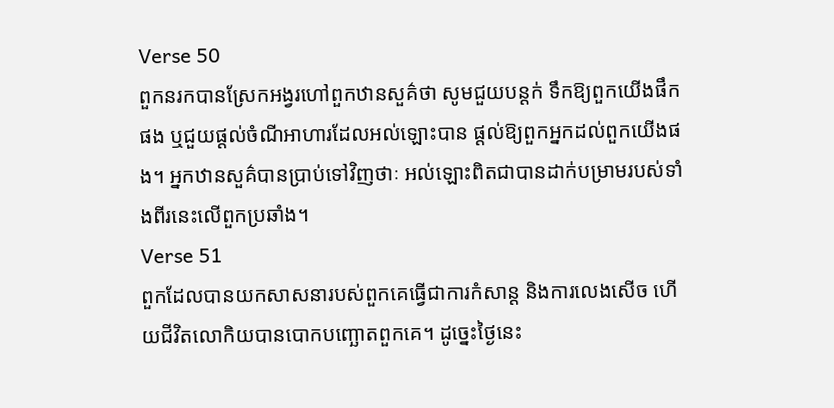Verse 50
ពួកនរកបានស្រែកអង្វរហៅពួកឋានសួគ៌ថា សូមជួយបន្ដក់ ទឹកឱ្យពួកយើងផឹកផង ឬជួយផ្ដល់ចំណីអាហារដែលអល់ឡោះបាន ផ្ដល់ឱ្យពួកអ្នកដល់ពួកយើងផង។ អ្នកឋានសួគ៌បានប្រាប់ទៅវិញថាៈ អល់ឡោះពិតជាបានដាក់បម្រាមរបស់ទាំងពីរនេះលើពួកប្រឆាំង។
Verse 51
ពួកដែលបានយកសាសនារបស់ពួកគេធ្វើជាការកំសាន្ដ និងការលេងសើច ហើយជីវិតលោកិយបានបោកបញ្ឆោតពួកគេ។ ដូចេ្នះថ្ងៃនេះ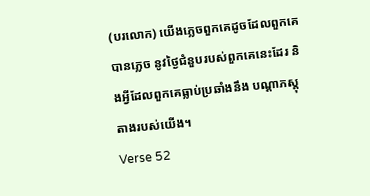(បរលោក) យើងភេ្លចពួកគេដូចដែលពួកគេបានភេ្លច នូវថ្ងៃជំនួបរបស់ពួកគេនេះដែរ និងអ្វីដែលពួកគេធ្លាប់ប្រឆាំងនឹង បណ្ដាភស្ដុតាងរបស់យើង។
Verse 52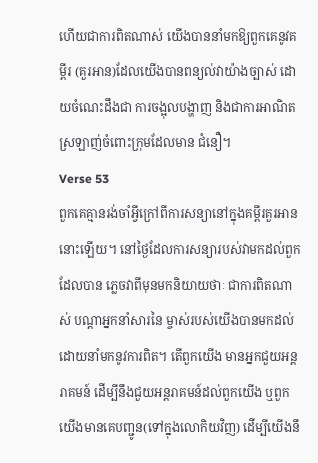ហើយជាការពិតណាស់ យើងបាននាំមកឱ្យពួកគេនូវគម្ពីរ (គួរអាន)ដែលយើងបានពន្យល់វាយ៉ាងច្បាស់ ដោយចំណេះដឹងជា ការចង្អុលបង្ហាញ និងជាការអាណិតស្រឡាញ់ចំពោះក្រុមដែលមាន ជំនឿ។
Verse 53
ពួកគេគ្មានរង់ចាំអ្វីក្រៅពីការសន្យានៅក្នុងគម្ពីរគួរអាន នោះឡើយ។ នៅថ្ងៃដែលការសន្យារបស់វាមកដល់ពួកដែលបាន ភេ្លចវាពីមុនមកនិយាយថាៈ ជាការពិតណាស់ បណ្ដាអ្នកនាំសារនៃ ម្ចាស់របស់យើងបានមកដល់ដោយនាំមកនូវការពិត។ តើពួកយើង មានអ្នកជួយអន្ដរាគមន៍ ដើម្បីនឹងជួយអន្ដរាគមន៍ដល់ពួកយើង ឬពួកយើងមានគេបញ្ជូន(ទៅក្នុងលោកិយវិញ) ដើម្បីយើងនឹ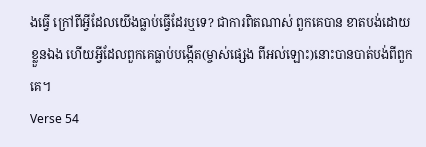ងធ្វើ ក្រៅពីអ្វីដែលយើងធ្លាប់ធ្វើដែរឬទេ? ជាការពិតណាស់ ពួកគេបាន ខាតបង់ដោយខ្លួនឯង ហើយអ្វីដែលពួកគេធ្លាប់បង្កើត(ម្ចាស់ផេ្សង ពីអល់ឡោះ)នោះបានបាត់បង់ពីពួកគេ។
Verse 54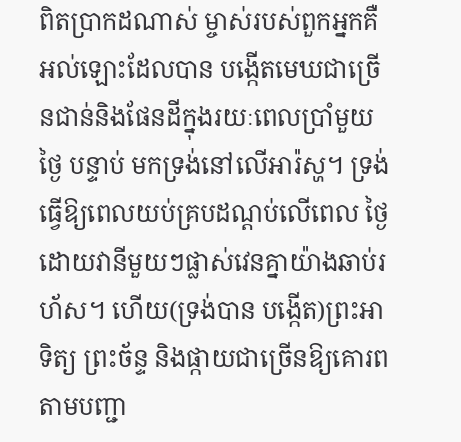ពិតប្រាកដណាស់ ម្ចាស់របស់ពួកអ្នកគឺអល់ឡោះដែលបាន បង្កើតមេឃជាច្រើនជាន់និងផែនដីក្នុងរយៈពេលប្រាំមួយថ្ងៃ បន្ទាប់ មកទ្រង់នៅលើអារ៉ស្ហ។ ទ្រង់ធ្វើឱ្យពេលយប់គ្របដណ្ដប់លើពេល ថ្ងៃដោយវានីមួយៗផ្លាស់វេនគ្នាយ៉ាងឆាប់រហ័ស។ ហើយ(ទ្រង់បាន បង្កើត)ព្រះអាទិត្យ ព្រះច័ន្ទ និងផ្កាយជាច្រើនឱ្យគោរពតាមបញ្ជា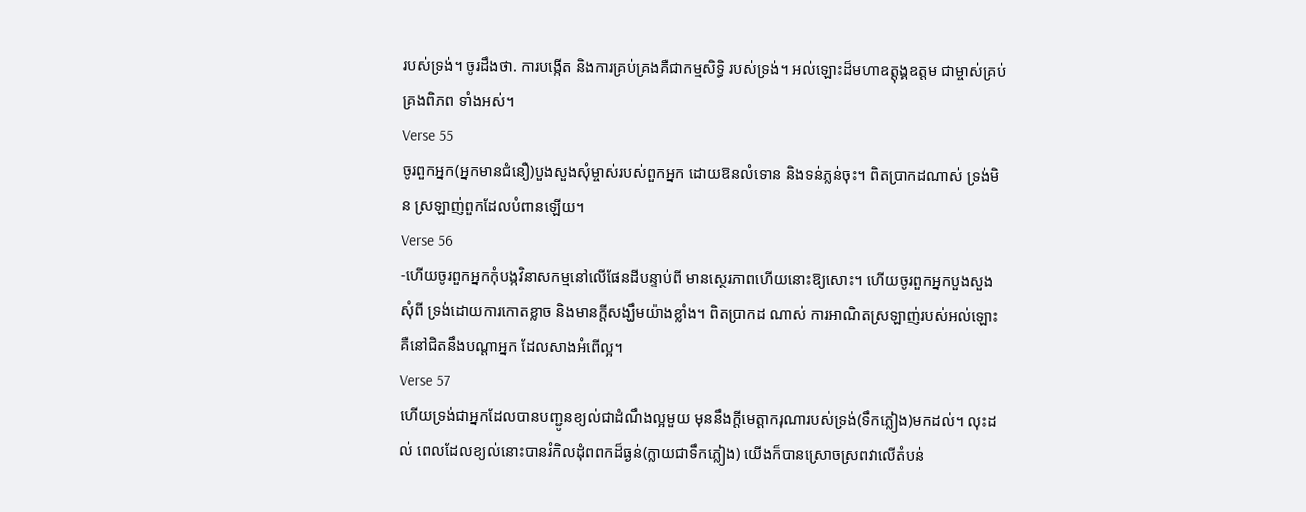របស់ទ្រង់។ ចូរដឹងថា. ការបង្កើត និងការគ្រប់គ្រងគឺជាកម្មសិទ្ធិ របស់ទ្រង់។ អល់ឡោះដ៏មហាឧត្ដុង្គឧត្ដម ជាម្ចាស់គ្រប់គ្រងពិភព ទាំងអស់។
Verse 55
ចូរពួកអ្នក(អ្នកមានជំនឿ)បួងសួងសុំម្ចាស់របស់ពួកអ្នក ដោយឱនលំទោន និងទន់ភ្លន់ចុះ។ ពិតប្រាកដណាស់ ទ្រង់មិន ស្រឡាញ់ពួកដែលបំពានឡើយ។
Verse 56
-ហើយចូរពួកអ្នកកុំបង្កវិនាសកម្មនៅលើផែនដីបន្ទាប់ពី មានសេ្ថរភាពហើយនោះឱ្យសោះ។ ហើយចូរពួកអ្នកបួងសួងសុំពី ទ្រង់ដោយការកោតខ្លាច និងមានក្ដីសង្ឃឹមយ៉ាងខ្លាំង។ ពិតប្រាកដ ណាស់ ការអាណិតស្រឡាញ់របស់អល់ឡោះ គឺនៅជិតនឹងបណ្ដាអ្នក ដែលសាងអំពើល្អ។
Verse 57
ហើយទ្រង់ជាអ្នកដែលបានបញ្ជូនខ្យល់ជាដំណឹងល្អមួយ មុននឹងក្ដីមេត្ដាករុណារបស់ទ្រង់(ទឹកភ្លៀង)មកដល់។ លុះដល់ ពេលដែលខ្យល់នោះបានរំកិលដុំពពកដ៏ធ្ងន់(ក្លាយជាទឹកភ្លៀង) យើងក៏បានស្រោចស្រពវាលើតំបន់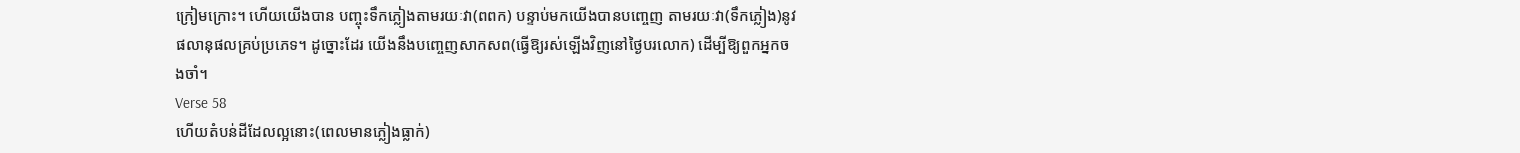ក្រៀមក្រោះ។ ហើយយើងបាន បញ្ចុះទឹកភ្លៀងតាមរយៈវា(ពពក) បន្ទាប់មកយើងបានបពោ្ចញ តាមរយៈវា(ទឹកភ្លៀង)នូវផលានុផលគ្រប់ប្រភេទ។ ដូច្នោះដែរ យើងនឹងបពោ្ចញសាកសព(ធ្វើឱ្យរស់ឡើងវិញនៅថ្ងៃបរលោក) ដើម្បីឱ្យពួកអ្នកចងចាំ។
Verse 58
ហើយតំបន់ដីដែលល្អនោះ(ពេលមានភ្លៀងធ្លាក់)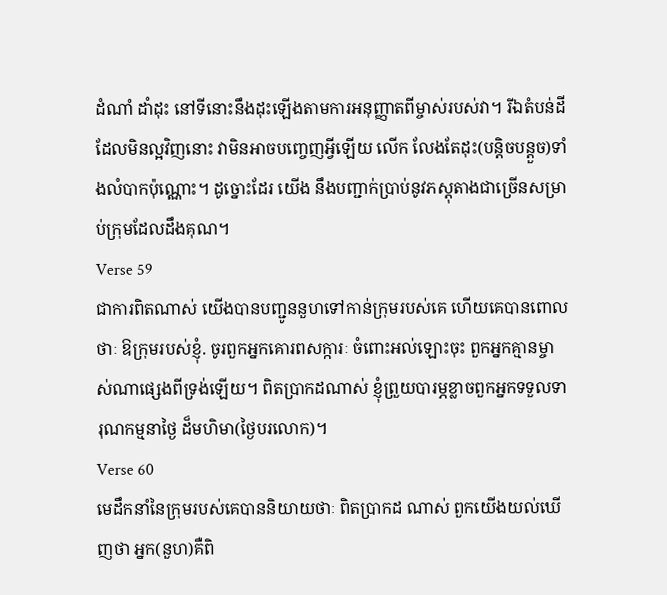ដំណាំ ដាំដុះ នៅទីនោះនឹងដុះឡើងតាមការអនុញ្ញាតពីម្ចាស់របស់វា។ រីឯតំបន់ដីដែលមិនល្អវិញនោះ វាមិនអាចបពោ្ចញអ្វីឡើយ លើក លែងតែដុះ(បន្ដិចបន្ដួច)ទាំងលំបាកប៉ុណ្ណោះ។ ដូច្នោះដែរ យើង នឹងបញ្ជាក់ប្រាប់នូវភស្ដុតាងជាច្រើនសម្រាប់ក្រុមដែលដឹងគុណ។
Verse 59
ជាការពិតណាស់ យើងបានបញ្ជូននួហទៅកាន់ក្រុមរបស់គេ ហើយគេបានពោលថាៈ ឱក្រុមរបស់ខ្ញុំ. ចូរពួកអ្នកគោរពសក្ការៈ ចំពោះអល់ឡោះចុះ ពួកអ្នកគ្មានម្ចាស់ណាផេ្សងពីទ្រង់ឡើយ។ ពិតប្រាកដណាស់ ខ្ញុំព្រួយបារម្ភខ្លាចពួកអ្នកទទួលទារុណកម្មនាថ្ងៃ ដ៏មហិមា(ថ្ងៃបរលោក)។
Verse 60
មេដឹកនាំនៃក្រុមរបស់គេបាននិយាយថាៈ ពិតប្រាកដ ណាស់ ពួកយើងយល់ឃើញថា អ្នក(នួហ)គឺពិ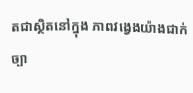តជាស្ថិតនៅក្នុង ភាពវងេ្វងយ៉ាងជាក់ច្បា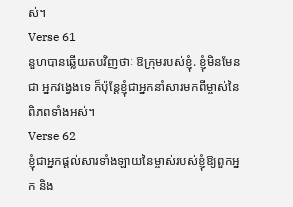ស់។
Verse 61
នួហបានឆ្លើយតបវិញថាៈ ឱក្រុមរបស់ខ្ញុំ. ខ្ញុំមិនមែនជា អ្នកវងេ្វងទេ ក៏ប៉ុន្ដែខ្ញុំជាអ្នកនាំសារមកពីម្ចាស់នៃពិភពទាំងអស់។
Verse 62
ខ្ញុំជាអ្នកផ្ដល់សារទាំងឡាយនៃម្ចាស់របស់ខ្ញុំឱ្យពួកអ្នក និង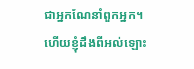ជាអ្នកណែនាំពួកអ្នក។ ហើយខ្ញុំដឹងពីអល់ឡោះ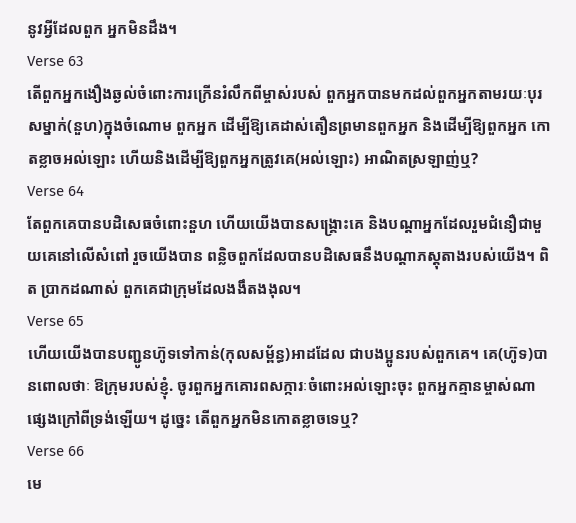នូវអ្វីដែលពួក អ្នកមិនដឹង។
Verse 63
តើពួកអ្នកងឿងឆ្ងល់ចំពោះការក្រើនរំលឹកពីម្ចាស់របស់ ពួកអ្នកបានមកដល់ពួកអ្នកតាមរយៈបុរសម្នាក់(នួហ)ក្នុងចំណោម ពួកអ្នក ដើម្បីឱ្យគេដាស់តឿនព្រមានពួកអ្នក និងដើម្បីឱ្យពួកអ្នក កោតខ្លាចអល់ឡោះ ហើយនិងដើម្បីឱ្យពួកអ្នកត្រូវគេ(អល់ឡោះ) អាណិតស្រឡាញ់ឬ?
Verse 64
តែពួកគេបានបដិសេធចំពោះនួហ ហើយយើងបានសង្គ្រោះគេ និងបណ្ដាអ្នកដែលរួមជំនឿជាមួយគេនៅលើសំពៅ រួចយើងបាន ពន្លិចពួកដែលបានបដិសេធនឹងបណ្ដាភស្ដុតាងរបស់យើង។ ពិត ប្រាកដណាស់ ពួកគេជាក្រុមដែលងងឹតងងុល។
Verse 65
ហើយយើងបានបញ្ជូនហ៊ូទទៅកាន់(កុលសម្ព័ន្ធ)អាដដែល ជាបងប្អូនរបស់ពួកគេ។ គេ(ហ៊ូទ)បានពោលថាៈ ឱក្រុមរបស់ខ្ញុំ. ចូរពួកអ្នកគោរពសក្ការៈចំពោះអល់ឡោះចុះ ពួកអ្នកគ្មានម្ចាស់ណា ផេ្សងក្រៅពីទ្រង់ឡើយ។ ដូចេ្នះ តើពួកអ្នកមិនកោតខ្លាចទេឬ?
Verse 66
មេ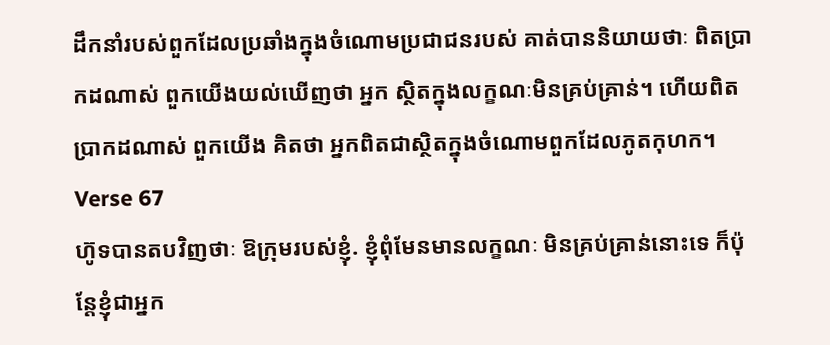ដឹកនាំរបស់ពួកដែលប្រឆាំងក្នុងចំណោមប្រជាជនរបស់ គាត់បាននិយាយថាៈ ពិតប្រាកដណាស់ ពួកយើងយល់ឃើញថា អ្នក ស្ថិតក្នុងលក្ខណៈមិនគ្រប់គ្រាន់។ ហើយពិតប្រាកដណាស់ ពួកយើង គិតថា អ្នកពិតជាស្ថិតក្នុងចំណោមពួកដែលភូតកុហក។
Verse 67
ហ៊ូទបានតបវិញថាៈ ឱក្រុមរបស់ខ្ញុំ. ខ្ញុំពុំមែនមានលក្ខណៈ មិនគ្រប់គ្រាន់នោះទេ ក៏ប៉ុន្ដែខ្ញុំជាអ្នក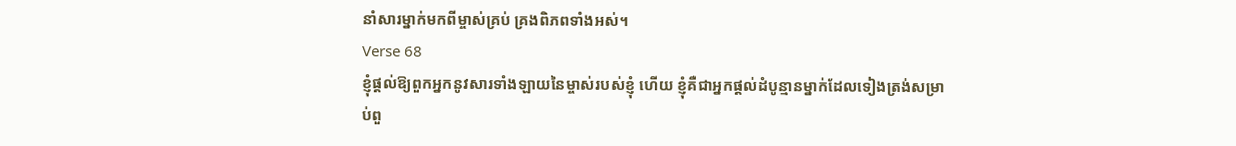នាំសារម្នាក់មកពីម្ចាស់គ្រប់ គ្រងពិភពទាំងអស់។
Verse 68
ខ្ញុំផ្ដល់ឱ្យពួកអ្នកនូវសារទាំងឡាយនៃម្ចាស់របស់ខ្ញុំ ហើយ ខ្ញុំគឺជាអ្នកផ្តល់ដំបូន្មានម្នាក់ដែលទៀងត្រង់សម្រាប់ពួ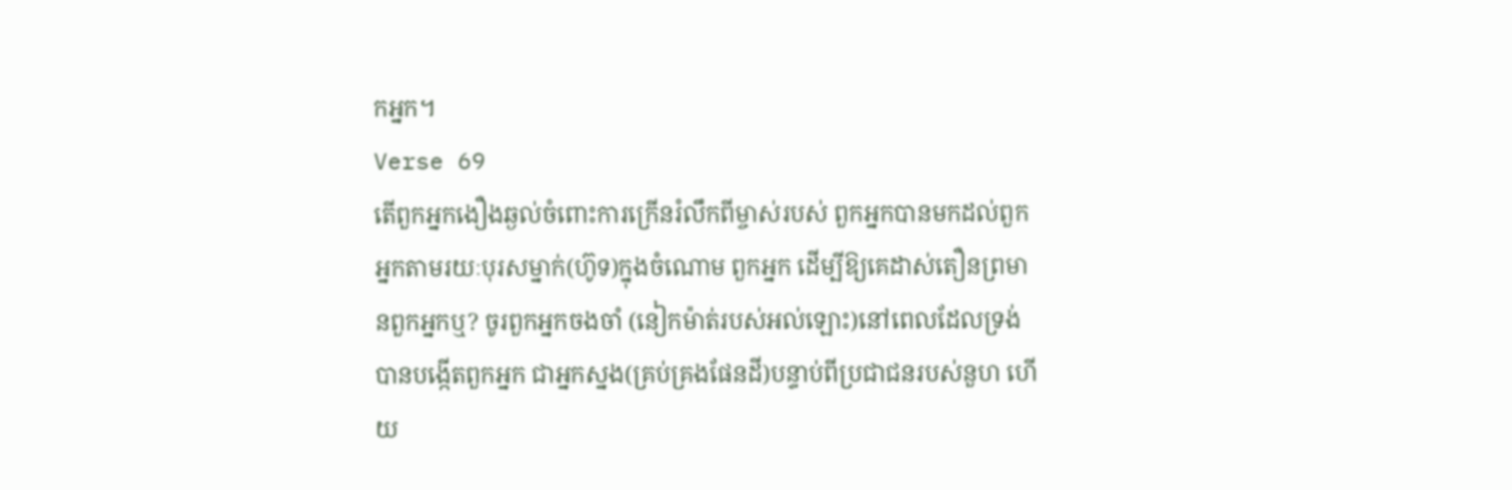កអ្នក។
Verse 69
តើពួកអ្នកងឿងឆ្ងល់ចំពោះការក្រើនរំលឹកពីម្ចាស់របស់ ពួកអ្នកបានមកដល់ពួកអ្នកតាមរយៈបុរសម្នាក់(ហ៊ូទ)ក្នុងចំណោម ពួកអ្នក ដើម្បីឱ្យគេដាស់តឿនព្រមានពួកអ្នកឬ? ចូរពួកអ្នកចងចាំ (នៀកម៉ាត់របស់អល់ឡោះ)នៅពេលដែលទ្រង់បានបង្កើតពួកអ្នក ជាអ្នកស្នង(គ្រប់គ្រងផែនដី)បន្ទាប់ពីប្រជាជនរបស់នួហ ហើយ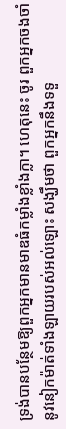ទ្រង់បានបន្ថែមឱ្យពួកអ្នកមានមាឌធំកម្លាំងខ្លាំងក្លា។ ហេតុនេះ ចូរ ពួកអ្នកចងចាំនូវនៀកម៉ាត់ទាំងឡាយរបស់អល់ឡោះ សង្ឃឹមថា ពួកអ្នកនឹងទទួ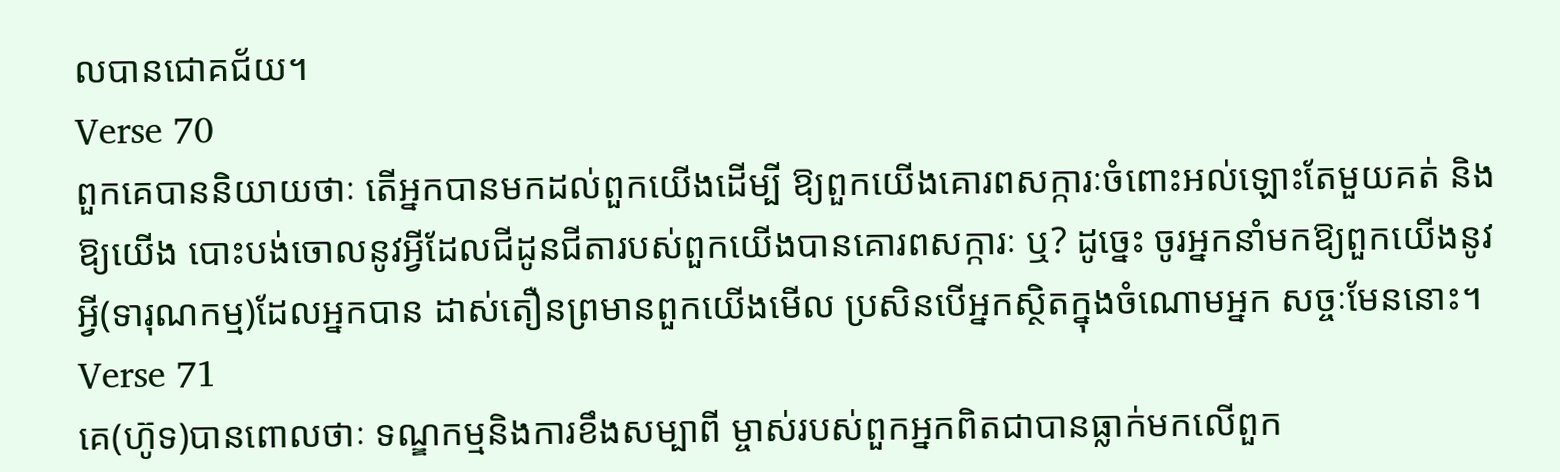លបានជោគជ័យ។
Verse 70
ពួកគេបាននិយាយថាៈ តើអ្នកបានមកដល់ពួកយើងដើម្បី ឱ្យពួកយើងគោរពសក្ការៈចំពោះអល់ឡោះតែមួយគត់ និងឱ្យយើង បោះបង់ចោលនូវអ្វីដែលជីដូនជីតារបស់ពួកយើងបានគោរពសក្ការៈ ឬ? ដូចេ្នះ ចូរអ្នកនាំមកឱ្យពួកយើងនូវអ្វី(ទារុណកម្ម)ដែលអ្នកបាន ដាស់តឿនព្រមានពួកយើងមើល ប្រសិនបើអ្នកស្ថិតក្នុងចំណោមអ្នក សច្ចៈមែននោះ។
Verse 71
គេ(ហ៊ូទ)បានពោលថាៈ ទណ្ឌកម្មនិងការខឹងសម្បាពី ម្ចាស់របស់ពួកអ្នកពិតជាបានធ្លាក់មកលើពួក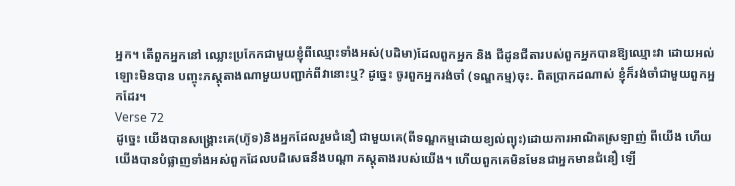អ្នក។ តើពួកអ្នកនៅ ឈ្លោះប្រកែកជាមួយខ្ញុំពីឈ្មោះទាំងអស់(បដិមា)ដែលពួកអ្នក និង ជីដូនជីតារបស់ពួកអ្នកបានឱ្យឈ្មោះវា ដោយអល់ឡោះមិនបាន បញ្ចុះភស្ដុតាងណាមួយបញ្ជាក់ពីវានោះឬ? ដូចេ្នះ ចូរពួកអ្នករង់ចាំ (ទណ្ឌកម្ម)ចុះ. ពិតប្រាកដណាស់ ខ្ញុំក៏រង់ចាំជាមួយពួកអ្នកដែរ។
Verse 72
ដូចេ្នះ យើងបានសង្គ្រោះគេ(ហ៊ូទ)និងអ្នកដែលរួមជំនឿ ជាមួយគេ(ពីទណ្ឌកម្មដោយខ្យល់ព្យុះ)ដោយការអាណិតស្រឡាញ់ ពីយើង ហើយយើងបានបំផ្លាញទាំងអស់ពួកដែលបដិសេធនឹងបណ្ដា ភស្ដុតាងរបស់យើង។ ហើយពួកគេមិនមែនជាអ្នកមានជំនឿ ឡើ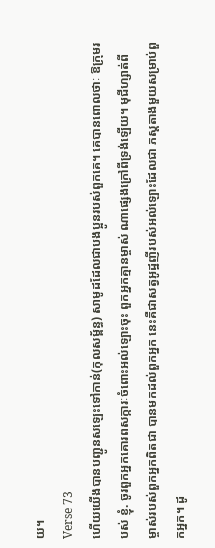យ។
Verse 73
ហើយយើងបានបញ្ជូនសឡេះទៅកាន់(កុលសម្ព័ន្ធ) សាមូដដែលជាបងប្អូនរបស់ពួកគេ។ គេបានពោលថាៈ ឱក្រុមរបស់ ខ្ញុំ. ចូរពួកអ្នកគោរពសក្ការៈចំពោះអល់ឡោះចុះ ពួកអ្នកគ្មានម្ចាស់ ណាផេ្សងក្រៅពីទ្រង់ឡើយ។ មុជីហ្សាត់ពីម្ចាស់របស់ពួកអ្នកពិតជា បានមកដល់ពួកអ្នក នេះគឺជាសត្វអូដ្ឋញីរបស់អល់ឡោះដែលជា ភស្តតាងមួយសម្រាប់ពួកអ្នក។ ដូ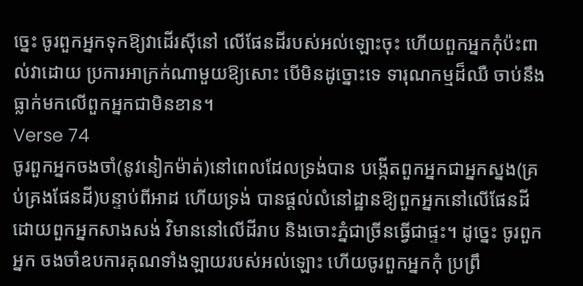ចេ្នះ ចូរពួកអ្នកទុកឱ្យវាដើរស៊ីនៅ លើផែនដីរបស់អល់ឡោះចុះ ហើយពួកអ្នកកុំប៉ះពាល់វាដោយ ប្រការអាក្រក់ណាមួយឱ្យសោះ បើមិនដូច្នោះទេ ទារុណកម្មដ៏ឈឺ ចាប់នឹងធ្លាក់មកលើពួកអ្នកជាមិនខាន។
Verse 74
ចូរពួកអ្នកចងចាំ(នូវនៀកម៉ាត់)នៅពេលដែលទ្រង់បាន បង្កើតពួកអ្នកជាអ្នកស្នង(គ្រប់គ្រងផែនដី)បន្ទាប់ពីអាដ ហើយទ្រង់ បានផ្តល់លំនៅដ្ឋានឱ្យពួកអ្នកនៅលើផែនដី ដោយពួកអ្នកសាងសង់ វិមាននៅលើដីរាប និងចោះភ្នំជាច្រីនធ្វើជាផ្ទះ។ ដូចេ្នះ ចូរពួកអ្នក ចងចាំឧបការគុណទាំងឡាយរបស់អល់ឡោះ ហើយចូរពួកអ្នកកុំ ប្រព្រឹ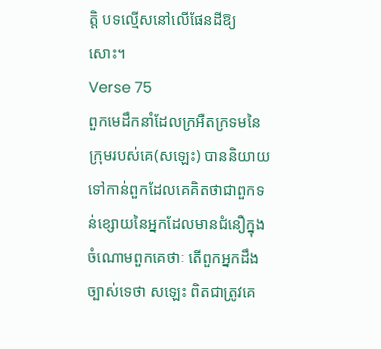ត្តិ បទល្មើសនៅលើផែនដីឱ្យសោះ។
Verse 75
ពួកមេដឹកនាំដែលក្រអឺតក្រទមនៃក្រុមរបស់គេ(សឡេះ) បាននិយាយទៅកាន់ពួកដែលគេគិតថាជាពួកទន់ខ្សោយនៃអ្នកដែលមានជំនឿក្នុងចំណោមពួកគេថាៈ តើពួកអ្នកដឹងច្បាស់ទេថា សឡេះ ពិតជាត្រូវគេ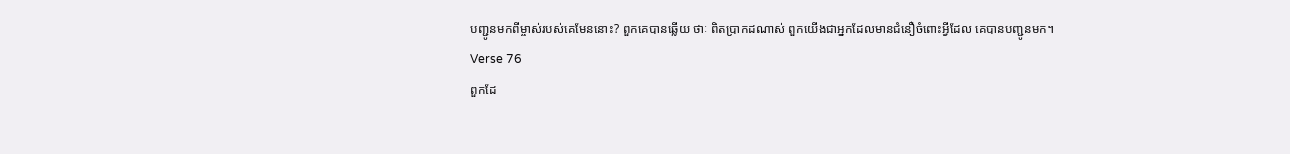បញ្ជូនមកពីម្ចាស់របស់គេមែននោះ? ពួកគេបានឆ្លើយ ថាៈ ពិតប្រាកដណាស់ ពួកយើងជាអ្នកដែលមានជំនឿចំពោះអ្វីដែល គេបានបញ្ជូនមក។
Verse 76
ពួកដែ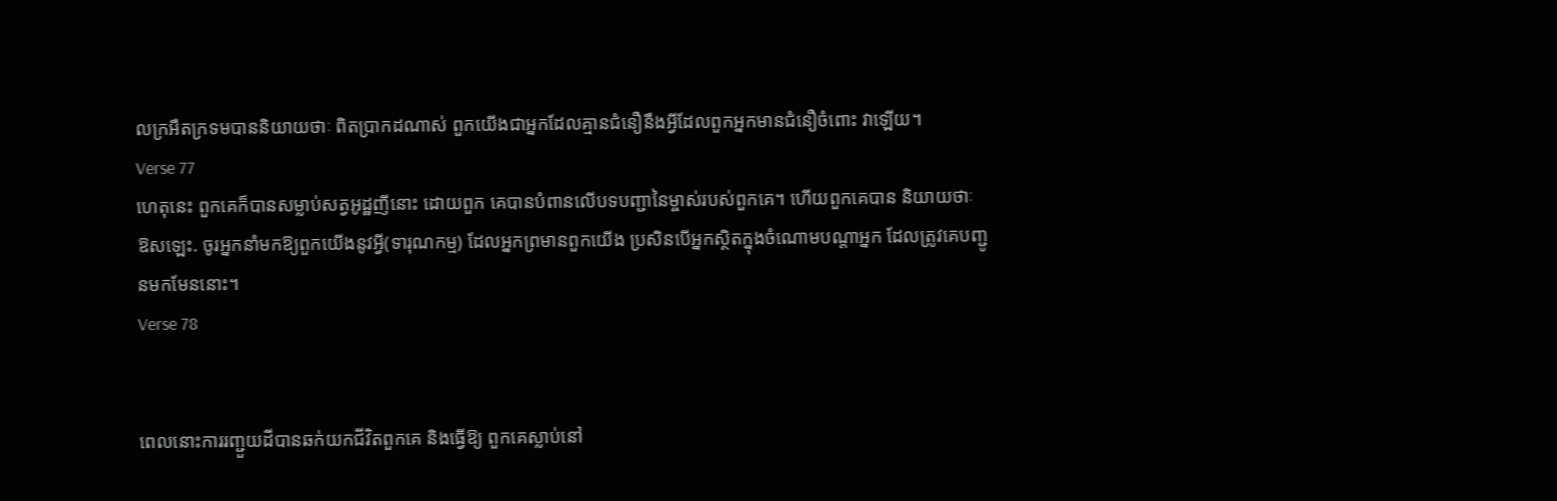លក្រអឺតក្រទមបាននិយាយថាៈ ពិតប្រាកដណាស់ ពួកយើងជាអ្នកដែលគ្មានជំនឿនឹងអ្វីដែលពួកអ្នកមានជំនឿចំពោះ វាឡើយ។
Verse 77
ហេតុនេះ ពួកគេក៏បានសម្លាប់សត្វអូដ្ឋញីនោះ ដោយពួក គេបានបំពានលើបទបញ្ជានៃម្ចាស់របស់ពួកគេ។ ហើយពួកគេបាន និយាយថាៈ ឱសឡេះ. ចូរអ្នកនាំមកឱ្យពួកយើងនូវអ្វី(ទារុណកម្ម) ដែលអ្នកព្រមានពួកយើង ប្រសិនបើអ្នកស្ថិតក្នុងចំណោមបណ្តាអ្នក ដែលត្រូវគេបញ្ជូនមកមែននោះ។
Verse 78


ពេលនោះការរញ្ជួយដីបានឆក់យកជីវិតពួកគេ និងធ្វើឱ្យ ពួកគេស្លាប់នៅ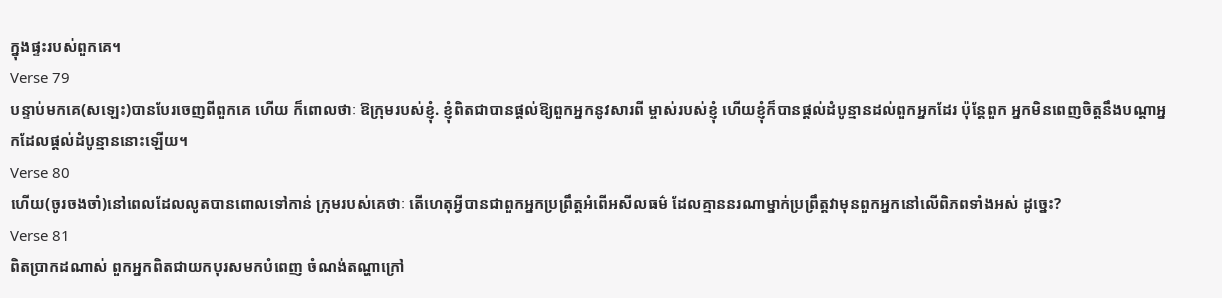ក្នុងផ្ទះរបស់ពួកគេ។
Verse 79
បន្ទាប់មកគេ(សឡេះ)បានបែរចេញពីពួកគេ ហើយ ក៏ពោលថាៈ ឱក្រុមរបស់ខ្ញុំ. ខ្ញុំពិតជាបានផ្ដល់ឱ្យពួកអ្នកនូវសារពី ម្ចាស់របស់ខ្ញុំ ហើយខ្ញុំក៏បានផ្ដល់ដំបូន្មានដល់ពួកអ្នកដែរ ប៉ុន្ដែពួក អ្នកមិនពេញចិត្ដនឹងបណ្ដាអ្នកដែលផ្ដល់ដំបូន្មាននោះឡើយ។
Verse 80
ហើយ(ចូរចងចាំ)នៅពេលដែលលូតបានពោលទៅកាន់ ក្រុមរបស់គេថាៈ តើហេតុអ្វីបានជាពួកអ្នកប្រព្រឹត្ដអំពើអសីលធម៌ ដែលគ្មាននរណាម្នាក់ប្រព្រឹត្ដវាមុនពួកអ្នកនៅលើពិភពទាំងអស់ ដូចេ្នះ?
Verse 81
ពិតប្រាកដណាស់ ពួកអ្នកពិតជាយកបុរសមកបំពេញ ចំណង់តណ្ហាក្រៅ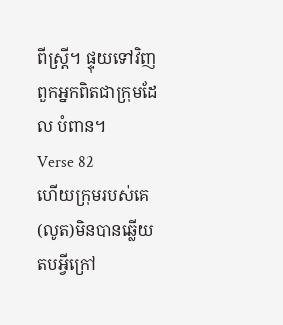ពីស្ដ្រី។ ផ្ទុយទៅវិញ ពួកអ្នកពិតជាក្រុមដែល បំពាន។
Verse 82
ហើយក្រុមរបស់គេ(លូត)មិនបានឆ្លើយតបអ្វីក្រៅ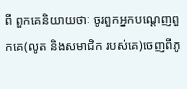ពី ពួកគេនិយាយថាៈ ចូរពួកអ្នកបណេ្ដញពួកគេ(លូត និងសមាជិក របស់គេ)ចេញពីភូ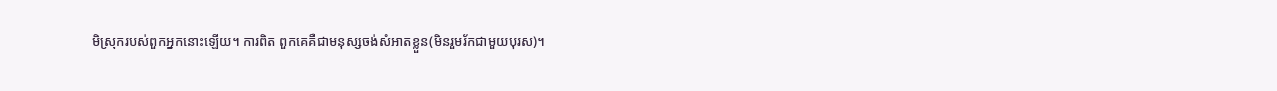មិស្រុករបស់ពួកអ្នកនោះឡើយ។ ការពិត ពួកគេគឺជាមនុស្សចង់សំអាតខ្លួន(មិនរួមរ័កជាមួយបុរស)។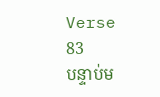Verse 83
បន្ទាប់ម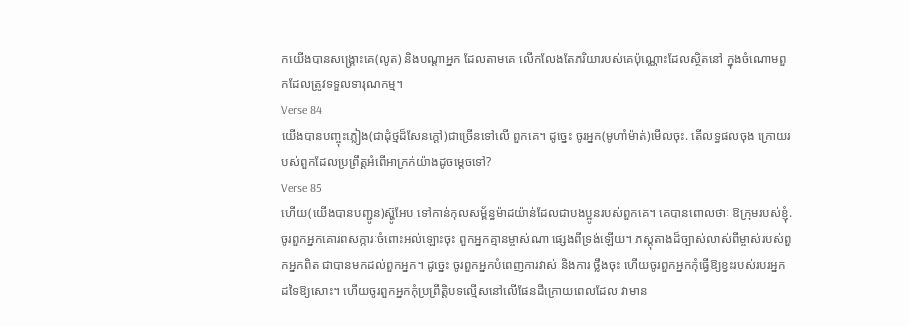កយើងបានសង្គ្រោះគេ(លូត) និងបណ្ដាអ្នក ដែលតាមគេ លើកលែងតែភរិយារបស់គេប៉ុណ្ណោះដែលស្ថិតនៅ ក្នុងចំណោមពួកដែលត្រូវទទួលទារុណកម្ម។
Verse 84
យើងបានបញ្ចុះភ្លៀង(ជាដុំថ្មដ៏សែនក្ដៅ)ជាច្រើនទៅលើ ពួកគេ។ ដូចេ្នះ ចូរអ្នក(មូហាំម៉ាត់)មើលចុះ. តើលទ្ធផលចុង ក្រោយរបស់ពួកដែលប្រព្រឹត្ដអំពើអាក្រក់យ៉ាងដូចមេ្ដចទៅ?
Verse 85
ហើយ(យើងបានបញ្ជូន)ស្ហ៊ូអែប ទៅកាន់កុលសម្ព័ន្ធម៉ាដយ៉ាន់ដែលជាបងប្អូនរបស់ពួកគេ។ គេបានពោលថាៈ ឱក្រុមរបស់ខ្ញុំ. ចូរពួកអ្នកគោរពសក្ការៈចំពោះអល់ឡោះចុះ ពួកអ្នកគ្មានម្ចាស់ណា ផេ្សងពីទ្រង់ឡើយ។ ភស្ដុតាងដ៏ច្បាស់លាស់ពីម្ចាស់របស់ពួកអ្នកពិត ជាបានមកដល់ពួកអ្នក។ ដូចេ្នះ ចូរពួកអ្នកបំពេញការវាស់ និងការ ថ្លឹងចុះ ហើយចូរពួកអ្នកកុំធ្វើឱ្យខ្វះរបស់របរអ្នកដទៃឱ្យសោះ។ ហើយចូរពួកអ្នកកុំប្រព្រឹត្តិបទល្មើសនៅលើផែនដីក្រោយពេលដែល វាមាន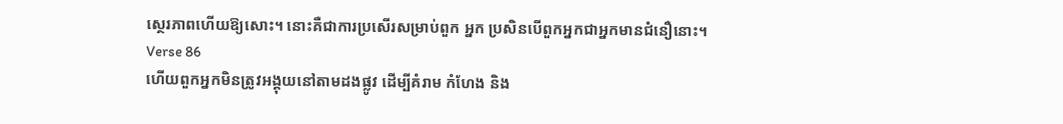សេ្ថរភាពហើយឱ្យសោះ។ នោះគឺជាការប្រសើរសម្រាប់ពួក អ្នក ប្រសិនបើពួកអ្នកជាអ្នកមានជំនឿនោះ។
Verse 86
ហើយពួកអ្នកមិនត្រូវអង្គុយនៅតាមដងផ្លូវ ដើម្បីគំរាម កំហែង និង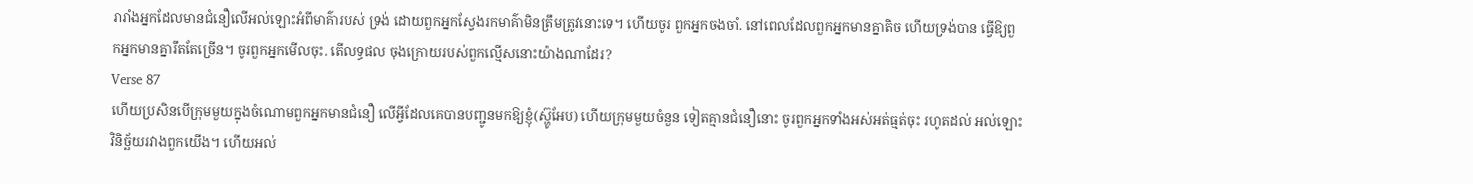រារាំងអ្នកដែលមានជំនឿលើអល់ឡោះអំពីមាគ៌ារបស់ ទ្រង់ ដោយពួកអ្នកស្វែងរកមាគ៌ាមិនត្រឹមត្រូវនោះទេ។ ហើយចូរ ពួកអ្នកចងចាំ. នៅពេលដែលពួកអ្នកមានគ្នាតិច ហើយទ្រង់បាន ធ្វើឱ្យពួកអ្នកមានគ្នារឹតតែច្រើន។ ចូរពួកអ្នកមើលចុះ. តើលទ្ធផល ចុងក្រោយរបស់ពួកល្មើសនោះយ៉ាងណាដែរ?
Verse 87
ហើយប្រសិនបើក្រុមមួយក្នុងចំណោមពួកអ្នកមានជំនឿ លើអ្វីដែលគេបានបញ្ជូនមកឱ្យខ្ញុំ(ស៊្ហូអែប) ហើយក្រុមមួយចំនួន ទៀតគ្មានជំនឿនោះ ចូរពួកអ្នកទាំងអស់អត់ធ្មត់ចុះ រហូតដល់ អល់ឡោះវិនិច្ឆ័យរវាងពួកយើង។ ហើយអល់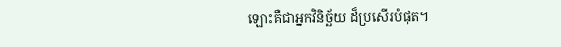ឡោះគឺជាអ្នកវិនិច្ឆ័យ ដ៏ប្រសើរបំផុត។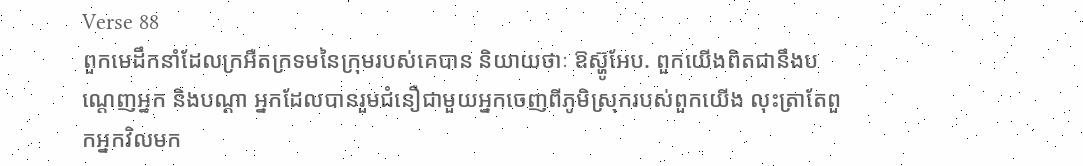Verse 88
ពួកមេដឹកនាំដែលក្រអឺតក្រទមនៃក្រុមរបស់គេបាន និយាយថាៈ ឱស្ហ៊ូអែប. ពួកយើងពិតជានឹងបណ្តេញអ្នក និងបណ្ដា អ្នកដែលបានរួមជំនឿជាមួយអ្នកចេញពីភូមិស្រុករបស់ពួកយើង លុះត្រាតែពួកអ្នកវិលមក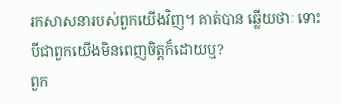រកសាសនារបស់ពួកយើងវិញ។ គាត់បាន ឆ្លើយថាៈ ទោះបីជាពួកយើងមិនពេញចិត្តក៏ដោយឬ?
ពួក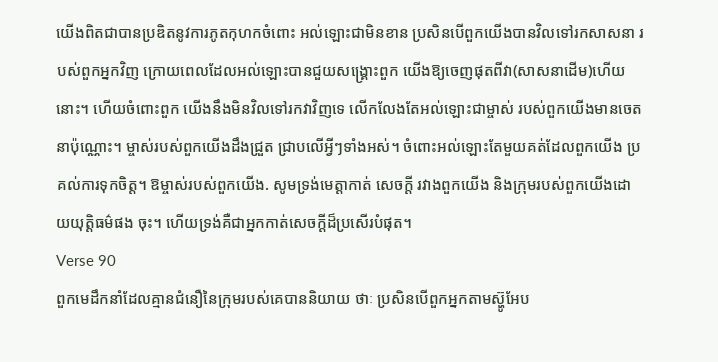យើងពិតជាបានប្រឌិតនូវការភូតកុហកចំពោះ អល់ឡោះជាមិនខាន ប្រសិនបើពួកយើងបានវិលទៅរកសាសនា របស់ពួកអ្នកវិញ ក្រោយពេលដែលអល់ឡោះបានជួយសង្គ្រោះពួក យើងឱ្យចេញផុតពីវា(សាសនាដើម)ហើយនោះ។ ហើយចំពោះពួក យើងនឹងមិនវិលទៅរកវាវិញទេ លើកលែងតែអល់ឡោះជាម្ចាស់ របស់ពួកយើងមានចេតនាប៉ុណ្ណោះ។ ម្ចាស់របស់ពួកយើងដឹងជ្រួត ជ្រាបលើអ្វីៗទាំងអស់។ ចំពោះអល់ឡោះតែមួយគត់ដែលពួកយើង ប្រគល់ការទុកចិត្ដ។ ឱម្ចាស់របស់ពួកយើង. សូមទ្រង់មេត្ដាកាត់ សេចក្តី រវាងពួកយើង និងក្រុមរបស់ពួកយើងដោយយុត្ដិធម៌ផង ចុះ។ ហើយទ្រង់គឺជាអ្នកកាត់សេចក្ដីដ៏ប្រសើរបំផុត។
Verse 90
ពួកមេដឹកនាំដែលគ្មានជំនឿនៃក្រុមរបស់គេបាននិយាយ ថាៈ ប្រសិនបើពួកអ្នកតាមស្ហ៊ូអែប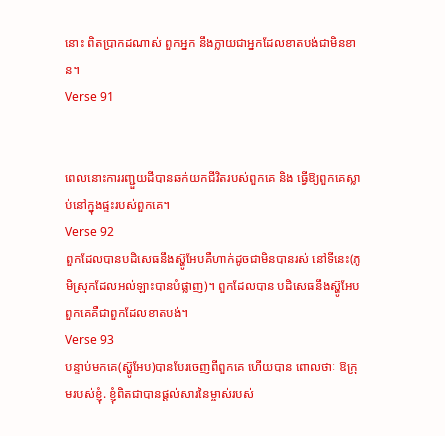នោះ ពិតប្រាកដណាស់ ពួកអ្នក នឹងក្លាយជាអ្នកដែលខាតបង់ជាមិនខាន។
Verse 91


ពេលនោះការរញ្ជួយដីបានឆក់យកជីវិតរបស់ពួកគេ និង ធ្វើឱ្យពួកគេស្លាប់នៅក្នុងផ្ទះរបស់ពួកគេ។
Verse 92
ពួកដែលបានបដិសេធនឹងស្ហ៊ូអែបគឺហាក់ដូចជាមិនបានរស់ នៅទីនេះ(ភូមិស្រុកដែលអល់ឡាះបានបំផ្លាញ)។ ពួកដែលបាន បដិសេធនឹងស្ហ៊ូអែប ពួកគេគឺជាពួកដែលខាតបង់។
Verse 93
បន្ទាប់មកគេ(ស្ហ៊ូអែប)បានបែរចេញពីពួកគេ ហើយបាន ពោលថាៈ ឱក្រុមរបស់ខ្ញុំ. ខ្ញុំពិតជាបានផ្ដល់សារនៃម្ចាស់របស់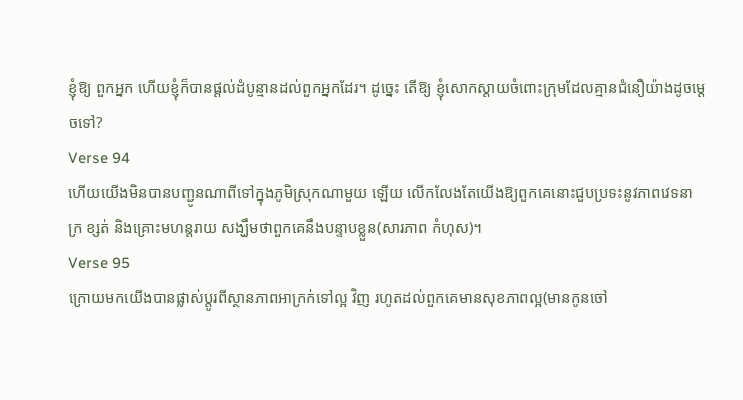ខ្ញុំឱ្យ ពួកអ្នក ហើយខ្ញុំក៏បានផ្ដល់ដំបូន្មានដល់ពួកអ្នកដែរ។ ដូចេ្នះ តើឱ្យ ខ្ញុំសោកស្ដាយចំពោះក្រុមដែលគ្មានជំនឿយ៉ាងដូចមេ្ដចទៅ?
Verse 94
ហើយយើងមិនបានបញ្ជូនណាពីទៅក្នុងភូមិស្រុកណាមួយ ឡើយ លើកលែងតែយើងឱ្យពួកគេនោះជួបប្រទះនូវភាពវេទនាក្រ ខ្សត់ និងគ្រោះមហន្ដរាយ សង្ឃឹមថាពួកគេនឹងបន្ទាបខ្លួន(សារភាព កំហុស)។
Verse 95
ក្រោយមកយើងបានផ្លាស់ប្តូរពីស្ថានភាពអាក្រក់ទៅល្អ វិញ រហូតដល់ពួកគេមានសុខភាពល្អ(មានកូនចៅ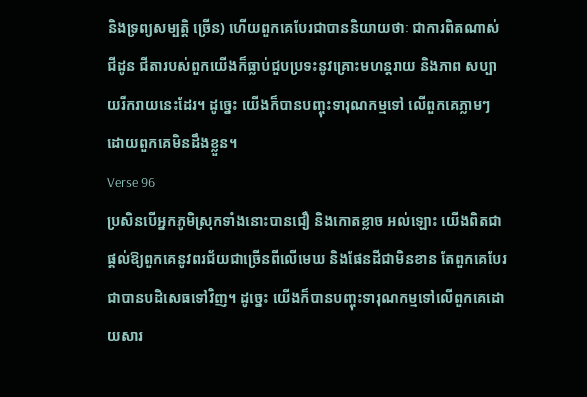និងទ្រព្យសម្បត្តិ ច្រើន) ហើយពួកគេបែរជាបាននិយាយថាៈ ជាការពិតណាស់ ជីដូន ជីតារបស់ពួកយើងក៏ធ្លាប់ជួបប្រទះនូវគ្រោះមហន្ដរាយ និងភាព សប្បាយរីករាយនេះដែរ។ ដូចេ្នះ យើងក៏បានបញ្ចុះទារុណកម្មទៅ លើពួកគេភ្លាមៗដោយពួកគេមិនដឹងខ្លួន។
Verse 96
ប្រសិនបើអ្នកភូមិស្រុកទាំងនោះបានជឿ និងកោតខ្លាច អល់ឡោះ យើងពិតជាផ្ដល់ឱ្យពួកគេនូវពរជ័យជាច្រើនពីលើមេឃ និងផែនដីជាមិនខាន តែពួកគេបែរជាបានបដិសេធទៅវិញ។ ដូចេ្នះ យើងក៏បានបញ្ចុះទារុណកម្មទៅលើពួកគេដោយសារ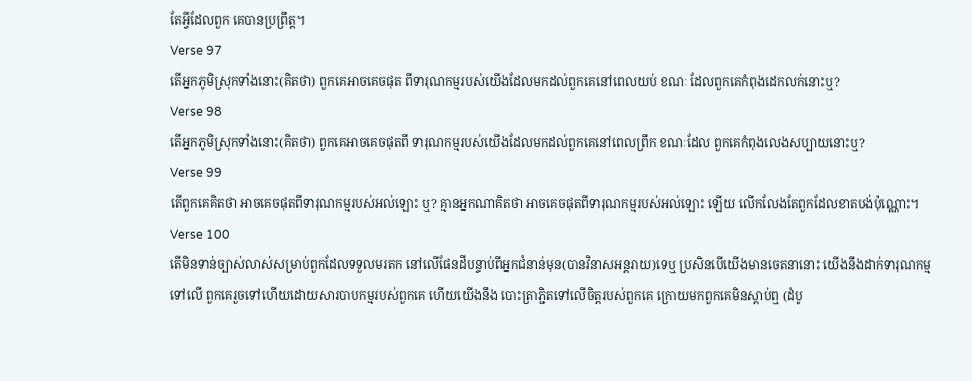តែអ្វីដែលពួក គេបានប្រព្រឹត្ដ។
Verse 97
តើអ្នកភូមិស្រុកទាំងនោះ(គិតថា) ពួកគេអាចគេចផុត ពីទារុណកម្មរបស់យើងដែលមកដល់ពួកគេនៅពេលយប់ ខណៈ ដែលពួកគេកំពុងដេកលក់នោះឬ?
Verse 98
តើអ្នកភូមិស្រុកទាំងនោះ(គិតថា) ពួកគេអាចគេចផុតពី ទារុណកម្មរបស់យើងដែលមកដល់ពួកគេនៅពេលព្រឹក ខណៈដែល ពួកគេកំពុងលេងសប្បាយនោះឬ?
Verse 99
តើពួកគេគិតថា អាចគេចផុតពីទារុណកម្មរបស់អល់ឡោះ ឬ? គ្មានអ្នកណាគិតថា អាចគេចផុតពីទារុណកម្មរបស់អល់ឡោះ ឡើយ លើកលែងតែពួកដែលខាតបង់ប៉ុណ្ណោះ។
Verse 100
តើមិនទាន់ច្បាស់លាស់សម្រាប់ពួកដែលទទួលមរតក នៅលើផែនដីបន្ទាប់ពីអ្នកជំនាន់មុន(បានវិនាសអន្តរាយ)ទេឬ ប្រសិនបើយើងមានចេតនានោះ យើងនឹងដាក់ទារុណកម្មទៅលើ ពួកគេរួចទៅហើយដោយសារបាបកម្មរបស់ពួកគេ ហើយយើងនឹង បោះត្រាភ្ជិតទៅលើចិត្តរបស់ពួកគេ ក្រោយមកពួកគេមិនស្តាប់ឮ (ដំបូ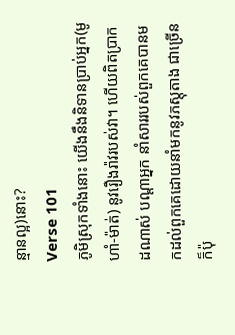ន្មានល្អ)នោះ?
Verse 101
ភូមិស្រុកទាំងនោះ យើងនឹងនិទានប្រាប់អ្នក(មូហាំ-ម៉ាត់) នូវរឿងរ៉ាវរបស់វា។ ហើយពិតប្រាកដណាស់ បណ្ដាអ្នក នាំសាររបស់ពួកគេបានមកដល់ពួកគេដោយនាំមកនូវភស្ដុតាង ជាច្រើន ក៏ប៉ុ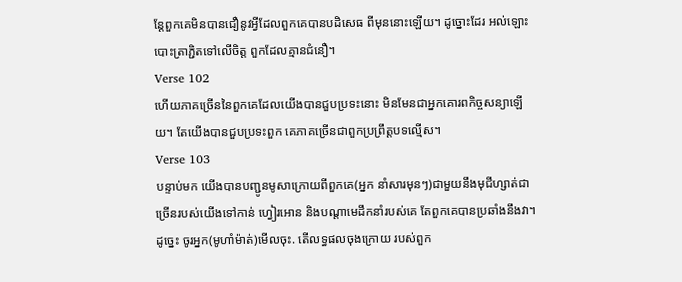ន្ដែពួកគេមិនបានជឿនូវអ្វីដែលពួកគេបានបដិសេធ ពីមុននោះឡើយ។ ដូច្នោះដែរ អល់ឡោះបោះត្រាភ្ជិតទៅលើចិត្ដ ពួកដែលគ្មានជំនឿ។
Verse 102
ហើយភាគច្រើននៃពួកគេដែលយើងបានជួបប្រទះនោះ មិនមែនជាអ្នកគោរពកិច្ចសន្យាឡើយ។ តែយើងបានជួបប្រទះពួក គេភាគច្រើនជាពួកប្រព្រឹត្ដបទល្មើស។
Verse 103
បន្ទាប់មក យើងបានបញ្ជូនមូសាក្រោយពីពួកគេ(អ្នក នាំសារមុនៗ)ជាមួយនឹងមុជីហ្សាត់ជាច្រើនរបស់យើងទៅកាន់ ហ្វៀរអោន និងបណ្តាមេដឹកនាំរបស់គេ តែពួកគេបានប្រឆាំងនឹងវា។ ដូចេ្នះ ចូរអ្នក(មូហាំម៉ាត់)មើលចុះ. តើលទ្ធផលចុងក្រោយ របស់ពួក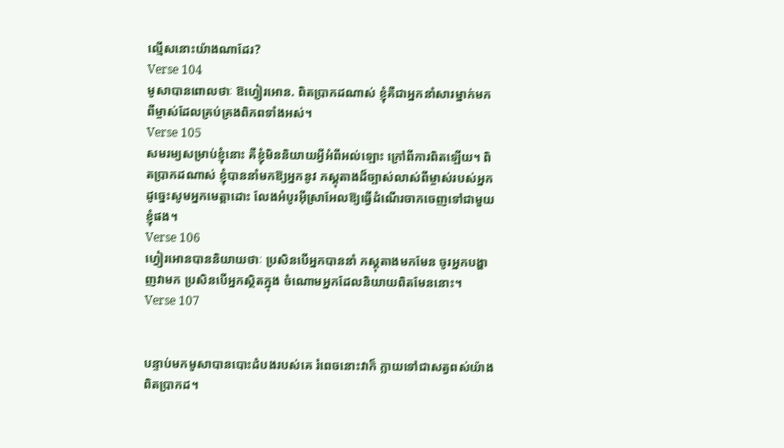ល្មើសនោះយ៉ាងណាដែរ?
Verse 104
មូសាបានពោលថាៈ ឱហ្វៀរអោន. ពិតប្រាកដណាស់ ខ្ញុំគឺជាអ្នកនាំសារម្នាក់មកពីម្ចាស់ដែលគ្រប់គ្រងពិភពទាំងអស់។
Verse 105
សមរម្យសម្រាប់ខ្ញុំនោះ គឺខ្ញុំមិននិយាយអ្វីអំពីអល់ឡោះ ក្រៅពីការពិតឡើយ។ ពិតប្រាកដណាស់ ខ្ញុំបាននាំមកឱ្យអ្នកនូវ ភស្ដុតាងដ៏ច្បាស់លាស់ពីម្ចាស់របស់អ្នក ដូចេ្នះសូមអ្នកមេត្ដាដោះ លែងអំបូរអ៊ីស្រាអែលឱ្យធ្វើដំណើរចាកចេញទៅជាមួយខ្ញុំផង។
Verse 106
ហ្វៀរអោនបាននិយាយថាៈ ប្រសិនបើអ្នកបាននាំ ភស្ដុតាងមកមែន ចូរអ្នកបង្ហាញវាមក ប្រសិនបើអ្នកស្ថិតក្នុង ចំណោមអ្នកដែលនិយាយពិតមែននោះ។
Verse 107


បន្ទាប់មកមូសាបានបោះដំបងរបស់គេ រំពេចនោះវាក៏ ក្លាយទៅជាសត្វពស់យ៉ាងពិតប្រាកដ។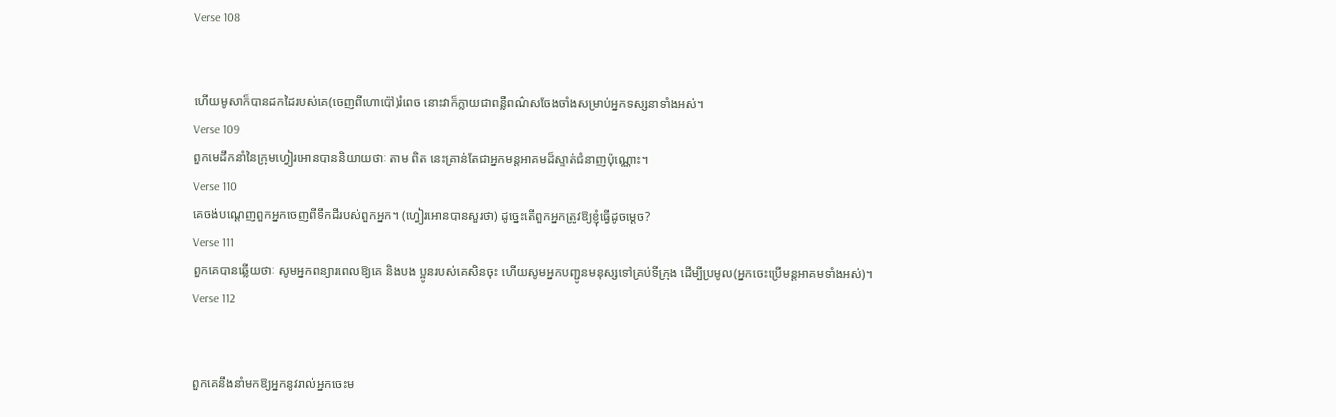Verse 108


ហើយមូសាក៏បានដកដៃរបស់គេ(ចេញពីហោប៉ៅ)រំពេច នោះវាក៏ក្លាយជាពន្លឺពណ៌សចែងចាំងសម្រាប់អ្នកទស្សនាទាំងអស់។
Verse 109
ពួកមេដឹកនាំនៃក្រុមហ្វៀរអោនបាននិយាយថាៈ តាម ពិត នេះគ្រាន់តែជាអ្នកមន្តអាគមដ៏ស្ទាត់ជំនាញប៉ុណ្ណោះ។
Verse 110
គេចង់បណេ្ដញពួកអ្នកចេញពីទឹកដីរបស់ពួកអ្នក។ (ហ្វៀរអោនបានសួរថា) ដូចេ្នះតើពួកអ្នកត្រូវឱ្យខ្ញុំធ្វើដូចម្តេច?
Verse 111
ពួកគេបានឆ្លើយថាៈ សូមអ្នកពន្យារពេលឱ្យគេ និងបង ប្អូនរបស់គេសិនចុះ ហើយសូមអ្នកបញ្ជូនមនុស្សទៅគ្រប់ទីក្រុង ដើម្បីប្រមូល(អ្នកចេះប្រើមន្តអាគមទាំងអស់)។
Verse 112


ពួកគេនឹងនាំមកឱ្យអ្នកនូវរាល់អ្នកចេះម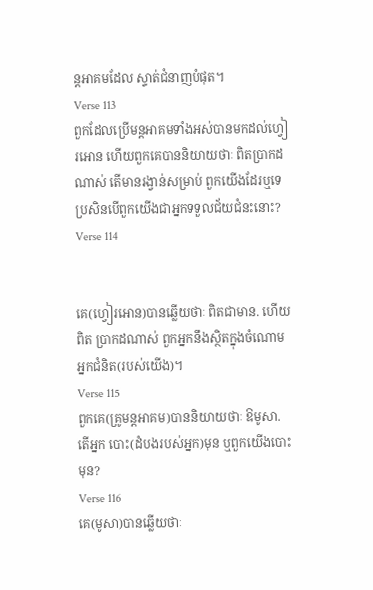ន្តអាគមដែល ស្ទាត់ជំនាញបំផុត។
Verse 113
ពួកដែលប្រើមន្តអាគមទាំងអស់បានមកដល់ហ្វៀរអោន ហើយពួកគេបាននិយាយថាៈ ពិតប្រាកដណាស់ តើមានរង្វាន់សម្រាប់ ពួកយើងដែរឬទេ ប្រសិនបើពួកយើងជាអ្នកទទួលជ័យជំនះនោះ?
Verse 114


គេ(ហ្វៀរអោន)បានឆ្លើយថាៈ ពិតជាមាន. ហើយពិត ប្រាកដណាស់ ពួកអ្នកនឹងស្ថិតក្នុងចំណោមអ្នកជំនិត(របស់យើង)។
Verse 115
ពួកគេ(គ្រូមន្តអាគម)បាននិយាយថាៈ ឱមូសា. តើអ្នក បោះ(ដំបងរបស់អ្នក)មុន ឬពួកយើងបោះមុន?
Verse 116
គេ(មូសា)បានឆ្លើយថាៈ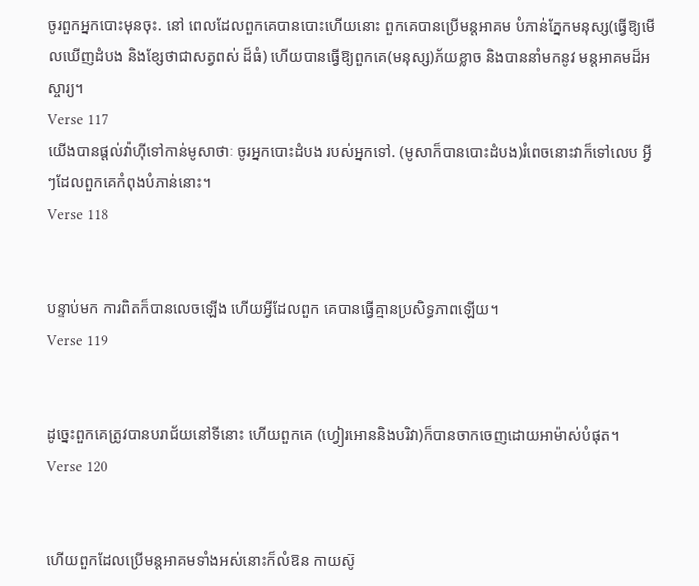ចូរពួកអ្នកបោះមុនចុះ. នៅ ពេលដែលពួកគេបានបោះហើយនោះ ពួកគេបានប្រើមន្តអាគម បំភាន់ភ្នែកមនុស្ស(ធ្វើឱ្យមើលឃើញដំបង និងខ្សែថាជាសត្វពស់ ដ៏ធំ) ហើយបានធ្វើឱ្យពួកគេ(មនុស្ស)ភ័យខ្លាច និងបាននាំមកនូវ មន្តអាគមដ៏អស្ចារ្យ។
Verse 117
យើងបានផ្ដល់វ៉ាហ៊ីទៅកាន់មូសាថាៈ ចូរអ្នកបោះដំបង របស់អ្នកទៅ. (មូសាក៏បានបោះដំបង)រំពេចនោះវាក៏ទៅលេប អ្វីៗដែលពួកគេកំពុងបំភាន់នោះ។
Verse 118


បន្ទាប់មក ការពិតក៏បានលេចឡើង ហើយអ្វីដែលពួក គេបានធ្វើគ្មានប្រសិទ្ធភាពឡើយ។
Verse 119


ដូចេ្នះពួកគេត្រូវបានបរាជ័យនៅទីនោះ ហើយពួកគេ (ហ្វៀរអោននិងបរិវា)ក៏បានចាកចេញដោយអាម៉ាស់បំផុត។
Verse 120


ហើយពួកដែលប្រើមន្តអាគមទាំងអស់នោះក៏លំឱន កាយស៊ូ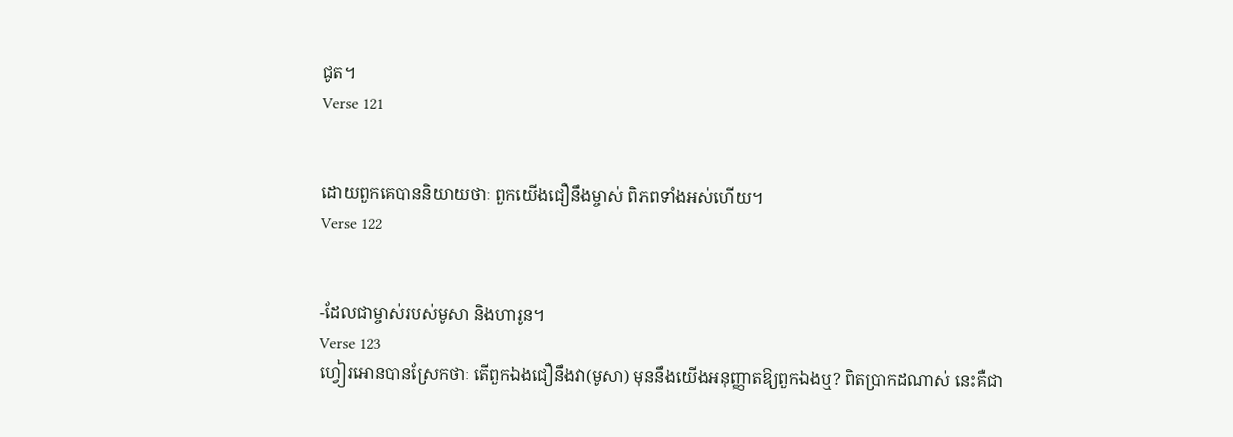ជូត។
Verse 121


ដោយពួកគេបាននិយាយថាៈ ពួកយើងជឿនឹងម្ចាស់ ពិភពទាំងអស់ហើយ។
Verse 122


-ដែលជាម្ចាស់របស់មូសា និងហារូន។
Verse 123
ហ្វៀរអោនបានស្រែកថាៈ តើពួកឯងជឿនឹងវា(មូសា) មុននឹងយើងអនុញ្ញាតឱ្យពួកឯងឬ? ពិតប្រាកដណាស់ នេះគឺជា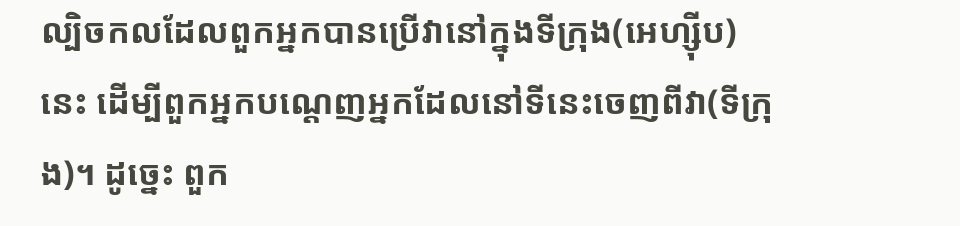ល្បិចកលដែលពួកអ្នកបានប្រើវានៅក្នុងទីក្រុង(អេហ្ស៊ីប)នេះ ដើម្បីពួកអ្នកបណេ្ដញអ្នកដែលនៅទីនេះចេញពីវា(ទីក្រុង)។ ដូចេ្នះ ពួក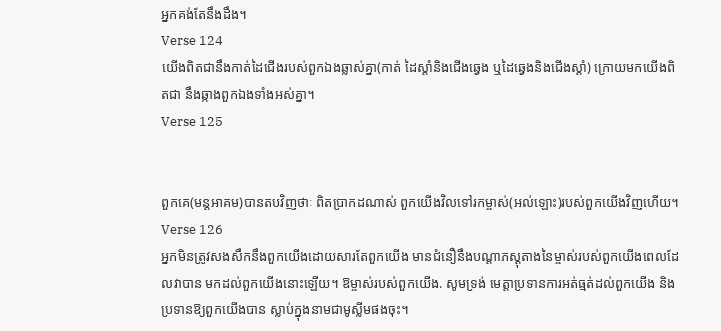អ្នកគង់តែនឹងដឹង។
Verse 124
យើងពិតជានឹងកាត់ដៃជើងរបស់ពួកឯងឆ្លាស់គ្នា(កាត់ ដៃស្ដាំនិងជើងឆេ្វង ឬដៃឆេ្វងនិងជើងស្ដាំ) ក្រោយមកយើងពិតជា នឹងឆ្កាងពួកឯងទាំងអស់គ្នា។
Verse 125


ពួកគេ(មន្ដអាគម)បានតបវិញថាៈ ពិតប្រាកដណាស់ ពួកយើងវិលទៅរកម្ចាស់(អល់ឡោះ)របស់ពួកយើងវិញហើយ។
Verse 126
អ្នកមិនត្រូវសងសឹកនឹងពួកយើងដោយសារតែពួកយើង មានជំនឿនឹងបណ្ដាភសុ្ដតាងនៃម្ចាស់របស់ពួកយើងពេលដែលវាបាន មកដល់ពួកយើងនោះឡើយ។ ឱម្ចាស់របស់ពួកយើង. សូមទ្រង់ មេត្ដាប្រទានការអត់ធ្មត់ដល់ពួកយើង និងប្រទានឱ្យពួកយើងបាន ស្លាប់ក្នុងនាមជាមូស្លីមផងចុះ។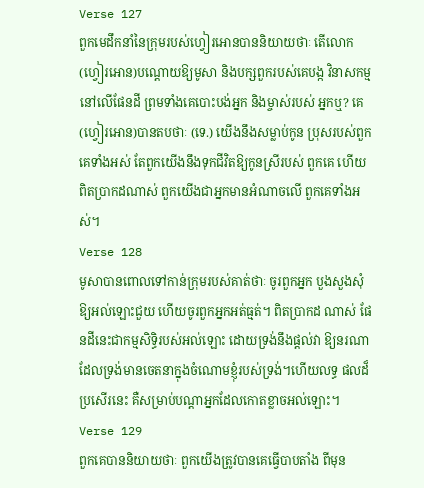Verse 127
ពួកមេដឹកនាំនៃក្រុមរបស់ហ្វៀរអោនបាននិយាយថាៈ តើលោក(ហ្វៀរអោន)បណ្ដោយឱ្យមូសា និងបក្សពួករបស់គេបង្ក វិនាសកម្មនៅលើផែនដី ព្រមទាំងគេបោះបង់អ្នក និងម្ចាស់របស់ អ្នកឬ? គេ(ហ្វៀរអោន)បានតបថាៈ (ទេ.) យើងនឹងសម្លាប់កូន ប្រុសរបស់ពួកគេទាំងអស់ តែពួកយើងនឹងទុកជីវិតឱ្យកូនស្រីរបស់ ពួកគេ ហើយពិតប្រាកដណាស់ ពួកយើងជាអ្នកមានអំណាចលើ ពួកគេទាំងអស់។
Verse 128
មូសាបានពោលទៅកាន់ក្រុមរបស់គាត់ថាៈ ចូរពួកអ្នក បួងសួងសុំឱ្យអល់ឡោះជួយ ហើយចូរពួកអ្នកអត់ធ្មត់។ ពិតប្រាកដ ណាស់ ផែនដីនេះជាកម្មសិទិ្ធរបស់អល់ឡោះ ដោយទ្រង់នឹងផ្ដល់វា ឱ្យនរណាដែលទ្រង់មានចេតនាក្នុងចំណោមខ្ញុំរបស់ទ្រង់។ហើយលទ្ធ ផលដ៏ប្រសើរនេះ គឺសម្រាប់បណ្ដាអ្នកដែលកោតខ្លាចអល់ឡោះ។
Verse 129
ពួកគេបាននិយាយថាៈ ពួកយើងត្រូវបានគេធ្វើបាបតាំង ពីមុន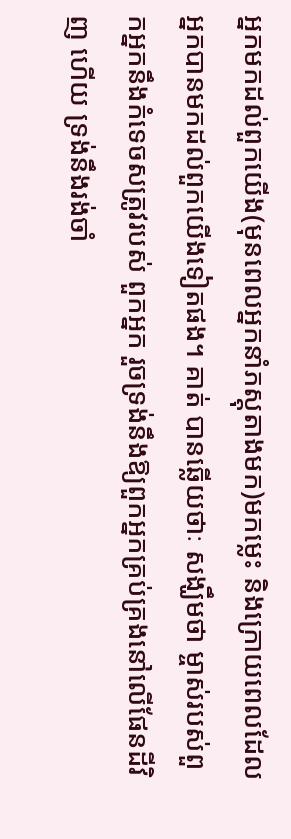អ្នកមកដល់ពួកយើង(មុនពេលអ្នកនាំភស្ដុតាងមក)មកម្លេះ និងក្រោយពេលដែលអ្នកបានមកដល់ពួកយើងទៀតផង។ គាត់ បានឆ្លើយថាៈ សង្ឃឹមថា ម្ចាស់របស់ពួកអ្នកនឹងកំទេចសត្រូវរបស់ ពួកអ្នក រួចទ្រង់នឹងឱ្យពួកអ្នកគ្រប់គ្រងនៅលើផែនដីវិញ ហើយ ទ្រង់នឹងរង់ចាំ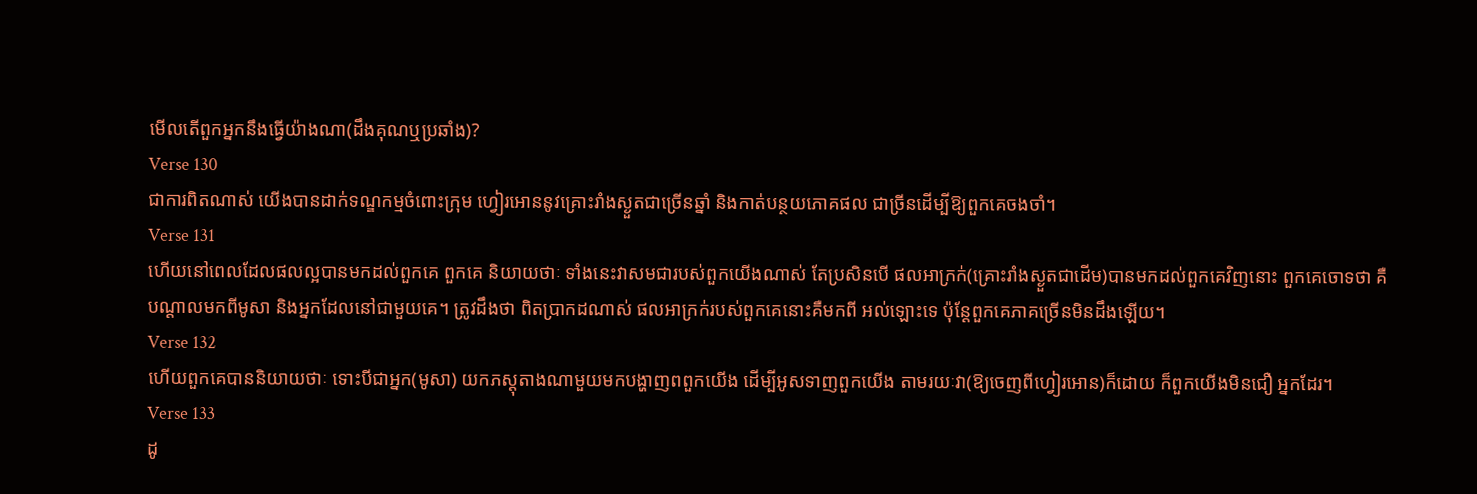មើលតើពួកអ្នកនឹងធ្វើយ៉ាងណា(ដឹងគុណឬប្រឆាំង)?
Verse 130
ជាការពិតណាស់ យើងបានដាក់ទណ្ឌកម្មចំពោះក្រុម ហ្វៀរអោននូវគ្រោះរាំងស្ងួតជាច្រើនឆ្នាំ និងកាត់បន្ថយភោគផល ជាច្រីនដើម្បីឱ្យពួកគេចងចាំ។
Verse 131
ហើយនៅពេលដែលផលល្អបានមកដល់ពួកគេ ពួកគេ និយាយថាៈ ទាំងនេះវាសមជារបស់ពួកយើងណាស់ តែប្រសិនបើ ផលអាក្រក់(គ្រោះរាំងស្ងួតជាដើម)បានមកដល់ពួកគេវិញនោះ ពួកគេចោទថា គឺបណ្ដាលមកពីមូសា និងអ្នកដែលនៅជាមួយគេ។ ត្រូវដឹងថា ពិតប្រាកដណាស់ ផលអាក្រក់របស់ពួកគេនោះគឺមកពី អល់ឡោះទេ ប៉ុន្ដែពួកគេភាគច្រើនមិនដឹងឡើយ។
Verse 132
ហើយពួកគេបាននិយាយថាៈ ទោះបីជាអ្នក(មូសា) យកភសុ្ដតាងណាមួយមកបង្ហាញពពួកយើង ដើម្បីអូសទាញពួកយើង តាមរយៈវា(ឱ្យចេញពីហ្វៀរអោន)ក៏ដោយ ក៏ពួកយើងមិនជឿ អ្នកដែរ។
Verse 133
ដូ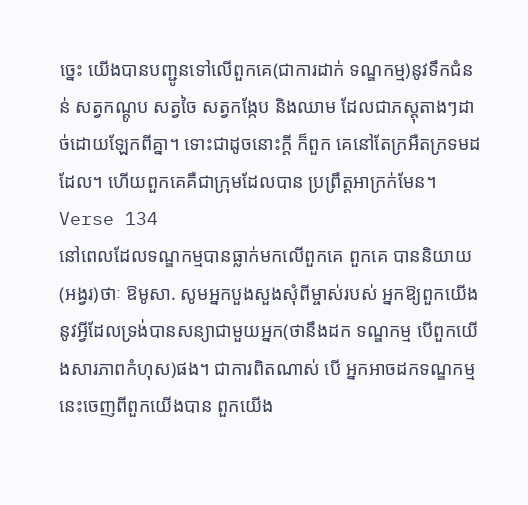ចេ្នះ យើងបានបញ្ជូនទៅលើពួកគេ(ជាការដាក់ ទណ្ឌកម្ម)នូវទឹកជំនន់ សត្វកណ្ដូប សត្វចៃ សត្វកង្កែប និងឈាម ដែលជាភសុ្ដតាងៗដាច់ដោយឡែកពីគ្នា។ ទោះជាដូចនោះក្ដី ក៏ពួក គេនៅតែក្រអឺតក្រទមដដែល។ ហើយពួកគេគឺជាក្រុមដែលបាន ប្រព្រឹត្ដអាក្រក់មែន។
Verse 134
នៅពេលដែលទណ្ឌកម្មបានធ្លាក់មកលើពួកគេ ពួកគេ បាននិយាយ(អង្វរ)ថាៈ ឱមូសា. សូមអ្នកបួងសួងសុំពីម្ចាស់របស់ អ្នកឱ្យពួកយើងនូវអ្វីដែលទ្រង់បានសន្យាជាមួយអ្នក(ថានឹងដក ទណ្ឌកម្ម បើពួកយើងសារភាពកំហុស)ផង។ ជាការពិតណាស់ បើ អ្នកអាចដកទណ្ឌកម្មនេះចេញពីពួកយើងបាន ពួកយើង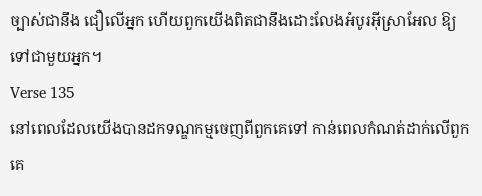ច្បាស់ជានឹង ជឿលើអ្នក ហើយពួកយើងពិតជានឹងដោះលែងអំបូរអ៊ីស្រាអែល ឱ្យទៅជាមួយអ្នក។
Verse 135
នៅពេលដែលយើងបានដកទណ្ឌកម្មចេញពីពួកគេទៅ កាន់ពេលកំណត់ដាក់លើពួកគេ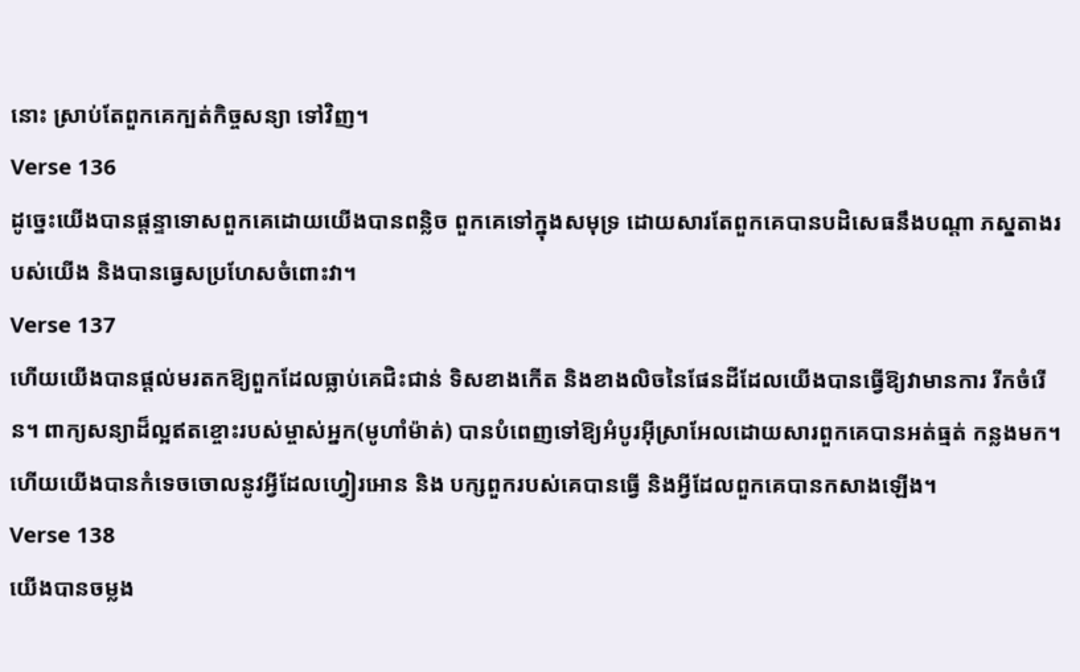នោះ ស្រាប់តែពួកគេក្បត់កិច្ចសន្យា ទៅវិញ។
Verse 136
ដូចេ្នះយើងបានផ្ដន្ទាទោសពួកគេដោយយើងបានពន្លិច ពួកគេទៅក្នុងសមុទ្រ ដោយសារតែពួកគេបានបដិសេធនឹងបណ្ដា ភសុ្ដតាងរបស់យើង និងបានធេ្វសប្រហែសចំពោះវា។
Verse 137
ហើយយើងបានផ្ដល់មរតកឱ្យពួកដែលធ្លាប់គេជិះជាន់ ទិសខាងកើត និងខាងលិចនៃផែនដីដែលយើងបានធ្វើឱ្យវាមានការ រីកចំរើន។ ពាក្យសន្យាដ៏ល្អឥតខ្ចោះរបស់ម្ចាស់អ្នក(មូហាំម៉ាត់) បានបំពេញទៅឱ្យអំបូរអ៊ីស្រាអែលដោយសារពួកគេបានអត់ធ្មត់ កន្លងមក។ ហើយយើងបានកំទេចចោលនូវអ្វីដែលហ្វៀរអោន និង បក្សពួករបស់គេបានធ្វើ និងអ្វីដែលពួកគេបានកសាងឡើង។
Verse 138
យើងបានចម្លង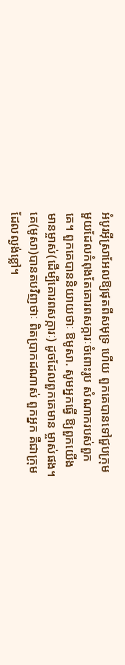អំបូរអ៊ីស្រាអែលឱ្យផុតពីសមុទ្រ ហើយ ពួកគេបានទៅជួបក្រុមមួយដែលកំពុងតែគោរពសក្ការៈចំពោះរូប សំណាករបស់ពួកគេ។ ពួកគេបាននិយាយថាៈ ឱមូសា. សូមអ្នកធ្វើ ឱ្យពួកយើងមានម្ចាស់(ដើម្បីគោរពសក្ការៈ) ដូចដែលពួកគេមាន ម្ចាស់ផង។ គេ(មូសា)បានតបវិញថាៈ ពិតប្រាកដណាស់ ពួកអ្នក គឺជាក្រុមដែលល្ងង់ខ្លៅ។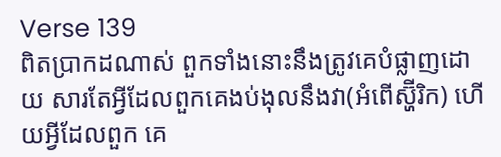Verse 139
ពិតប្រាកដណាស់ ពួកទាំងនោះនឹងត្រូវគេបំផ្លាញដោយ សារតែអ្វីដែលពួកគេងប់ងុលនឹងវា(អំពើស្ហ៊ីរិក) ហើយអ្វីដែលពួក គេ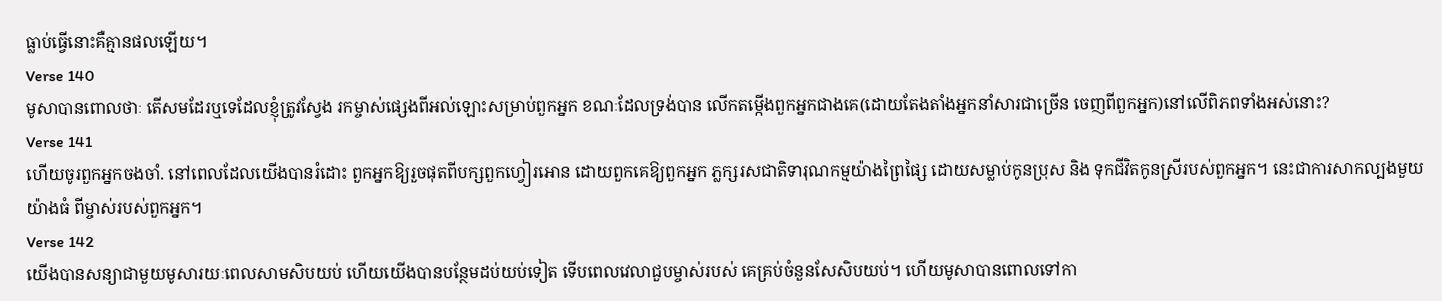ធ្លាប់ធ្វើនោះគឺគ្មានផលឡើយ។
Verse 140
មូសាបានពោលថាៈ តើសមដែរឬទេដែលខ្ញុំត្រូវស្វែង រកម្ចាស់ផេ្សងពីអល់ឡោះសម្រាប់ពួកអ្នក ខណៈដែលទ្រង់បាន លើកតម្កើងពួកអ្នកជាងគេ(ដោយតែងតាំងអ្នកនាំសារជាច្រើន ចេញពីពួកអ្នក)នៅលើពិភពទាំងអស់នោះ?
Verse 141
ហើយចូរពួកអ្នកចងចាំ. នៅពេលដែលយើងបានរំដោះ ពួកអ្នកឱ្យរួចផុតពីបក្សពួកហ្វៀរអោន ដោយពួកគេឱ្យពួកអ្នក ភ្លក្សរសជាតិទារុណកម្មយ៉ាងព្រៃផ្សៃ ដោយសម្លាប់កូនប្រុស និង ទុកជីវិតកូនស្រីរបស់ពួកអ្នក។ នេះជាការសាកល្បងមួយយ៉ាងធំ ពីម្ចាស់របស់ពួកអ្នក។
Verse 142
យើងបានសន្យាជាមួយមូសារយៈពេលសាមសិបយប់ ហើយយើងបានបន្ថែមដប់យប់ទៀត ទើបពេលវេលាជួបម្ចាស់របស់ គេគ្រប់ចំនួនសែសិបយប់។ ហើយមូសាបានពោលទៅកា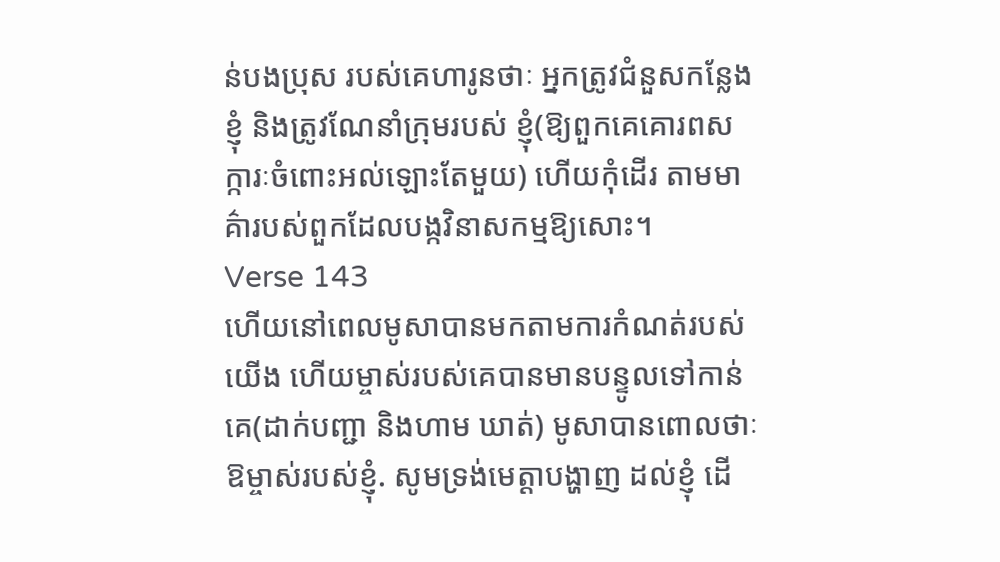ន់បងប្រុស របស់គេហារូនថាៈ អ្នកត្រូវជំនួសកន្លែងខ្ញុំ និងត្រូវណែនាំក្រុមរបស់ ខ្ញុំ(ឱ្យពួកគេគោរពសក្ការៈចំពោះអល់ឡោះតែមួយ) ហើយកុំដើរ តាមមាគ៌ារបស់ពួកដែលបង្កវិនាសកម្មឱ្យសោះ។
Verse 143
ហើយនៅពេលមូសាបានមកតាមការកំណត់របស់យើង ហើយម្ចាស់របស់គេបានមានបន្ទូលទៅកាន់គេ(ដាក់បញ្ជា និងហាម ឃាត់) មូសាបានពោលថាៈ ឱម្ចាស់របស់ខ្ញុំ. សូមទ្រង់មេត្ដាបង្ហាញ ដល់ខ្ញុំ ដើ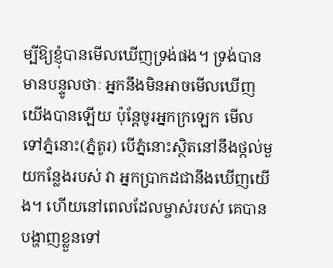ម្បីឱ្យខ្ញុំបានមើលឃើញទ្រង់ផង។ ទ្រង់បានមានបន្ទូលថាៈ អ្នកនឹងមិនអាចមើលឃើញយើងបានឡើយ ប៉ុន្ដែចូរអ្នកក្រឡេក មើលទៅភ្នំនោះ(ភ្នំតូរ) បើភ្នំនោះស្ថិតនៅនឹងថ្កល់មួយកន្លែងរបស់ វា អ្នកប្រាកដជានឹងឃើញយើង។ ហើយនៅពេលដែលម្ចាស់របស់ គេបានបង្ហាញខ្លួនទៅ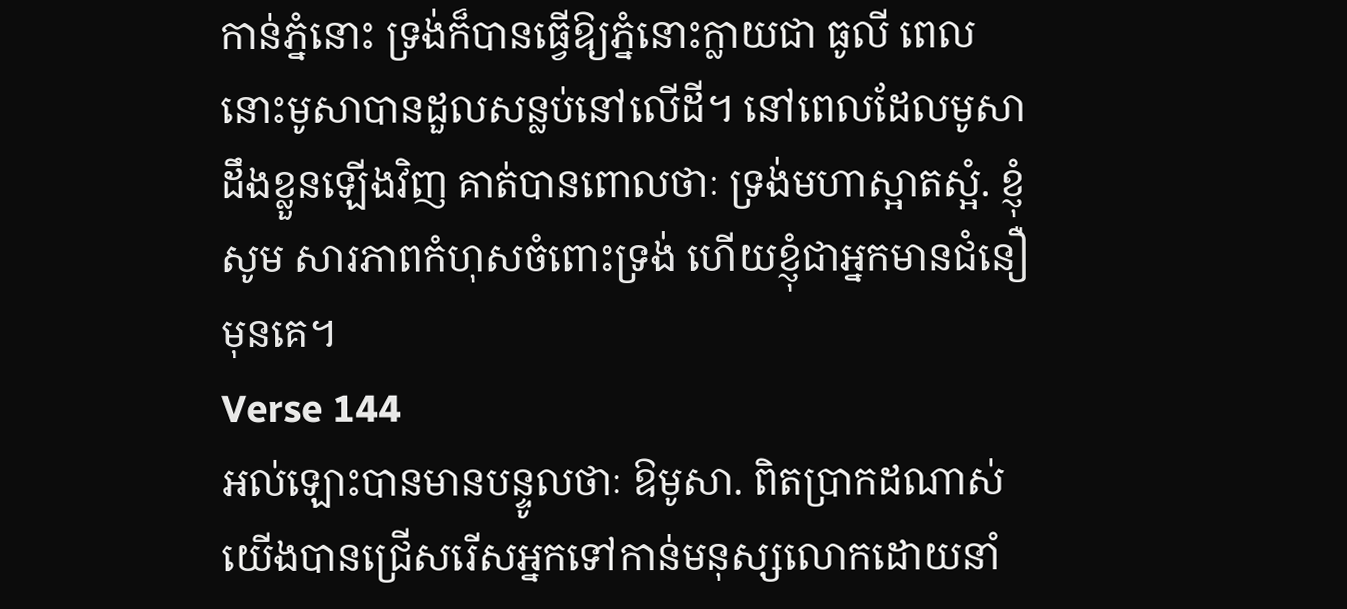កាន់ភ្នំនោះ ទ្រង់ក៏បានធ្វើឱ្យភ្នំនោះក្លាយជា ធូលី ពេលនោះមូសាបានដួលសន្លប់នៅលើដី។ នៅពេលដែលមូសា ដឹងខ្លួនឡើងវិញ គាត់បានពោលថាៈ ទ្រង់មហាស្អាតស្អំ. ខ្ញុំសូម សារភាពកំហុសចំពោះទ្រង់ ហើយខ្ញុំជាអ្នកមានជំនឿមុនគេ។
Verse 144
អល់ឡោះបានមានបន្ទូលថាៈ ឱមូសា. ពិតប្រាកដណាស់ យើងបានជ្រើសរើសអ្នកទៅកាន់មនុស្សលោកដោយនាំ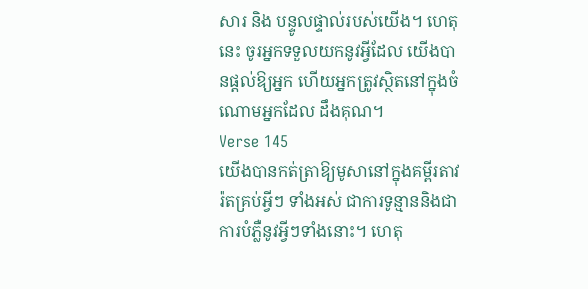សារ និង បន្ទូលផ្ទាល់របស់យើង។ ហេតុនេះ ចូរអ្នកទទួលយកនូវអ្វីដែល យើងបានផ្ដល់ឱ្យអ្នក ហើយអ្នកត្រូវស្ថិតនៅក្នុងចំណោមអ្នកដែល ដឹងគុណ។
Verse 145
យើងបានកត់ត្រាឱ្យមូសានៅក្នុងគម្ពីរតាវរ៉តគ្រប់អ្វីៗ ទាំងអស់ ជាការទូន្មាននិងជាការបំភ្លឺនូវអ្វីៗទាំងនោះ។ ហេតុ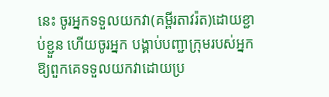នេះ ចូរអ្នកទទួលយកវា(គម្ពីរតាវរ៉ត)ដោយខ្ជាប់ខ្ជួន ហើយចូរអ្នក បង្គាប់បញ្ជាក្រុមរបស់អ្នកឱ្យពួកគេទទួលយកវាដោយប្រ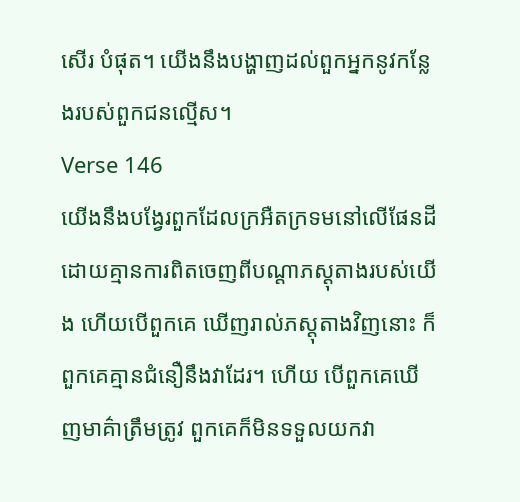សើរ បំផុត។ យើងនឹងបង្ហាញដល់ពួកអ្នកនូវកន្លែងរបស់ពួកជនល្មើស។
Verse 146
យើងនឹងបង្វែរពួកដែលក្រអឺតក្រទមនៅលើផែនដី ដោយគ្មានការពិតចេញពីបណ្ដាភស្ដុតាងរបស់យើង ហើយបើពួកគេ ឃើញរាល់ភសុ្ដតាងវិញនោះ ក៏ពួកគេគ្មានជំនឿនឹងវាដែរ។ ហើយ បើពួកគេឃើញមាគ៌ាត្រឹមត្រូវ ពួកគេក៏មិនទទួលយកវា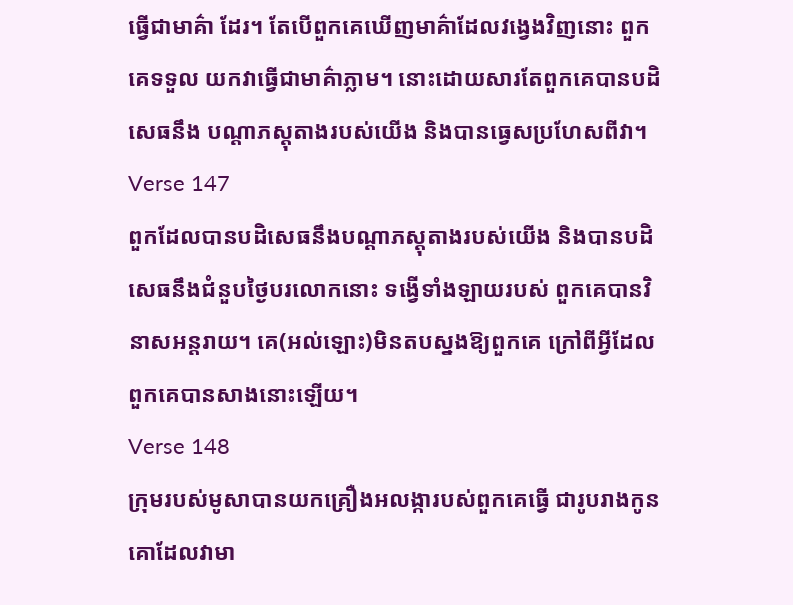ធ្វើជាមាគ៌ា ដែរ។ តែបើពួកគេឃើញមាគ៌ាដែលវងេ្វងវិញនោះ ពួកគេទទួល យកវាធ្វើជាមាគ៌ាភ្លាម។ នោះដោយសារតែពួកគេបានបដិសេធនឹង បណ្ដាភស្ដុតាងរបស់យើង និងបានធេ្វសប្រហែសពីវា។
Verse 147
ពួកដែលបានបដិសេធនឹងបណ្ដាភស្ដុតាងរបស់យើង និងបានបដិសេធនឹងជំនួបថ្ងៃបរលោកនោះ ទង្វើទាំងឡាយរបស់ ពួកគេបានវិនាសអន្ដរាយ។ គេ(អល់ឡោះ)មិនតបស្នងឱ្យពួកគេ ក្រៅពីអ្វីដែលពួកគេបានសាងនោះឡើយ។
Verse 148
ក្រុមរបស់មូសាបានយកគ្រឿងអលង្ការបស់ពួកគេធ្វើ ជារូបរាងកូនគោដែលវាមា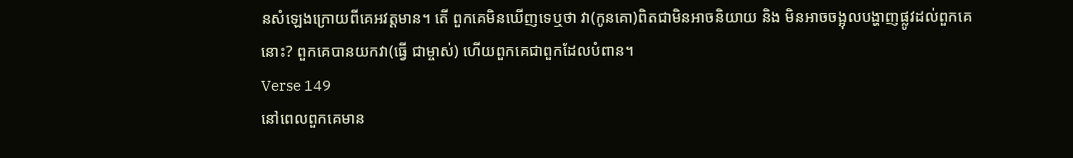នសំឡេងក្រោយពីគេអវត្ដមាន។ តើ ពួកគេមិនឃើញទេឬថា វា(កូនគោ)ពិតជាមិនអាចនិយាយ និង មិនអាចចង្អុលបង្ហាញផ្លូវដល់ពួកគេនោះ? ពួកគេបានយកវា(ធ្វើ ជាម្ចាស់) ហើយពួកគេជាពួកដែលបំពាន។
Verse 149
នៅពេលពួកគេមាន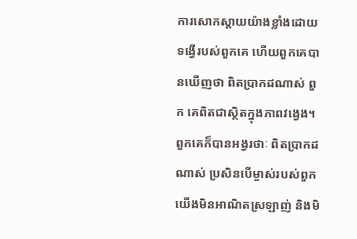ការសោកស្ដាយយ៉ាងខ្លាំងដោយ ទង្វើរបស់ពួកគេ ហើយពួកគេបានឃើញថា ពិតប្រាកដណាស់ ពួក គេពិតជាស្ថិតក្នុងភាពវងេ្វង។ ពួកគេក៏បានអង្វរថាៈ ពិតប្រាកដ ណាស់ ប្រសិនបើម្ចាស់របស់ពួកយើងមិនអាណិតស្រឡាញ់ និងមិ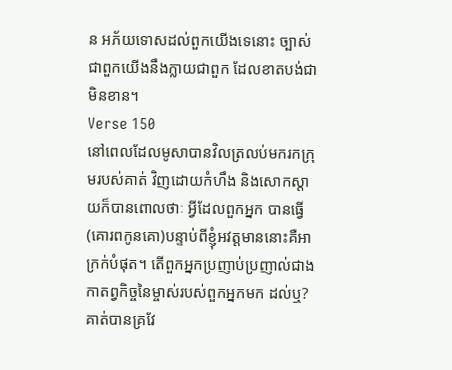ន អភ័យទោសដល់ពួកយើងទេនោះ ច្បាស់ជាពួកយើងនឹងក្លាយជាពួក ដែលខាតបង់ជាមិនខាន។
Verse 150
នៅពេលដែលមូសាបានវិលត្រលប់មករកក្រុមរបស់គាត់ វិញដោយកំហឹង និងសោកស្ដាយក៏បានពោលថាៈ អ្វីដែលពួកអ្នក បានធ្វើ(គោរពកូនគោ)បន្ទាប់ពីខ្ញុំអវត្ដមាននោះគឺអាក្រក់បំផុត។ តើពួកអ្នកប្រញាប់ប្រញាល់ជាងកាតព្វកិច្ចនៃម្ចាស់របស់ពួកអ្នកមក ដល់ឬ? គាត់បានគ្រវែ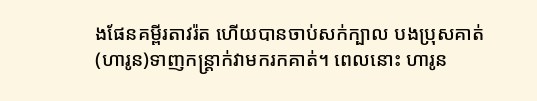ងផែនគម្ពីរតាវរ៉ត ហើយបានចាប់សក់ក្បាល បងប្រុសគាត់(ហារូន)ទាញកន្ដ្រាក់វាមករកគាត់។ ពេលនោះ ហារូន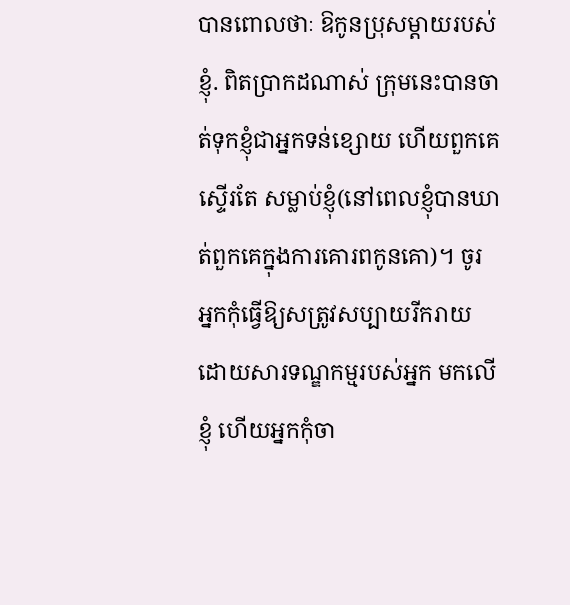បានពោលថាៈ ឱកូនប្រុសម្ដាយរបស់ខ្ញុំ. ពិតប្រាកដណាស់ ក្រុមនេះបានចាត់ទុកខ្ញុំជាអ្នកទន់ខ្សោយ ហើយពួកគេស្ទើរតែ សម្លាប់ខ្ញុំ(នៅពេលខ្ញុំបានឃាត់ពួកគេក្នុងការគោរពកូនគោ)។ ចូរ អ្នកកុំធ្វើឱ្យសត្រូវសប្បាយរីករាយដោយសារទណ្ឌកម្មរបស់អ្នក មកលើខ្ញុំ ហើយអ្នកកុំចា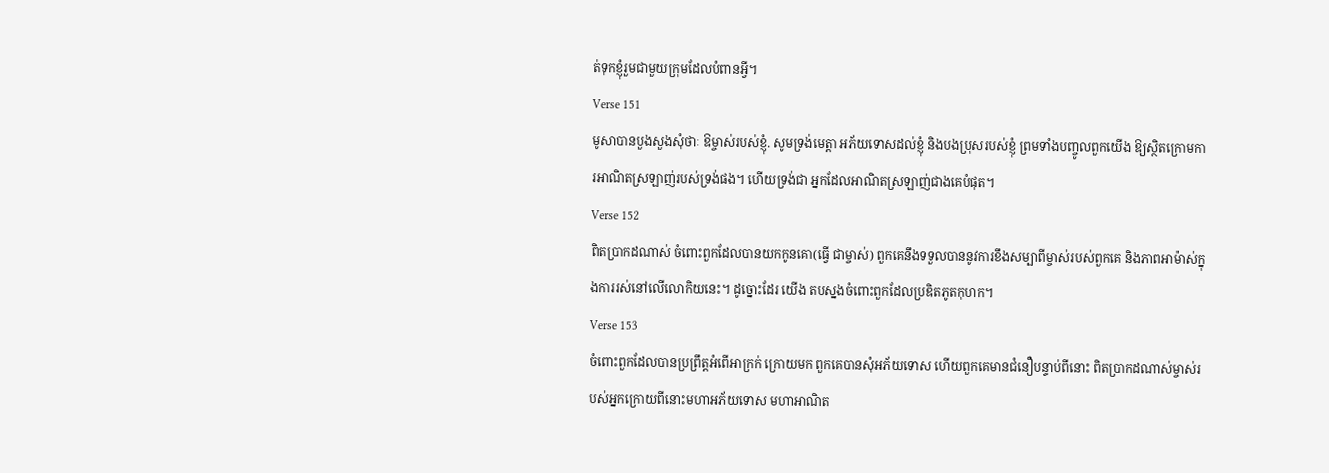ត់ទុកខ្ញុំរួមជាមួយក្រុមដែលបំពានអ្វី។
Verse 151
មូសាបានបួងសួងសុំថាៈ ឱម្ចាស់របស់ខ្ញុំ. សូមទ្រង់មេត្ដា អភ័យទោសដល់ខ្ញុំ និងបងប្រុសរបស់ខ្ញុំ ព្រមទាំងបញ្ចូលពួកយើង ឱ្យស្ថិតក្រោមការអាណិតស្រឡាញ់របស់ទ្រង់ផង។ ហើយទ្រង់ជា អ្នកដែលអាណិតស្រឡាញ់ជាងគេបំផុត។
Verse 152
ពិតប្រាកដណាស់ ចំពោះពួកដែលបានយកកូនគោ(ធ្វើ ជាម្ចាស់) ពួកគេនឹងទទួលបាននូវការខឹងសម្បាពីម្ចាស់របស់ពួកគេ និងភាពអាម៉ាស់ក្នុងការរស់នៅលើលោកិយនេះ។ ដូច្នោះដែរ យើង តបស្នងចំពោះពួកដែលប្រឌិតភូតកុហក។
Verse 153
ចំពោះពួកដែលបានប្រព្រឹត្ដអំពើអាក្រក់ ក្រោយមក ពួកគេបានសុំអភ័យទោស ហើយពួកគេមានជំនឿបន្ទាប់ពីនោះ ពិតប្រាកដណាស់ម្ចាស់របស់អ្នកក្រោយពីនោះមហាអភ័យទោស មហាអាណិត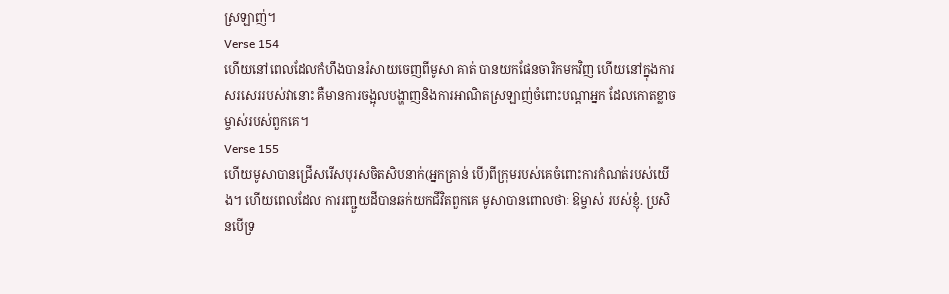ស្រឡាញ់។
Verse 154
ហើយនៅពេលដែលកំហឹងបានរំសាយចេញពីមូសា គាត់ បានយកផែនចារិកមកវិញ ហើយនៅក្នុងការសរសេររបស់វានោះ គឺមានការចង្អុលបង្ហាញនិងការអាណិតស្រឡាញ់ចំពោះបណ្ដាអ្នក ដែលកោតខ្លាចម្ចាស់របស់ពួកគេ។
Verse 155
ហើយមូសាបានជ្រើសរើសបុរសចិតសិបនាក់(អ្នកគ្រាន់ បើ)ពីក្រុមរបស់គេចំពោះការកំណត់របស់យើង។ ហើយពេលដែល ការរញ្ជួយដីបានឆក់យកជីវិតពួកគេ មូសាបានពោលថាៈ ឱម្ចាស់ របស់ខ្ញុំ. ប្រសិនបើទ្រ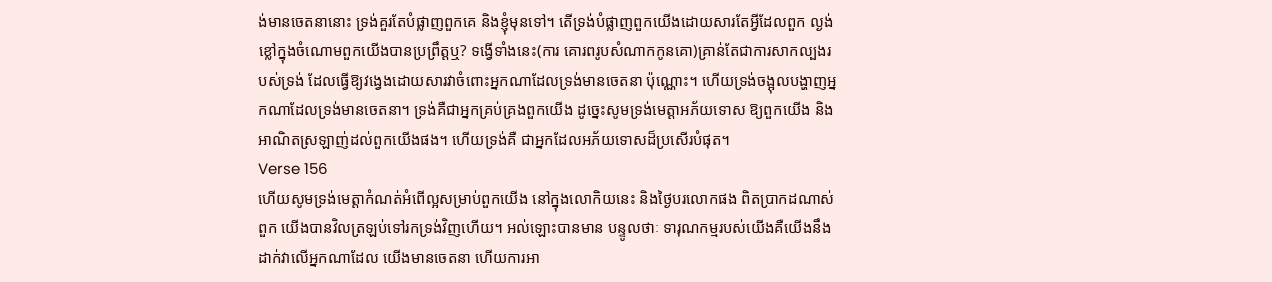ង់មានចេតនានោះ ទ្រង់គួរតែបំផ្លាញពួកគេ និងខ្ញុំមុនទៅ។ តើទ្រង់បំផ្លាញពួកយើងដោយសារតែអ្វីដែលពួក ល្ងង់ខ្លៅក្នុងចំណោមពួកយើងបានប្រព្រឹត្ដឬ? ទង្វើទាំងនេះ(ការ គោរពរូបសំណាកកូនគោ)គ្រាន់តែជាការសាកល្បងរបស់ទ្រង់ ដែលធ្វើឱ្យវងេ្វងដោយសារវាចំពោះអ្នកណាដែលទ្រង់មានចេតនា ប៉ុណ្ណោះ។ ហើយទ្រង់ចង្អុលបង្ហាញអ្នកណាដែលទ្រង់មានចេតនា។ ទ្រង់គឺជាអ្នកគ្រប់គ្រងពួកយើង ដូចេ្នះសូមទ្រង់មេត្ដាអភ័យទោស ឱ្យពួកយើង និងអាណិតស្រឡាញ់ដល់ពួកយើងផង។ ហើយទ្រង់គឺ ជាអ្នកដែលអភ័យទោសដ៏ប្រសើរបំផុត។
Verse 156
ហើយសូមទ្រង់មេត្ដាកំណត់អំពើល្អសម្រាប់ពួកយើង នៅក្នុងលោកិយនេះ និងថ្ងៃបរលោកផង ពិតប្រាកដណាស់ ពួក យើងបានវិលត្រឡប់ទៅរកទ្រង់វិញហើយ។ អល់ឡោះបានមាន បន្ទូលថាៈ ទារុណកម្មរបស់យើងគឺយើងនឹងដាក់វាលើអ្នកណាដែល យើងមានចេតនា ហើយការអា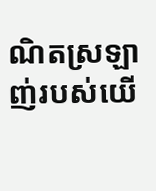ណិតស្រឡាញ់របស់យើ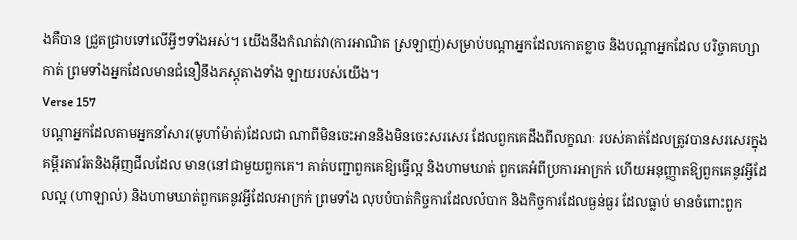ងគឺបាន ជ្រួតជ្រាបទៅលើអ្វីៗទាំងអស់។ យើងនឹងកំណត់វា(ការអាណិត ស្រឡាញ់)សម្រាប់បណ្ដាអ្នកដែលកោតខ្លាច និងបណ្ដាអ្នកដែល បរិច្ចាគហ្សាកាត់ ព្រមទាំងអ្នកដែលមានជំនឿនឹងភស្ដុតាងទាំង ឡាយរបស់យើង។
Verse 157
បណ្ដាអ្នកដែលតាមអ្នកនាំសារ(មូហាំម៉ាត់)ដែលជា ណាពីមិនចេះអាននិងមិនចេះសរសេរ ដែលពួកគេដឹងពីលក្ខណៈ របស់គាត់ដែលត្រូវបានសរសេរក្នុងគម្ពីរតាវរ៉តនិងអ៊ីញជីលដែល មាន(នៅជាមួយពួកគេ។ គាត់បញ្ជាពួកគេឱ្យធ្វើល្អ និងហាមឃាត់ ពួកគេអំពីប្រការអាក្រក់ ហើយអនុញ្ញាតឱ្យពួកគេនូវអ្វីដែលល្អ (ហាឡាល់) និងហាមឃាត់ពួកគេនូវអ្វីដែលអាក្រក់ ព្រមទាំង លុបបំបាត់កិច្ចការដែលលំបាក និងកិច្ចការដែលធ្ងន់ធ្ងរ ដែលធ្លាប់ មានចំពោះពួក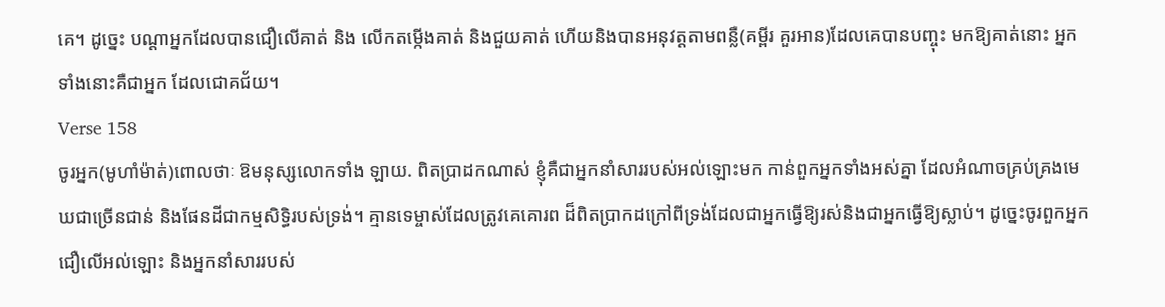គេ។ ដូចេ្នះ បណ្ដាអ្នកដែលបានជឿលើគាត់ និង លើកតម្កើងគាត់ និងជួយគាត់ ហើយនិងបានអនុវត្ដតាមពន្លឺ(គម្ពីរ គួរអាន)ដែលគេបានបញ្ចុះ មកឱ្យគាត់នោះ អ្នកទាំងនោះគឺជាអ្នក ដែលជោគជ័យ។
Verse 158
ចូរអ្នក(មូហាំម៉ាត់)ពោលថាៈ ឱមនុស្សលោកទាំង ឡាយ. ពិតប្រាដកណាស់ ខ្ញុំគឺជាអ្នកនាំសាររបស់អល់ឡោះមក កាន់ពួកអ្នកទាំងអស់គ្នា ដែលអំណាចគ្រប់គ្រងមេឃជាច្រើនជាន់ និងផែនដីជាកម្មសិទិ្ធរបស់ទ្រង់។ គ្មានទេម្ចាស់ដែលត្រូវគេគោរព ដ៏ពិតប្រាកដក្រៅពីទ្រង់ដែលជាអ្នកធ្វើឱ្យរស់និងជាអ្នកធ្វើឱ្យស្លាប់។ ដូចេ្នះចូរពួកអ្នកជឿលើអល់ឡោះ និងអ្នកនាំសាររបស់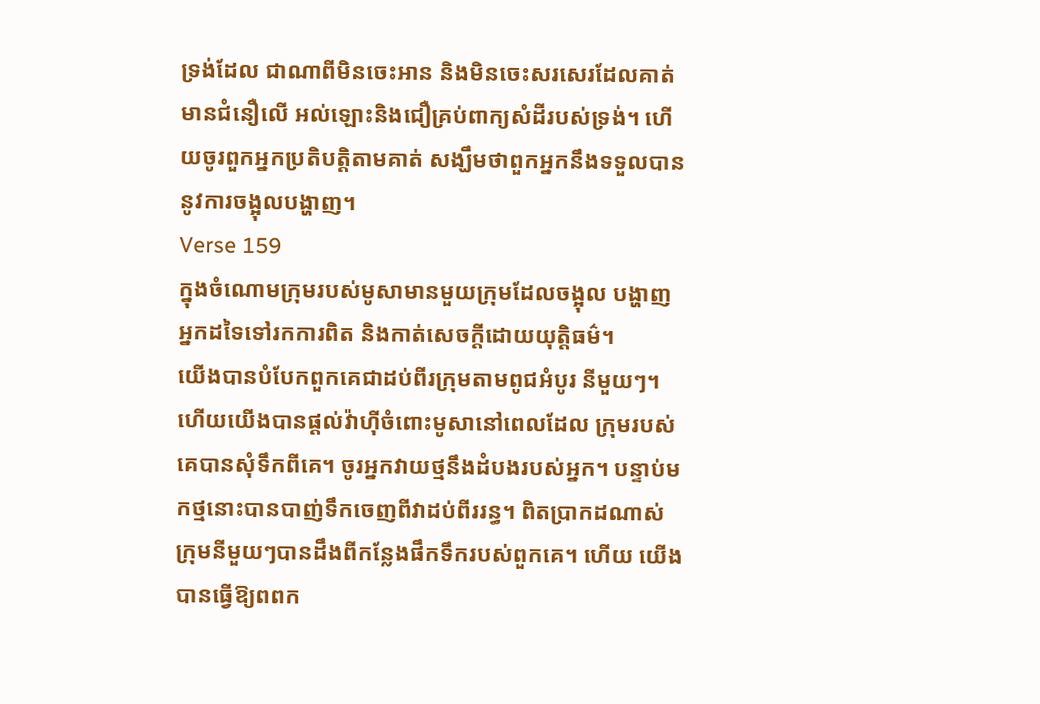ទ្រង់ដែល ជាណាពីមិនចេះអាន និងមិនចេះសរសេរដែលគាត់មានជំនឿលើ អល់ឡោះនិងជឿគ្រប់ពាក្យសំដីរបស់ទ្រង់។ ហើយចូរពួកអ្នកប្រតិបត្ដិតាមគាត់ សង្ឃឹមថាពួកអ្នកនឹងទទួលបាននូវការចង្អុលបង្ហាញ។
Verse 159
ក្នុងចំណោមក្រុមរបស់មូសាមានមួយក្រុមដែលចង្អុល បង្ហាញអ្នកដទៃទៅរកការពិត និងកាត់សេចក្ដីដោយយុត្ដិធម៌។
យើងបានបំបែកពួកគេជាដប់ពីរក្រុមតាមពូជអំបូរ នីមួយៗ។ ហើយយើងបានផ្ដល់វ៉ាហ៊ីចំពោះមូសានៅពេលដែល ក្រុមរបស់គេបានសុំទឹកពីគេ។ ចូរអ្នកវាយថ្មនឹងដំបងរបស់អ្នក។ បន្ទាប់មកថ្មនោះបានបាញ់ទឹកចេញពីវាដប់ពីររន្ធ។ ពិតប្រាកដណាស់ ក្រុមនីមួយៗបានដឹងពីកន្លែងផឹកទឹករបស់ពួកគេ។ ហើយ យើងបានធ្វើឱ្យពពក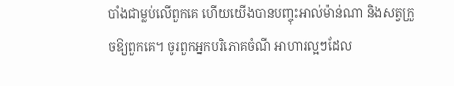បាំងជាម្លប់លើពួកគេ ហើយយើងបានបញ្ចុះអាល់ម៉ាន់ណា និងសត្វក្រួចឱ្យពួកគេ។ ចូរពួកអ្នកបរិភោគចំណី អាហារល្អៗដែល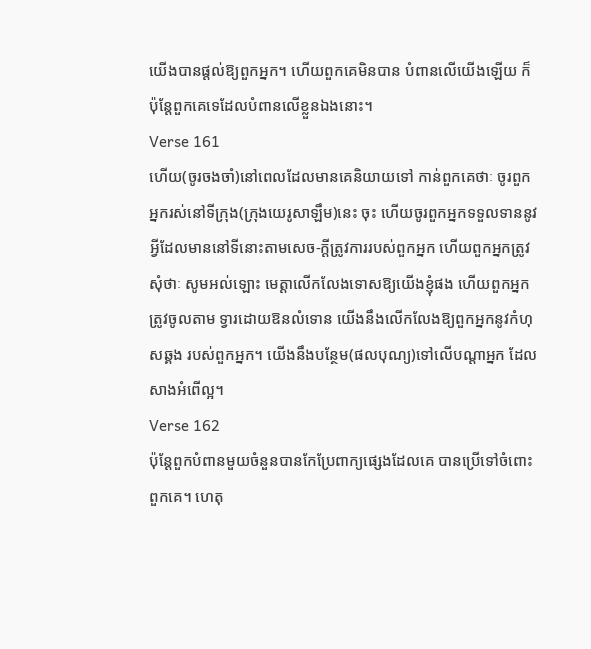យើងបានផ្ដល់ឱ្យពួកអ្នក។ ហើយពួកគេមិនបាន បំពានលើយើងឡើយ ក៏ប៉ុន្ដែពួកគេទេដែលបំពានលើខ្លួនឯងនោះ។
Verse 161
ហើយ(ចូរចងចាំ)នៅពេលដែលមានគេនិយាយទៅ កាន់ពួកគេថាៈ ចូរពួកអ្នករស់នៅទីក្រុង(ក្រុងយេរូសាឡឹម)នេះ ចុះ ហើយចូរពួកអ្នកទទួលទាននូវអ្វីដែលមាននៅទីនោះតាមសេច-ក្ដីត្រូវការរបស់ពួកអ្នក ហើយពួកអ្នកត្រូវសុំថាៈ សូមអល់ឡោះ មេត្ដាលើកលែងទោសឱ្យយើងខ្ញុំផង ហើយពួកអ្នកត្រូវចូលតាម ទ្វារដោយឱនលំទោន យើងនឹងលើកលែងឱ្យពួកអ្នកនូវកំហុសឆ្គង របស់ពួកអ្នក។ យើងនឹងបន្ថែម(ផលបុណ្យ)ទៅលើបណ្ដាអ្នក ដែលសាងអំពើល្អ។
Verse 162
ប៉ុន្ដែពួកបំពានមួយចំនួនបានកែប្រែពាក្យផេ្សងដែលគេ បានប្រើទៅចំពោះពួកគេ។ ហេតុ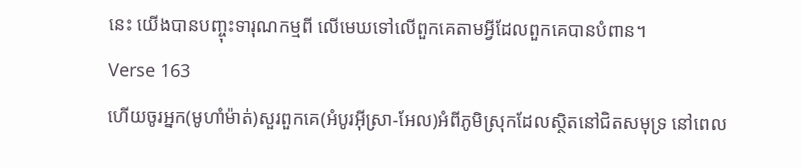នេះ យើងបានបញ្ចុះទារុណកម្មពី លើមេឃទៅលើពួកគេតាមអ្វីដែលពួកគេបានបំពាន។
Verse 163
ហើយចូរអ្នក(មូហាំម៉ាត់)សួរពួកគេ(អំបូរអ៊ីស្រា-អែល)អំពីភូមិស្រុកដែលស្ថិតនៅជិតសមុទ្រ នៅពេល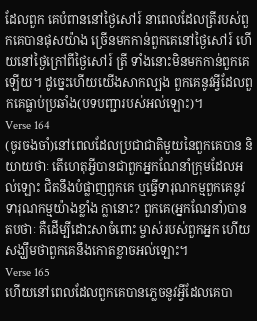ដែលពួក គេបំពាននៅថ្ងៃសៅរ៍ នាពេលដែលត្រីរបស់ពួកគេបានផុសយ៉ាង ច្រើនមកកាន់ពួកគេនៅថ្ងៃសៅរ៍ ហើយនៅថ្ងៃក្រៅពីថ្ងៃសៅរ៍ ត្រី ទាំងនោះមិនមកកាន់ពួកគេឡើយ។ ដូចេ្នះហើយយើងសាកល្បង ពួកគេនូវអ្វីដែលពួកគេធ្លាប់ប្រឆាំង(បទបញ្ជារបស់អល់ឡោះ)។
Verse 164
(ចូរចងចាំ)នៅពេលដែលប្រជាជាតិមួយនៃពួកគេបាន និយាយថាៈ តើហេតុអ្វីបានជាពួកអ្នកណែនាំក្រុមដែលអល់ឡោះ ជិតនឹងបំផ្លាញពួកគេ ឬធ្វើទារុណកម្មពួកគេនូវទារុណកម្មយ៉ាងខ្លាំង ក្លានោះ? ពួកគេ(អ្នកណែនាំ)បានតបថាៈ គឺដើម្បីដោះសាចំពោះ ម្ចាស់របស់ពួកអ្នក ហើយសង្ឃឹមថាពួកគេនឹងកោតខ្លាចអល់ឡោះ។
Verse 165
ហើយនៅពេលដែលពួកគេបានភេ្លចនូវអ្វីដែលគេបា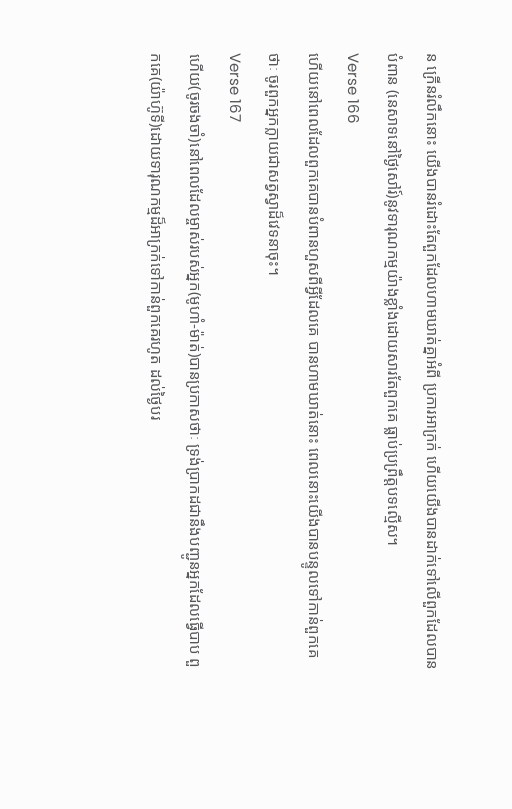ន ក្រើនរំលឹកនោះ យើងបានរំដោះតែពួកដែលហាមឃាត់គ្នាអំពី ប្រការអាក្រក់ ហើយយើងបានដាក់ទៅលើពួកដែលបានបំពាន (នេសាទនៅថ្ងៃសៅរ៍)នូវទារុណកម្មយ៉ាងខ្លាំងដោយសារតែពួកគេ ធ្លាប់ប្រព្រឹត្ដបទល្មើស។
Verse 166
ហើយនៅពេលដែលពួកគេបានបំពានហួសពីអ្វីដែលគេ បានហាមឃាត់នោះ ពេលនោះយើងបានបន្ទូលទៅកាន់ពួកគេថាៈ ចូរពួកអ្នកក្លាយជាសត្វស្វាដ៏វេទនាចុះ។
Verse 167
ហើយ(ចូរចងចាំ)នៅពេលដែលម្ចាស់របស់អ្នក(មូហាំ-ម៉ាត់)បានប្រកាសថាៈ ទ្រង់ប្រាកដជានឹងបញ្ជូនអ្នកដែលធ្វើបាប ពួកគេ(យ៉ាហ៊ូទី)ដោយទារុណកម្មដ៏អាក្រក់ទៅកាន់ពួកគេរហូត ដល់ថ្ងៃបរ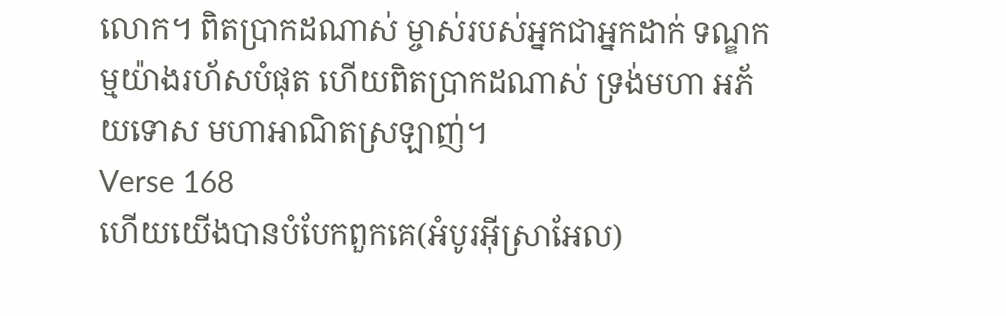លោក។ ពិតប្រាកដណាស់ ម្ចាស់របស់អ្នកជាអ្នកដាក់ ទណ្ឌកម្មយ៉ាងរហ័សបំផុត ហើយពិតប្រាកដណាស់ ទ្រង់មហា អភ័យទោស មហាអាណិតស្រឡាញ់។
Verse 168
ហើយយើងបានបំបែកពួកគេ(អំបូរអ៊ីស្រាអែល)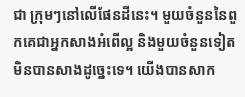ជា ក្រុមៗនៅលើផែនដីនេះ។ មួយចំនួននៃពួកគេជាអ្នកសាងអំពើល្អ និងមួយចំនួនទៀតមិនបានសាងដូចេ្នះទេ។ យើងបានសាក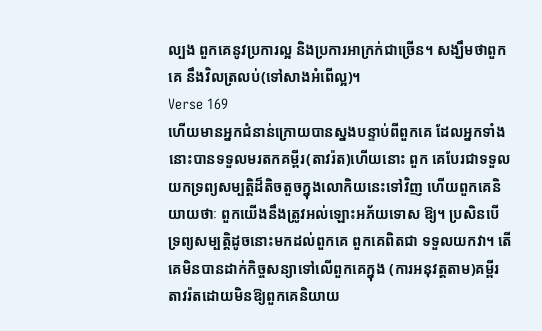ល្បង ពួកគេនូវប្រការល្អ និងប្រការអាក្រក់ជាច្រើន។ សង្ឃឹមថាពួកគេ នឹងវិលត្រលប់(ទៅសាងអំពើល្អ)។
Verse 169
ហើយមានអ្នកជំនាន់ក្រោយបានស្នងបន្ទាប់ពីពួកគេ ដែលអ្នកទាំងនោះបានទទួលមរតកគម្ពីរ(តាវរ៉ត)ហើយនោះ ពួក គេបែរជាទទួលយកទ្រព្យសម្បត្ដិដ៏តិចតួចក្នុងលោកិយនេះទៅវិញ ហើយពួកគេនិយាយថាៈ ពួកយើងនឹងត្រូវអល់ឡោះអភ័យទោស ឱ្យ។ ប្រសិនបើទ្រព្យសម្បត្ដិដូចនោះមកដល់ពួកគេ ពួកគេពិតជា ទទួលយកវា។ តើគេមិនបានដាក់កិច្ចសន្យាទៅលើពួកគេក្នុង (ការអនុវត្ដតាម)គម្ពីរតាវរ៉តដោយមិនឱ្យពួកគេនិយាយ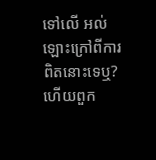ទៅលើ អល់ឡោះក្រៅពីការពិតនោះទេឬ? ហើយពួក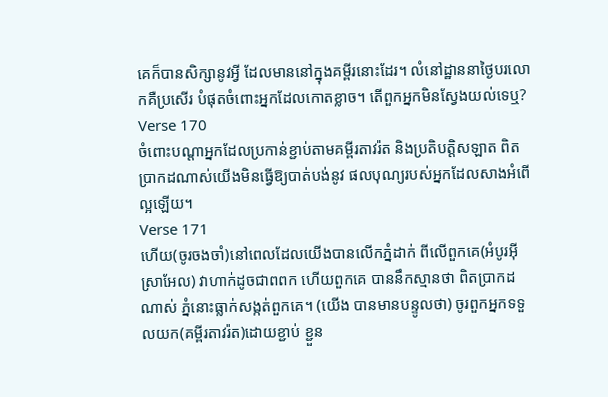គេក៏បានសិក្សានូវអ្វី ដែលមាននៅក្នុងគម្ពីរនោះដែរ។ លំនៅដ្ឋាននាថ្ងៃបរលោកគឺប្រសើរ បំផុតចំពោះអ្នកដែលកោតខ្លាច។ តើពួកអ្នកមិនស្វែងយល់ទេឬ?
Verse 170
ចំពោះបណ្ដាអ្នកដែលប្រកាន់ខ្ជាប់តាមគម្ពីរតាវរ៉ត និងប្រតិបត្ដិសឡាត ពិតប្រាកដណាស់យើងមិនធ្វើឱ្យបាត់បង់នូវ ផលបុណ្យរបស់អ្នកដែលសាងអំពើល្អឡើយ។
Verse 171
ហើយ(ចូរចងចាំ)នៅពេលដែលយើងបានលើកភ្នំដាក់ ពីលើពួកគេ(អំបូរអ៊ីស្រាអែល) វាហាក់ដូចជាពពក ហើយពួកគេ បាននឹកស្មានថា ពិតប្រាកដណាស់ ភ្នំនោះធ្លាក់សង្កត់ពួកគេ។ (យើង បានមានបន្ទូលថា) ចូរពួកអ្នកទទួលយក(គម្ពីរតាវរ៉ត)ដោយខ្ជាប់ ខ្ជួន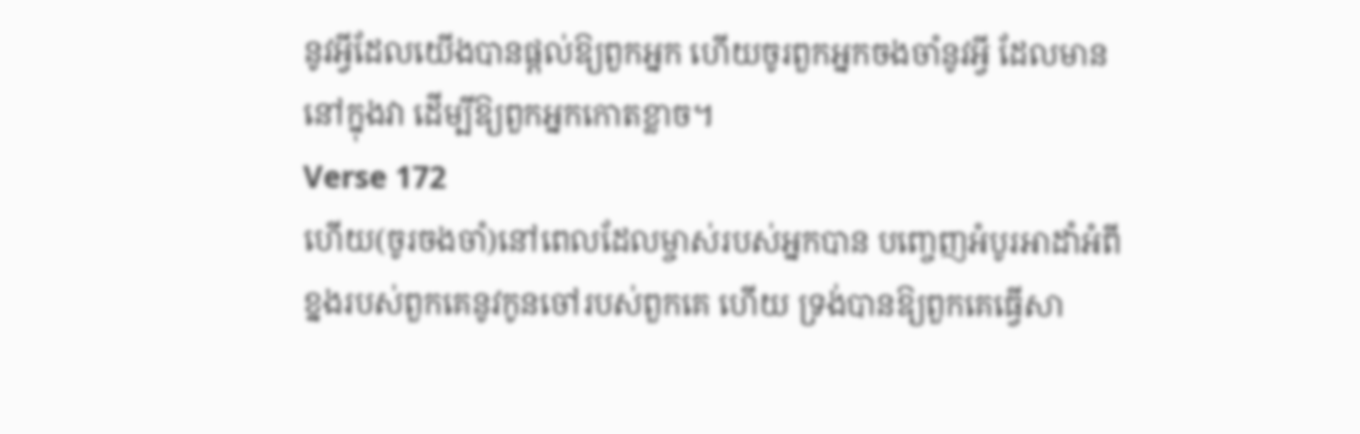នូវអ្វីដែលយើងបានផ្ដល់ឱ្យពួកអ្នក ហើយចូរពួកអ្នកចងចាំនូវអ្វី ដែលមាននៅក្នុងវា ដើម្បីឱ្យពួកអ្នកកោតខ្លាច។
Verse 172
ហើយ(ចូរចងចាំ)នៅពេលដែលម្ចាស់របស់អ្នកបាន បពោ្ចញអំបូរអាដាំអំពីខ្នងរបស់ពួកគេនូវកូនចៅរបស់ពួកគេ ហើយ ទ្រង់បានឱ្យពួកគេធ្វើសា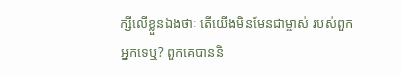ក្សីលើខ្លួនឯងថាៈ តើយើងមិនមែនជាម្ចាស់ របស់ពួកអ្នកទេឬ? ពួកគេបាននិ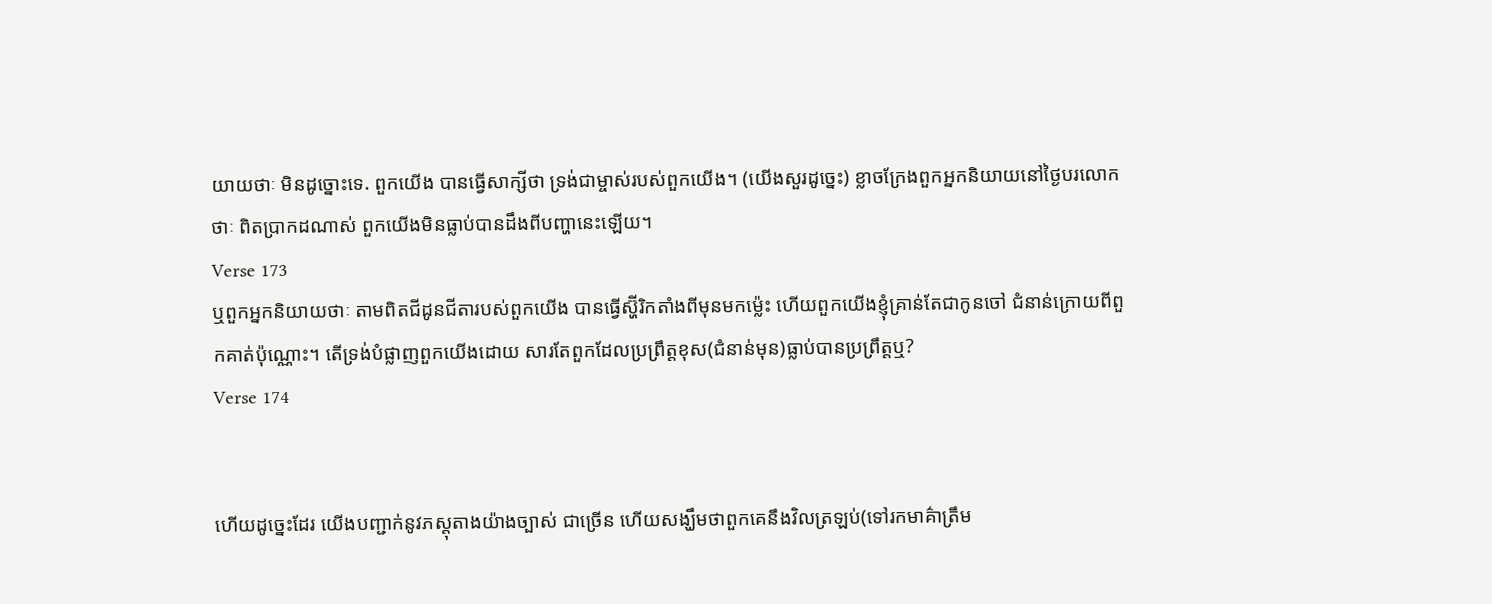យាយថាៈ មិនដូច្នោះទេ. ពួកយើង បានធ្វើសាក្សីថា ទ្រង់ជាម្ចាស់របស់ពួកយើង។ (យើងសួរដូចេ្នះ) ខ្លាចក្រែងពួកអ្នកនិយាយនៅថ្ងៃបរលោកថាៈ ពិតប្រាកដណាស់ ពួកយើងមិនធ្លាប់បានដឹងពីបញ្ហានេះឡើយ។
Verse 173
ឬពួកអ្នកនិយាយថាៈ តាមពិតជីដូនជីតារបស់ពួកយើង បានធ្វើស្ហ៊ីរិកតាំងពីមុនមកម៉េ្លះ ហើយពួកយើងខ្ញុំគ្រាន់តែជាកូនចៅ ជំនាន់ក្រោយពីពួកគាត់ប៉ុណ្ណោះ។ តើទ្រង់បំផ្លាញពួកយើងដោយ សារតែពួកដែលប្រព្រឹត្ដខុស(ជំនាន់មុន)ធ្លាប់បានប្រព្រឹត្ដឬ?
Verse 174


ហើយដូចេ្នះដែរ យើងបញ្ជាក់នូវភស្ដុតាងយ៉ាងច្បាស់ ជាច្រើន ហើយសង្ឃឹមថាពួកគេនឹងវិលត្រឡប់(ទៅរកមាគ៌ាត្រឹម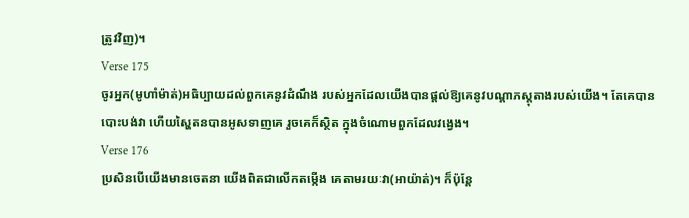ត្រូវវិញ)។
Verse 175
ចូរអ្នក(មូហាំម៉ាត់)អធិប្បាយដល់ពួកគេនូវដំណឹង របស់អ្នកដែលយើងបានផ្ដល់ឱ្យគេនូវបណ្ដាភស្ដុតាងរបស់យើង។ តែគេបានបោះបង់វា ហើយស្ហៃតនបានអូសទាញគេ រួចគេក៏ស្ថិត ក្នុងចំណោមពួកដែលវងេ្វង។
Verse 176
ប្រសិនបើយើងមានចេតនា យើងពិតជាលើកតម្កើង គេតាមរយៈវា(អាយ៉ាត់)។ ក៏ប៉ុន្ដែ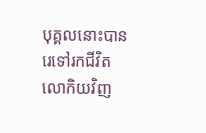បុគ្គលនោះបានរេទៅរកជីវិត លោកិយវិញ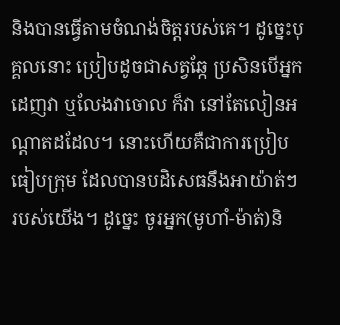និងបានធ្វើតាមចំណង់ចិត្ដរបស់គេ។ ដូចេ្នះបុគ្គលនោះ ប្រៀបដូចជាសត្វឆ្កែ ប្រសិនបើអ្នកដេញវា ឬលែងវាចោល ក៏វា នៅតែលៀនអណ្ដាតដដែល។ នោះហើយគឺជាការប្រៀបធៀបក្រុម ដែលបានបដិសេធនឹងអាយ៉ាត់ៗរបស់យើង។ ដូចេ្នះ ចូរអ្នក(មូហាំ-ម៉ាត់)និ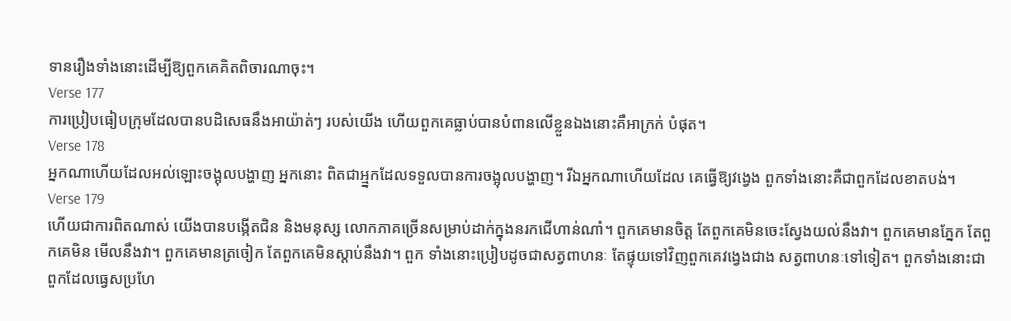ទានរឿងទាំងនោះដើម្បីឱ្យពួកគេគិតពិចារណាចុះ។
Verse 177
ការប្រៀបធៀបក្រុមដែលបានបដិសេធនឹងអាយ៉ាត់ៗ របស់យើង ហើយពួកគេធ្លាប់បានបំពានលើខ្លួនឯងនោះគឺអាក្រក់ បំផុត។
Verse 178
អ្នកណាហើយដែលអល់ឡោះចង្អុលបង្ហាញ អ្នកនោះ ពិតជាអ្ម្នកដែលទទួលបានការចង្អុលបង្ហាញ។ រីឯអ្នកណាហើយដែល គេធ្វើឱ្យវងេ្វង ពួកទាំងនោះគឺជាពួកដែលខាតបង់។
Verse 179
ហើយជាការពិតណាស់ យើងបានបង្កើតជិន និងមនុស្ស លោកភាគច្រើនសម្រាប់ដាក់ក្នុងនរកជើហាន់ណាំ។ ពួកគេមានចិត្ដ តែពួកគេមិនចេះស្វែងយល់នឹងវា។ ពួកគេមានភ្នែក តែពួកគេមិន មើលនឹងវា។ ពួកគេមានត្រចៀក តែពួកគេមិនស្ដាប់នឹងវា។ ពួក ទាំងនោះប្រៀបដូចជាសត្វពាហនៈ តែផ្ទុយទៅវិញពួកគេវងេ្វងជាង សត្វពាហនៈទៅទៀត។ ពួកទាំងនោះជាពួកដែលធេ្វសប្រហែ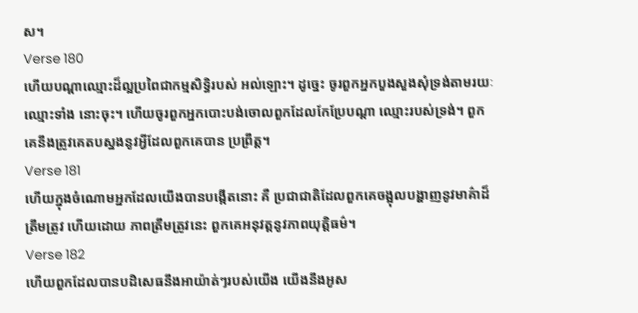ស។
Verse 180
ហើយបណ្ដាឈ្មោះដ៏ល្អប្រពៃជាកម្មសិទ្ធិរបស់ អល់ឡោះ។ ដូចេ្នះ ចូរពួកអ្នកបួងសួងសុំទ្រង់តាមរយៈឈ្មោះទាំង នោះចុះ។ ហើយចូរពួកអ្នកបោះបង់ចោលពួកដែលកែប្រែបណ្ដា ឈ្មោះរបស់ទ្រង់។ ពួកគេនឹងត្រូវគេតបស្នងនូវអ្វីដែលពួកគេបាន ប្រព្រឹត្ដ។
Verse 181
ហើយក្នុងចំណោមអ្នកដែលយើងបានបង្កើតនោះ គឺ ប្រជាជាតិដែលពួកគេចង្អុលបង្ហាញនូវមាគ៌ាដ៏ត្រឹមត្រូវ ហើយដោយ ភាពត្រឹមត្រូវនេះ ពួកគេអនុវត្ដនូវភាពយុតិ្ដធម៌។
Verse 182
ហើយពួកដែលបានបដិសេធនឹងអាយ៉ាត់ៗរបស់យើង យើងនឹងអូស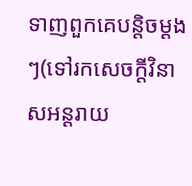ទាញពួកគេបន្ដិចម្ដងៗ(ទៅរកសេចក្ដីវិនាសអន្ដរាយ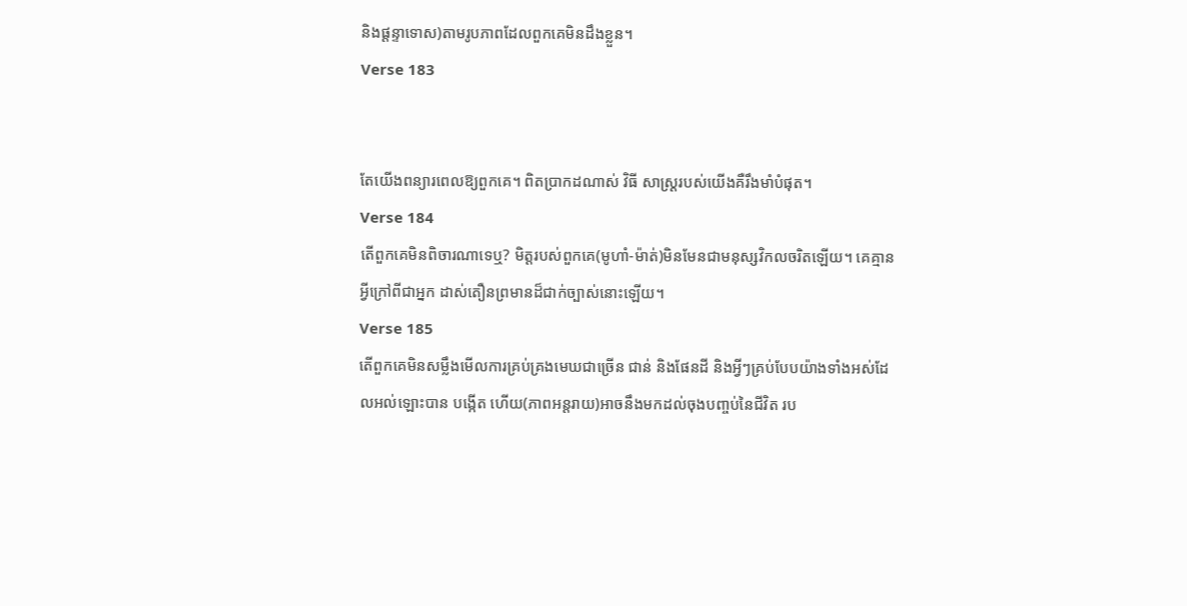និងផ្ដន្ទាទោស)តាមរូបភាពដែលពួកគេមិនដឹងខ្លួន។
Verse 183


តែយើងពន្យារពេលឱ្យពួកគេ។ ពិតប្រាកដណាស់ វិធី សាស្ដ្ររបស់យើងគឺរឹងមាំបំផុត។
Verse 184
តើពួកគេមិនពិចារណាទេឬ? មិត្ដរបស់ពួកគេ(មូហាំ-ម៉ាត់)មិនមែនជាមនុស្សវិកលចរិតឡើយ។ គេគ្មានអ្វីក្រៅពីជាអ្នក ដាស់តឿនព្រមានដ៏ជាក់ច្បាស់នោះឡើយ។
Verse 185
តើពួកគេមិនសម្លឹងមើលការគ្រប់គ្រងមេឃជាច្រើន ជាន់ និងផែនដី និងអ្វីៗគ្រប់បែបយ៉ាងទាំងអស់ដែលអល់ឡោះបាន បង្កើត ហើយ(ភាពអន្ដរាយ)អាចនឹងមកដល់ចុងបពា្ចប់នៃជីវិត រប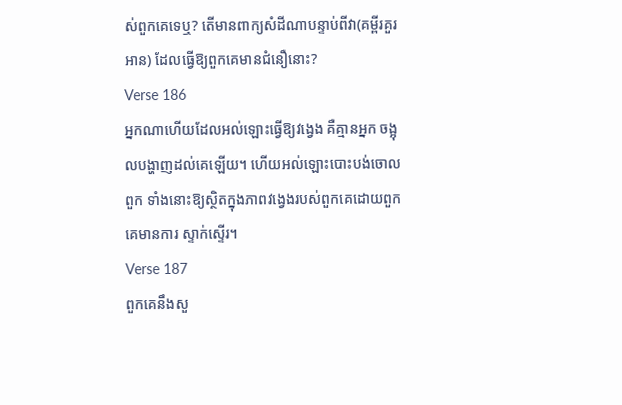ស់ពួកគេទេឬ? តើមានពាក្យសំដីណាបន្ទាប់ពីវា(គម្ពីរគួរអាន) ដែលធ្វើឱ្យពួកគេមានជំនឿនោះ?
Verse 186
អ្នកណាហើយដែលអល់ឡោះធ្វើឱ្យវងេ្វង គឺគ្មានអ្នក ចង្អុលបង្ហាញដល់គេឡើយ។ ហើយអល់ឡោះបោះបង់ចោលពួក ទាំងនោះឱ្យស្ថិតក្នុងភាពវងេ្វងរបស់ពួកគេដោយពួកគេមានការ ស្ទាក់ស្ទើរ។
Verse 187
ពួកគេនឹងសួ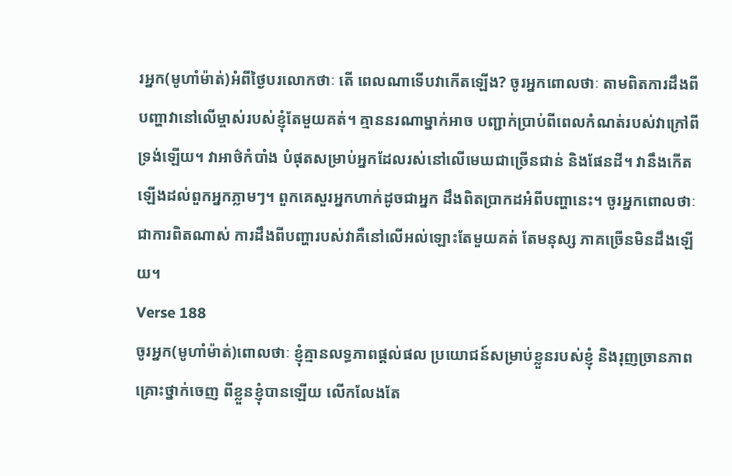រអ្នក(មូហាំម៉ាត់)អំពីថ្ងៃបរលោកថាៈ តើ ពេលណាទើបវាកើតឡើង? ចូរអ្នកពោលថាៈ តាមពិតការដឹងពី បញ្ហាវានៅលើម្ចាស់របស់ខ្ញុំតែមួយគត់។ គ្មាននរណាម្នាក់អាច បញ្ជាក់ប្រាប់ពីពេលកំណត់របស់វាក្រៅពីទ្រង់ឡើយ។ វាអាថ៌កំបាំង បំផុតសម្រាប់អ្នកដែលរស់នៅលើមេឃជាច្រើនជាន់ និងផែនដី។ វានឹងកើតឡើងដល់ពួកអ្នកភ្លាមៗ។ ពួកគេសួរអ្នកហាក់ដូចជាអ្នក ដឹងពិតប្រាកដអំពីបញ្ហានេះ។ ចូរអ្នកពោលថាៈ ជាការពិតណាស់ ការដឹងពីបញ្ហារបស់វាគឺនៅលើអល់ឡោះតែមួយគត់ តែមនុស្ស ភាគច្រើនមិនដឹងឡើយ។
Verse 188
ចូរអ្នក(មូហាំម៉ាត់)ពោលថាៈ ខ្ញុំគ្មានលទ្ធភាពផ្ដល់ផល ប្រយោជន៍សម្រាប់ខ្លួនរបស់ខ្ញុំ និងរុញច្រានភាពគ្រោះថ្នាក់ចេញ ពីខ្លួនខ្ញុំបានឡើយ លើកលែងតែ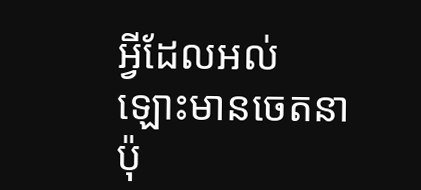អ្វីដែលអល់ឡោះមានចេតនា ប៉ុ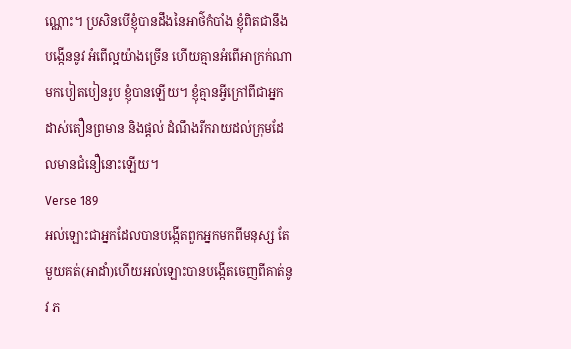ណ្ណោះ។ ប្រសិនបើខ្ញុំបានដឹងនៃអាថ៌កំបាំង ខ្ញុំពិតជានឹងបង្កើននូវ អំពើល្អយ៉ាងច្រើន ហើយគ្មានអំពើអាក្រក់ណាមកបៀតបៀនរូប ខ្ញុំបានឡើយ។ ខ្ញុំគ្មានអ្វីក្រៅពីជាអ្នកដាស់តឿនព្រមាន និងផ្ដល់ ដំណឹងរីករាយដល់ក្រុមដែលមានជំនឿនោះឡើយ។
Verse 189
អល់ឡោះជាអ្នកដែលបានបង្កើតពួកអ្នកមកពីមនុស្ស តែមួយគត់(អាដាំ)ហើយអល់ឡោះបានបង្កើតចេញពីគាត់នូវ ភ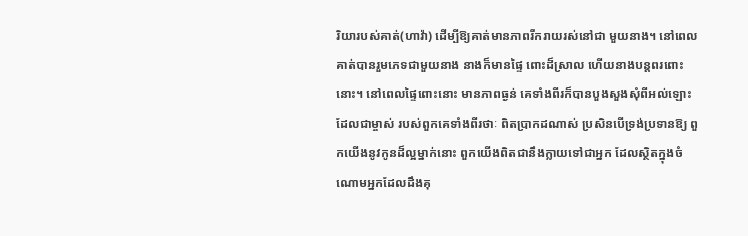រិយារបស់គាត់(ហាវ៉ា) ដើម្បីឱ្យគាត់មានភាពរីករាយរស់នៅជា មួយនាង។ នៅពេលគាត់បានរួមភេទជាមួយនាង នាងក៏មានផ្ទៃ ពោះដ៏ស្រាល ហើយនាងបន្ដពរពោះនោះ។ នៅពេលផ្ទៃពោះនោះ មានភាពធ្ងន់ គេទាំងពីរក៏បានបួងសួងសុំពីអល់ឡោះដែលជាម្ចាស់ របស់ពួកគេទាំងពីរថាៈ ពិតប្រាកដណាស់ ប្រសិនបើទ្រង់ប្រទានឱ្យ ពួកយើងនូវកូនដ៏ល្អម្នាក់នោះ ពួកយើងពិតជានឹងក្លាយទៅជាអ្នក ដែលស្ថិតក្នុងចំណោមអ្នកដែលដឹងគុ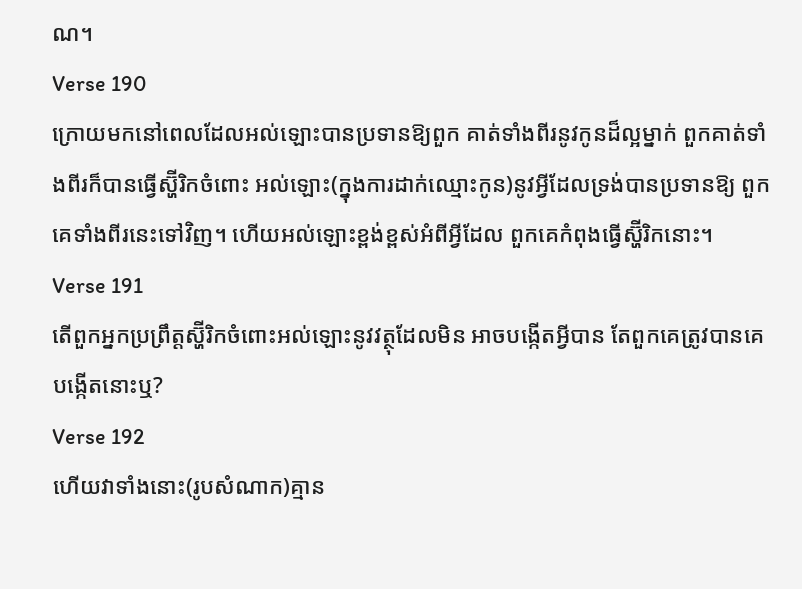ណ។
Verse 190
ក្រោយមកនៅពេលដែលអល់ឡោះបានប្រទានឱ្យពួក គាត់ទាំងពីរនូវកូនដ៏ល្អម្នាក់ ពួកគាត់ទាំងពីរក៏បានធ្វើស្ហ៊ីរិកចំពោះ អល់ឡោះ(ក្នុងការដាក់ឈ្មោះកូន)នូវអ្វីដែលទ្រង់បានប្រទានឱ្យ ពួកគេទាំងពីរនេះទៅវិញ។ ហើយអល់ឡោះខ្ពង់ខ្ពស់អំពីអ្វីដែល ពួកគេកំពុងធ្វើស្ហ៊ីរិកនោះ។
Verse 191
តើពួកអ្នកប្រព្រឹត្ដស្ហ៊ីរិកចំពោះអល់ឡោះនូវវត្ថុដែលមិន អាចបង្កើតអ្វីបាន តែពួកគេត្រូវបានគេបង្កើតនោះឬ?
Verse 192
ហើយវាទាំងនោះ(រូបសំណាក)គ្មាន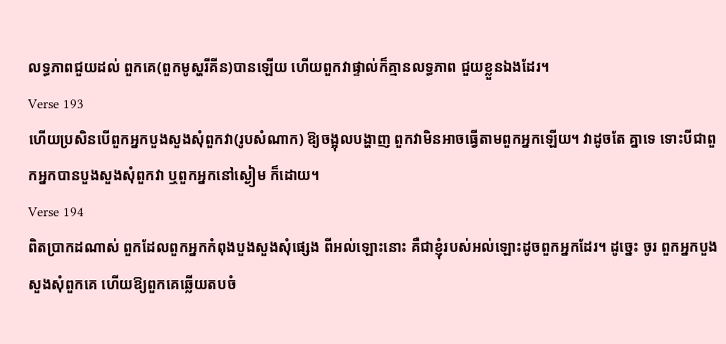លទ្ធភាពជួយដល់ ពួកគេ(ពួកមូស្ហរីគីន)បានឡើយ ហើយពួកវាផ្ទាល់ក៏គ្មានលទ្ធភាព ជួយខ្លួនឯងដែរ។
Verse 193
ហើយប្រសិនបើពួកអ្នកបួងសួងសុំពួកវា(រូបសំណាក) ឱ្យចង្អុលបង្ហាញ ពួកវាមិនអាចធ្វើតាមពួកអ្នកឡើយ។ វាដូចតែ គ្នាទេ ទោះបីជាពួកអ្នកបានបួងសួងសុំពួកវា ឬពួកអ្នកនៅស្ងៀម ក៏ដោយ។
Verse 194
ពិតប្រាកដណាស់ ពួកដែលពួកអ្នកកំពុងបួងសួងសុំផេ្សង ពីអល់ឡោះនោះ គឺជាខ្ញុំរបស់អល់ឡោះដូចពួកអ្នកដែរ។ ដូចេ្នះ ចូរ ពួកអ្នកបួងសួងសុំពួកគេ ហើយឱ្យពួកគេឆ្លើយតបចំ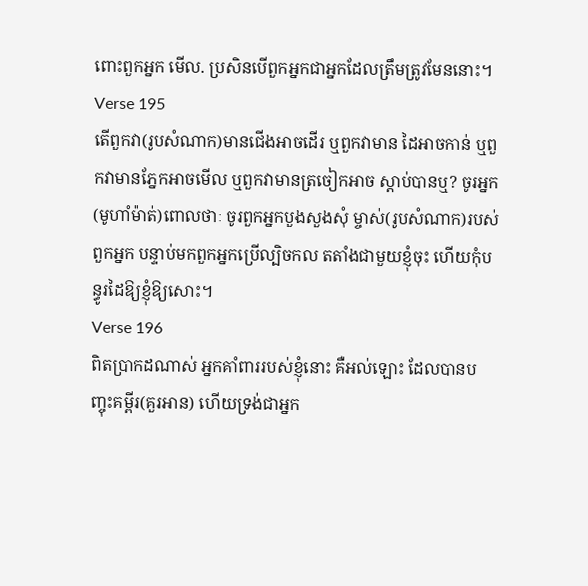ពោះពួកអ្នក មើល. ប្រសិនបើពួកអ្នកជាអ្នកដែលត្រឹមត្រូវមែននោះ។
Verse 195
តើពួកវា(រូបសំណាក)មានជើងអាចដើរ ឬពួកវាមាន ដៃអាចកាន់ ឬពួកវាមានភ្នែកអាចមើល ឬពួកវាមានត្រចៀកអាច ស្ដាប់បានឬ? ចូរអ្នក(មូហាំម៉ាត់)ពោលថាៈ ចូរពួកអ្នកបួងសួងសុំ ម្ចាស់(រូបសំណាក)របស់ពួកអ្នក បន្ទាប់មកពួកអ្នកប្រើល្បិចកល តតាំងជាមួយខ្ញុំចុះ ហើយកុំបន្ធូរដៃឱ្យខ្ញុំឱ្យសោះ។
Verse 196
ពិតប្រាកដណាស់ អ្នកគាំពាររបស់ខ្ញុំនោះ គឺអល់ឡោះ ដែលបានបញ្ចុះគម្ពីរ(គួរអាន) ហើយទ្រង់ជាអ្នក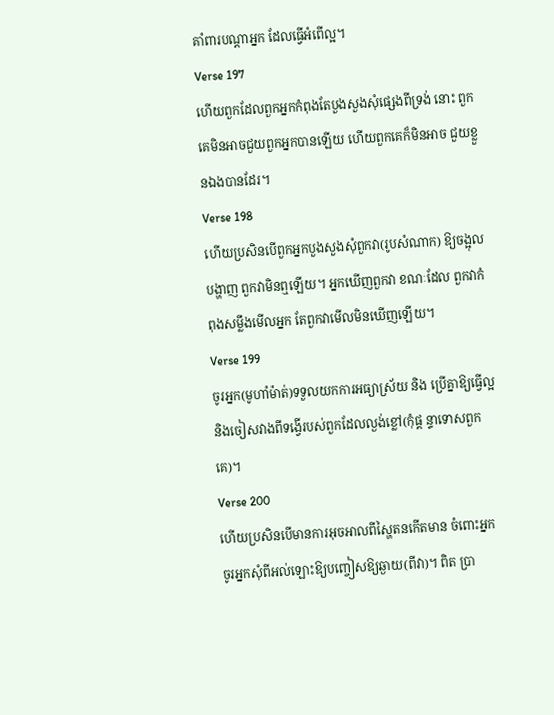គាំពារបណ្ដាអ្នក ដែលធ្វើអំពើល្អ។
Verse 197
ហើយពួកដែលពួកអ្នកកំពុងតែបួងសួងសុំផេ្សងពីទ្រង់ នោះ ពួកគេមិនអាចជួយពួកអ្នកបានឡើយ ហើយពួកគេក៏មិនអាច ជួយខ្លួនឯងបានដែរ។
Verse 198
ហើយប្រសិនបើពួកអ្នកបួងសួងសុំពួកវា(រូបសំណាក) ឱ្យចង្អុលបង្ហាញ ពួកវាមិនឮឡើយ។ អ្នកឃើញពួកវា ខណៈដែល ពួកវាកំពុងសម្លឹងមើលអ្នក តែពួកវាមើលមិនឃើញឡើយ។
Verse 199
ចូរអ្នក(មូហាំម៉ាត់)ទទួលយកការអធ្យាស្រ័យ និង ប្រើគ្នាឱ្យធ្វើល្អ និងចៀសវាងពីទង្វើរបស់ពួកដែលល្ងង់ខ្លៅ(កុំផ្ដ ន្ទាទោសពួកគេ)។
Verse 200
ហើយប្រសិនបើមានការអុចអាលពីស្ហៃតនកើតមាន ចំពោះអ្នក ចូរអ្នកសុំពីអល់ឡោះឱ្យបញ្ចៀសឱ្យឆ្ងាយ(ពីវា)។ ពិត ប្រា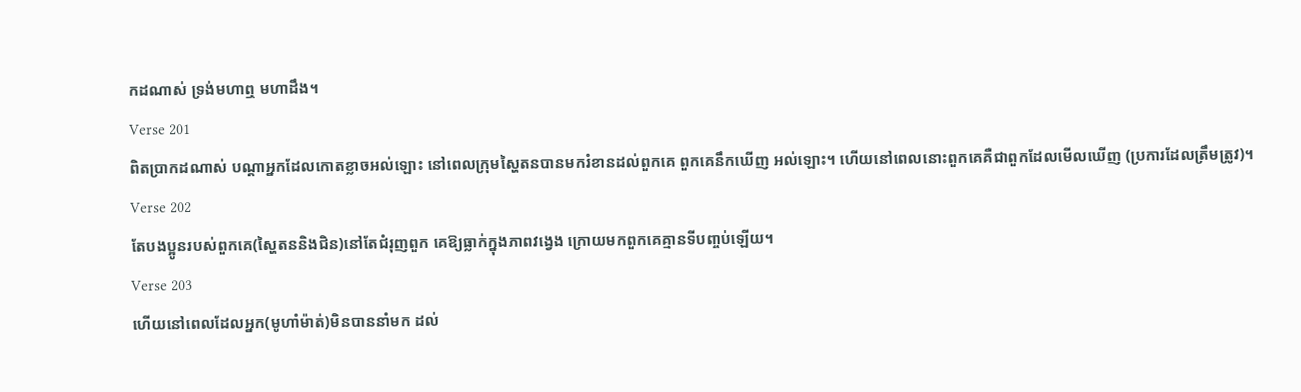កដណាស់ ទ្រង់មហាឮ មហាដឹង។
Verse 201
ពិតប្រាកដណាស់ បណ្ដាអ្នកដែលកោតខ្លាចអល់ឡោះ នៅពេលក្រុមស្ហៃតនបានមករំខានដល់ពួកគេ ពួកគេនឹកឃើញ អល់ឡោះ។ ហើយនៅពេលនោះពួកគេគឺជាពួកដែលមើលឃើញ (ប្រការដែលត្រឹមត្រូវ)។
Verse 202
តែបងប្អូនរបស់ពួកគេ(ស្ហៃតននិងជិន)នៅតែជំរុញពួក គេឱ្យធ្លាក់ក្នុងភាពវងេ្វង ក្រោយមកពួកគេគ្មានទីបពា្ចប់ឡើយ។
Verse 203
ហើយនៅពេលដែលអ្នក(មូហាំម៉ាត់)មិនបាននាំមក ដល់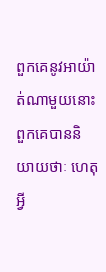ពួកគេនូវអាយ៉ាត់ណាមួយនោះ ពួកគេបាននិយាយថាៈ ហេតុ អ្វី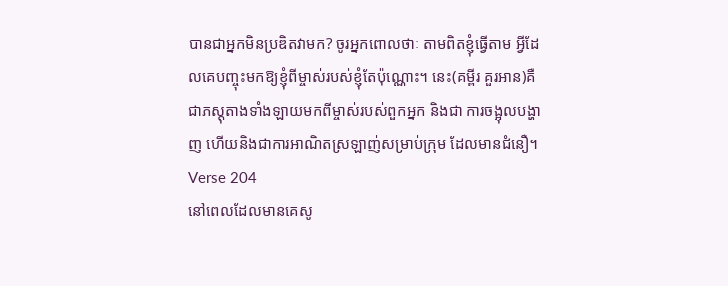បានជាអ្នកមិនប្រឌិតវាមក? ចូរអ្នកពោលថាៈ តាមពិតខ្ញុំធ្វើតាម អ្វីដែលគេបញ្ចុះមកឱ្យខ្ញុំពីម្ចាស់របស់ខ្ញុំតែប៉ុណ្ណោះ។ នេះ(គម្ពីរ គួរអាន)គឺជាភស្ដុតាងទាំងឡាយមកពីម្ចាស់របស់ពួកអ្នក និងជា ការចង្អុលបង្ហាញ ហើយនិងជាការអាណិតស្រឡាញ់សម្រាប់ក្រុម ដែលមានជំនឿ។
Verse 204
នៅពេលដែលមានគេសូ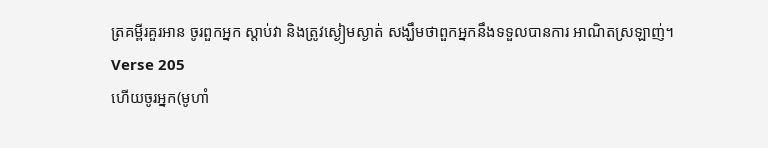ត្រគម្ពីរគួរអាន ចូរពួកអ្នក ស្ដាប់វា និងត្រូវស្ងៀមស្ងាត់ សង្ឃឹមថាពួកអ្នកនឹងទទួលបានការ អាណិតស្រឡាញ់។
Verse 205
ហើយចូរអ្នក(មូហាំ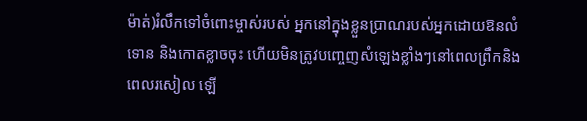ម៉ាត់)រំលឹកទៅចំពោះម្ចាស់របស់ អ្នកនៅក្នុងខ្លួនប្រាណរបស់អ្នកដោយឱនលំទោន និងកោតខ្លាចចុះ ហើយមិនត្រូវបពោ្ចញសំឡេងខ្លាំងៗនៅពេលព្រឹកនិងពេលរសៀល ឡើ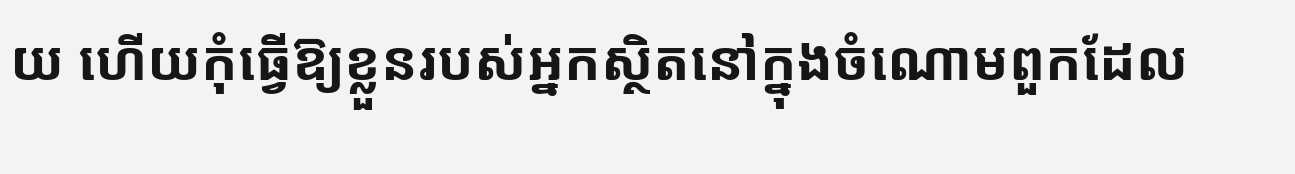យ ហើយកុំធ្វើឱ្យខ្លួនរបស់អ្នកស្ថិតនៅក្នុងចំណោមពួកដែល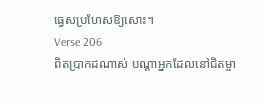ធេ្វសប្រហែសឱ្យសោះ។
Verse 206
ពិតប្រាកដណាស់ បណ្ដាអ្នកដែលនៅជិតម្ចា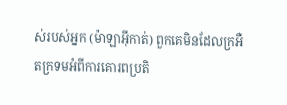ស់របស់អ្នក (ម៉ាឡាអ៊ីកាត់) ពួកគេមិនដែលក្រអឺតក្រទមអំពីការគោរពប្រតិ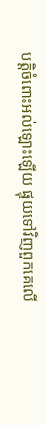បត្ដិចំពោះអល់ឡោះឡើយ ផ្ទុយទៅវិញពួកគេលើ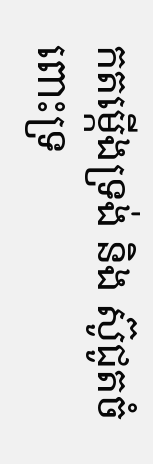កតម្កើងទ្រង់ និង ស៊ូជូតចំពោះទ្រ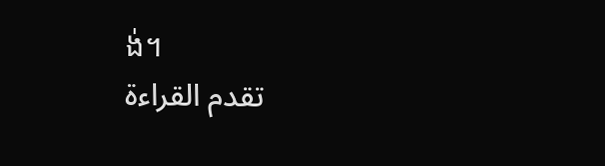ង់។
تقدم القراءة